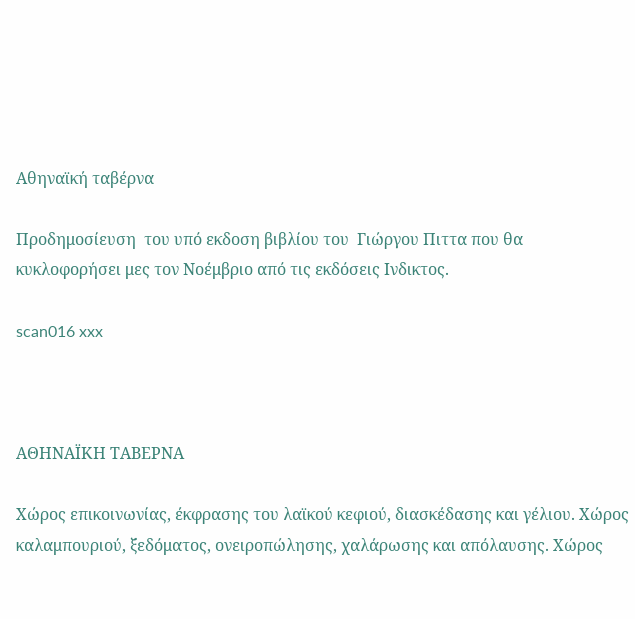Αθηναϊκή ταβέρνα

Προδημοσίευση  του υπό εκδοση βιβλίου του  Γιώργου Πιττα που θα κυκλοφορήσει μες τον Νοέμβριο από τις εκδόσεις Ινδικτος.

scan016 xxx



ΑΘΗΝΑΪΚΗ ΤΑΒΕΡΝΑ

Χώρος επικοινωνίας, έκφρασης του λαϊκού κεφιού, διασκέδασης και γέλιου. Χώρος καλαμπουριού, ξεδόματος, ονειροπώλησης, χαλάρωσης και απόλαυσης. Χώρος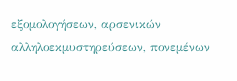εξομολογήσεων, αρσενικών αλληλοεκμυστηρεύσεων, πονεμένων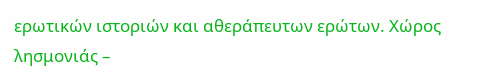ερωτικών ιστοριών και αθεράπευτων ερώτων. Χώρος λησμονιάς –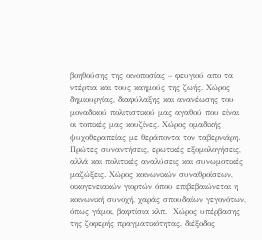βοηθούσης της οινοποσίας – φευγιού απο τα ντέρτια και τους καημούς της ζωής. Χώρος δημιουργίας, διαφύλαξης και ανανέωσης του μοναδικού πολιτιστικού μας αγαθού που είναι οι τοπικές μας κουζίνες. Χώρος ομαδικής ψυχοθεραπείας με θεράποντα τον ταβερνιάρη. Πρώτες συναντήσεις, ερωτικές εξομολογήσεις, αλλά και πολιτικές αναλύσεις και συνωμοτικές μαζώξεις. Χώρος κοινωνικών συναθροίσεων, οικογενειακών γιορτών όπου επιβεβαιώνεται η κοινωνική συνοχή, χαράς σπουδαίων γεγονότων, όπως γάμοι, βαφτίσια κλπ.  Χώρος υπέρβασης της ζοφερής πραγματικότητας, διέξοδος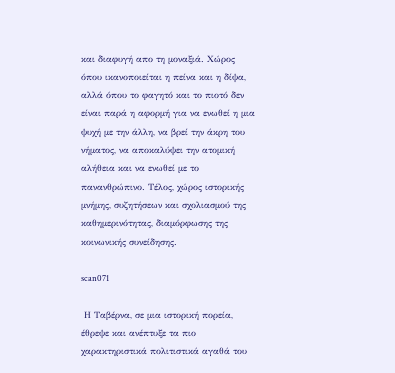και διαφυγή απο τη μοναξιά. Χώρος όπου ικανοποιείται η πείνα και η δίψα, αλλά όπου το φαγητό και το πιοτό δεν είναι παρά η αφορμή για να ενωθεί η μια ψυχή με την άλλη, να βρεί την άκρη του νήματος, να αποκαλύψει την ατομική αλήθεια και να ενωθεί με το πανανθρώπινο. Τέλος, χώρος ιστορικής μνήμης, συζητήσεων και σχολιασμού της καθημερινότητας, διαμόρφωσης της κοινωνικής συνείδησης.

scan071

 Η Ταβέρνα, σε μια ιστορική πορεία, έθρεψε και ανέπτυξε τα πιο χαρακτηριστικά πολιτιστικά αγαθά του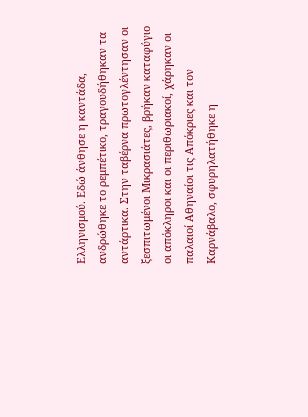Ελληνισμού. Εδώ άνθησε η καντάδα, ανδρώθηκε το ρεμπέτικο, τραγουδήθηκαν τα αντάρτικα. Στην ταβέρνα πρωτογλέντησαν οι ξεσπιτωμένοι Μικρασιάτες, βρήκαν καταφύγιο οι απόκληροι και οι περιθωριακοί, χάρηκαν οι παλαιοί Αθηναίοι τις Απόκριες και τον Καρνάβαλο, σφυρηλατήθηκε η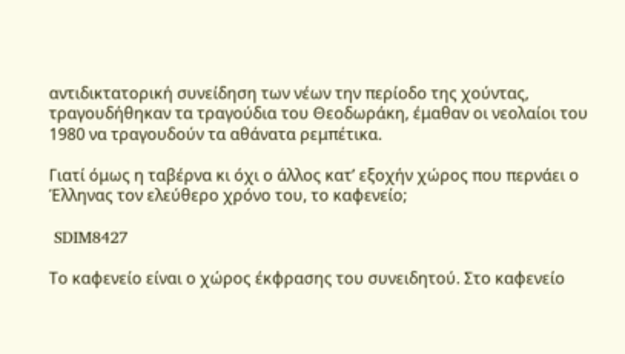αντιδικτατορική συνείδηση των νέων την περίοδο της χούντας, τραγουδήθηκαν τα τραγούδια του Θεοδωράκη, έμαθαν οι νεολαίοι του 1980 να τραγουδούν τα αθάνατα ρεμπέτικα.

Γιατί όμως η ταβέρνα κι όχι ο άλλος κατ’ εξοχήν χώρος που περνάει ο Έλληνας τον ελεύθερο χρόνο του, το καφενείο;

 SDIM8427

Το καφενείο είναι ο χώρος έκφρασης του συνειδητού. Στο καφενείο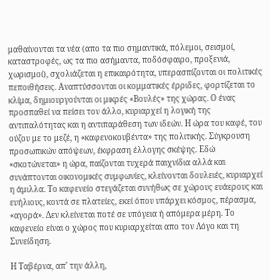μαθαίνονται τα νέα (απο τα πιο σημαντικά, πόλεμοι, σεισμοί, καταστροφές, ως τα πιο ασήμαντα, ποδόσφαιρο, προξενιά, χωρισμοί), σχολιάζεται η επικαιρότητα, υπερασπίζονται οι πολιτικές πεποιθήσεις. Αναπτύσσονται οι κομματικές έρριδες, φορτίζεται το κλίμα, δημιουργούνται οι μικρές «Βουλές» της χώρας. Ο ένας προσπαθεί να πείσει τον άλλο, κυριαρχεί η λογική της αντιπαλότητας και η αντιπαράθεση των ιδεών. Η ώρα του καφέ, του ούζου με το μεζέ, η «καφενοκουβέντα» της πολιτικής. Σύγκρουση προσωπικών απόψεων, έκφραση έλλογης σκέψης. Εδώ «σκοτώνεται» η ώρα, παίζονται τυχερά παιχνίδια αλλά και συνάπτονται οικονομικές συμφωνίες, κλείνονται δουλειές, κυριαρχεί η άμιλλα. Το καφενείο στεγάζεται συνήθως σε χώρους ευάερους και ευήλιους, κοντά σε πλατείες, εκεί όπου υπάρχει κόσμος, πέρασμα, «αγορά». Δεν κλείνεται ποτέ σε υπόγεια ή απόμερα μέρη. Το καφενείο είναι ο χώρος που κυριαρχείται απο τον Λόγο και τη Συνείδηση.

Η Ταβέρνα, απ’ την άλλη,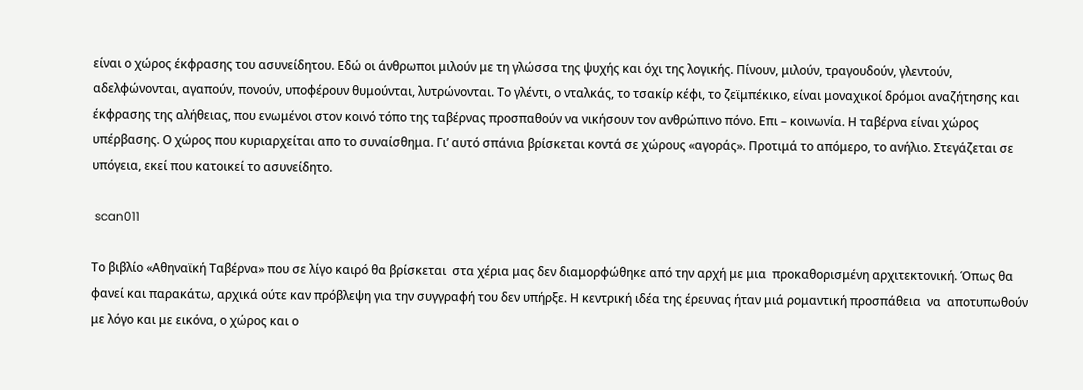είναι ο χώρος έκφρασης του ασυνείδητου. Εδώ οι άνθρωποι μιλούν με τη γλώσσα της ψυχής και όχι της λογικής. Πίνουν, μιλούν, τραγουδούν, γλεντούν, αδελφώνονται, αγαπούν, πονούν, υποφέρουν θυμούνται, λυτρώνονται. Το γλέντι, ο νταλκάς, το τσακίρ κέφι, το ζεϊμπέκικο, είναι μοναχικοί δρόμοι αναζήτησης και έκφρασης της αλήθειας, που ενωμένοι στον κοινό τόπο της ταβέρνας προσπαθούν να νικήσουν τον ανθρώπινο πόνο. Επι – κοινωνία. Η ταβέρνα είναι χώρος υπέρβασης. Ο χώρος που κυριαρχείται απο το συναίσθημα. Γι’ αυτό σπάνια βρίσκεται κοντά σε χώρους «αγοράς». Προτιμά το απόμερο, το ανήλιο. Στεγάζεται σε υπόγεια, εκεί που κατοικεί το ασυνείδητο.

 scan011

Το βιβλίο «Αθηναϊκή Ταβέρνα» που σε λίγο καιρό θα βρίσκεται  στα χέρια μας δεν διαμορφώθηκε από την αρχή με μια  προκαθορισμένη αρχιτεκτονική. Όπως θα φανεί και παρακάτω, αρχικά ούτε καν πρόβλεψη για την συγγραφή του δεν υπήρξε. Η κεντρική ιδέα της έρευνας ήταν μιά ρομαντική προσπάθεια  να  αποτυπωθούν με λόγο και με εικόνα, ο χώρος και ο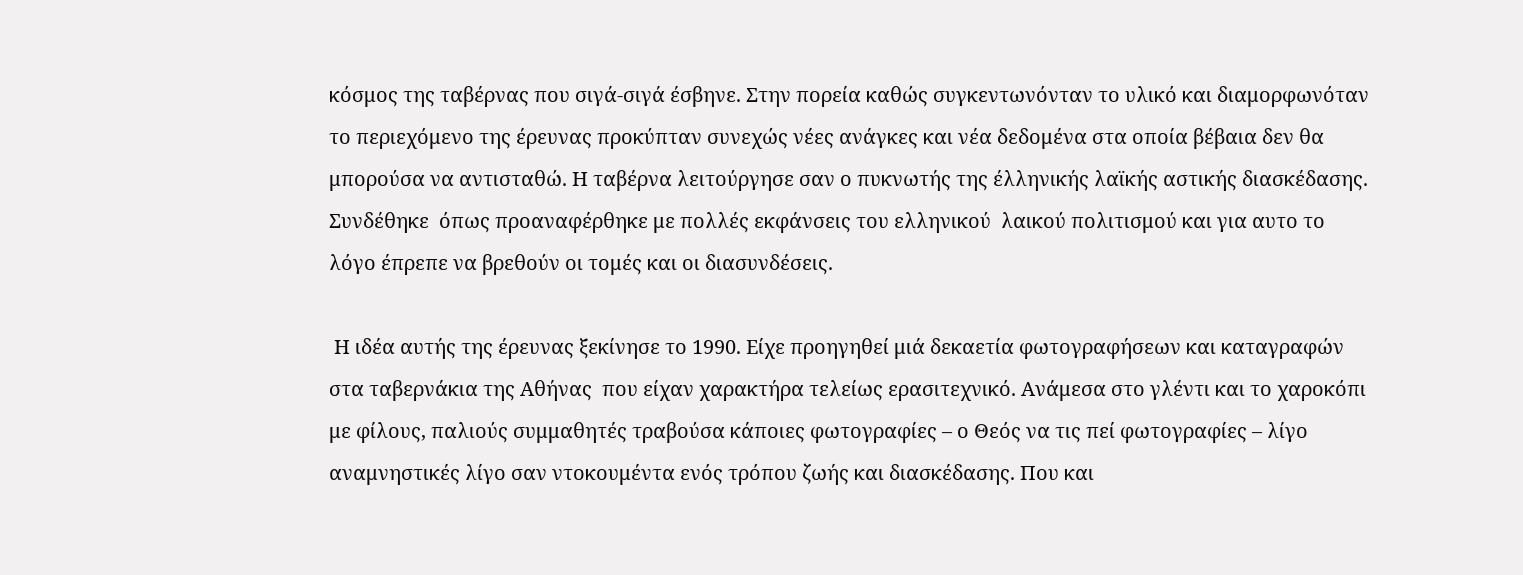κόσμος της ταβέρνας που σιγά-σιγά έσβηνε. Στην πορεία καθώς συγκεντωνόνταν το υλικό και διαμορφωνόταν το περιεχόμενο της έρευνας προκύπταν συνεχώς νέες ανάγκες και νέα δεδομένα στα οποία βέβαια δεν θα μπορούσα να αντισταθώ. Η ταβέρνα λειτούργησε σαν ο πυκνωτής της έλληνικής λαϊκής αστικής διασκέδασης. Συνδέθηκε  όπως προαναφέρθηκε με πολλές εκφάνσεις του ελληνικού  λαικού πολιτισμού και για αυτο το λόγο έπρεπε να βρεθούν οι τομές και οι διασυνδέσεις.

 Η ιδέα αυτής της έρευνας ξεκίνησε το 1990. Είχε προηγηθεί μιά δεκαετία φωτογραφήσεων και καταγραφών στα ταβερνάκια της Αθήνας  που είχαν χαρακτήρα τελείως ερασιτεχνικό. Ανάμεσα στο γλέντι και το χαροκόπι με φίλους, παλιούς συμμαθητές τραβούσα κάποιες φωτογραφίες – ο Θεός να τις πεί φωτογραφίες – λίγο αναμνηστικές λίγο σαν ντοκουμέντα ενός τρόπου ζωής και διασκέδασης. Που και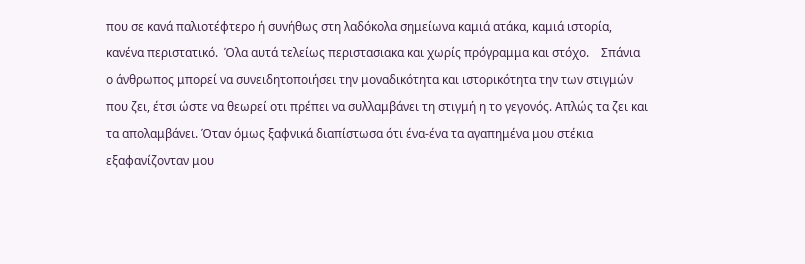που σε κανά παλιοτέφτερο ή συνήθως στη λαδόκολα σημείωνα καμιά ατάκα, καμιά ιστορία, κανένα περιστατικό.  Όλα αυτά τελείως περιστασιακα και χωρίς πρόγραμμα και στόχο.    Σπάνια  ο άνθρωπος μπορεί να συνειδητοποιήσει την μοναδικότητα και ιστορικότητα την των στιγμών που ζει, έτσι ώστε να θεωρεί οτι πρέπει να συλλαμβάνει τη στιγμή η το γεγονός. Απλώς τα ζει και τα απολαμβάνει. Όταν όμως ξαφνικά διαπίστωσα ότι ένα-ένα τα αγαπημένα μου στέκια εξαφανίζονταν μου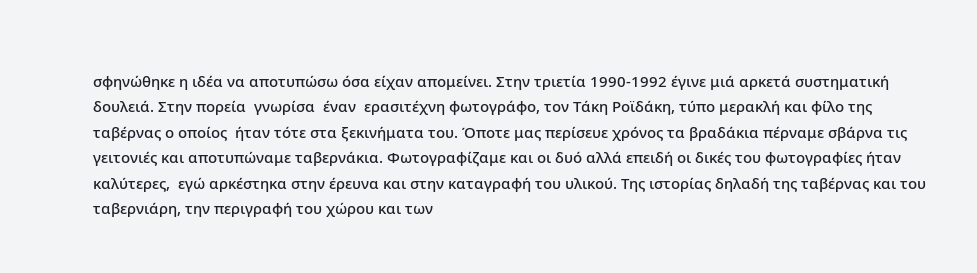σφηνώθηκε η ιδέα να αποτυπώσω όσα είχαν απομείνει. Στην τριετία 1990-1992 έγινε μιά αρκετά συστηματική δουλειά. Στην πορεία  γνωρίσα  έναν  ερασιτέχνη φωτογράφο, τον Τάκη Ροϊδάκη, τύπο μερακλή και φίλο της ταβέρνας ο οποίος  ήταν τότε στα ξεκινήματα του. Όποτε μας περίσευε χρόνος τα βραδάκια πέρναμε σβάρνα τις γειτονιές και αποτυπώναμε ταβερνάκια. Φωτογραφίζαμε και οι δυό αλλά επειδή οι δικές του φωτογραφίες ήταν καλύτερες,  εγώ αρκέστηκα στην έρευνα και στην καταγραφή του υλικού. Της ιστορίας δηλαδή της ταβέρνας και του ταβερνιάρη, την περιγραφή του χώρου και των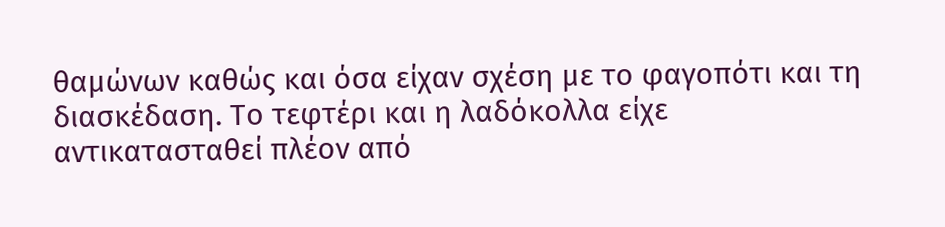θαμώνων καθώς και όσα είχαν σχέση με το φαγοπότι και τη διασκέδαση. Το τεφτέρι και η λαδόκολλα είχε αντικατασταθεί πλέον από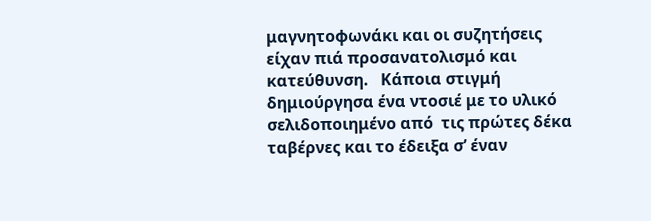μαγνητοφωνάκι και οι συζητήσεις είχαν πιά προσανατολισμό και κατεύθυνση.   Κάποια στιγμή δημιούργησα ένα ντοσιέ με το υλικό σελιδοποιημένο από  τις πρώτες δέκα ταβέρνες και το έδειξα σ’ έναν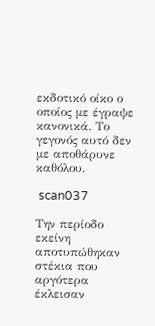εκδοτικό οίκο ο οποίος με έγραψε κανονικά. Το γεγονός αυτό δεν με αποθάρυνε καθόλου.

 scan037

Την περίοδο εκείνη αποτυπώθηκαν στέκια που αργότερα έκλεισαν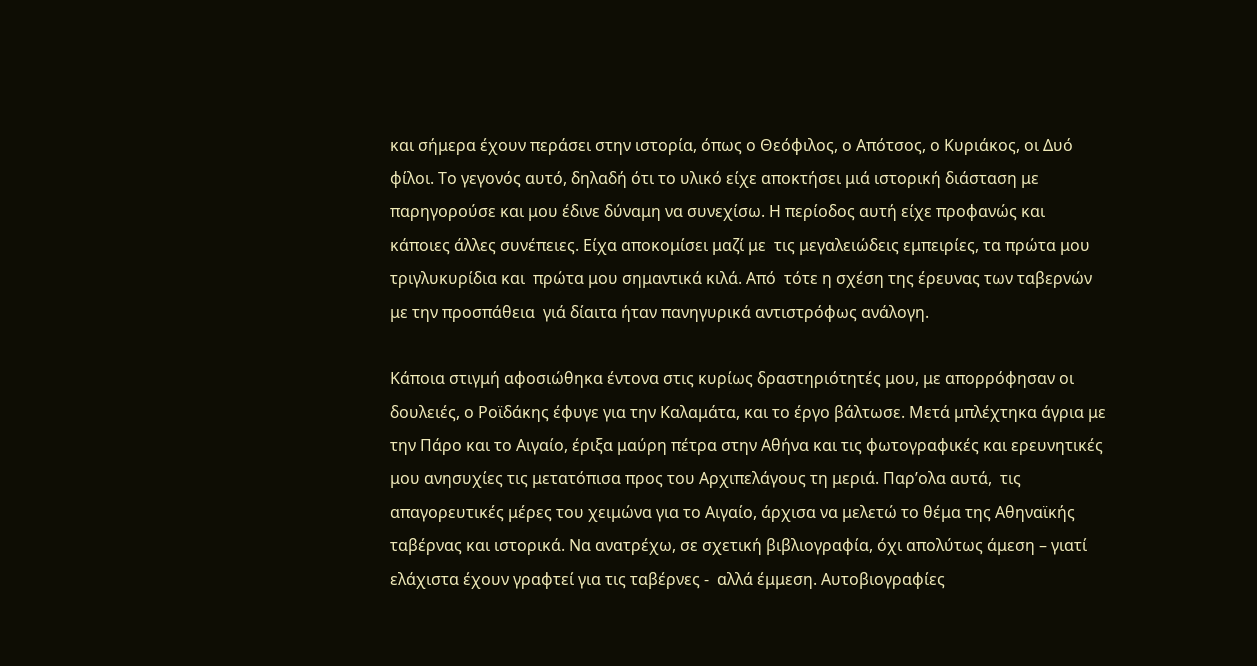και σήμερα έχουν περάσει στην ιστορία, όπως ο Θεόφιλος, ο Απότσος, ο Κυριάκος, οι Δυό φίλοι. Το γεγονός αυτό, δηλαδή ότι το υλικό είχε αποκτήσει μιά ιστορική διάσταση με παρηγορούσε και μου έδινε δύναμη να συνεχίσω. Η περίοδος αυτή είχε προφανώς και κάποιες άλλες συνέπειες. Είχα αποκομίσει μαζί με  τις μεγαλειώδεις εμπειρίες, τα πρώτα μου τριγλυκυρίδια και  πρώτα μου σημαντικά κιλά. Από  τότε η σχέση της έρευνας των ταβερνών  με την προσπάθεια  γιά δίαιτα ήταν πανηγυρικά αντιστρόφως ανάλογη.

Κάποια στιγμή αφοσιώθηκα έντονα στις κυρίως δραστηριότητές μου, με απορρόφησαν οι δουλειές, ο Ροϊδάκης έφυγε για την Καλαμάτα, και το έργο βάλτωσε. Μετά μπλέχτηκα άγρια με την Πάρο και το Αιγαίο, έριξα μαύρη πέτρα στην Αθήνα και τις φωτογραφικές και ερευνητικές  μου ανησυχίες τις μετατόπισα προς του Αρχιπελάγους τη μεριά. Παρ’ολα αυτά,  τις απαγορευτικές μέρες του χειμώνα για το Αιγαίο, άρχισα να μελετώ το θέμα της Αθηναϊκής ταβέρνας και ιστορικά. Να ανατρέχω, σε σχετική βιβλιογραφία, όχι απολύτως άμεση – γιατί ελάχιστα έχουν γραφτεί για τις ταβέρνες -  αλλά έμμεση. Αυτοβιογραφίες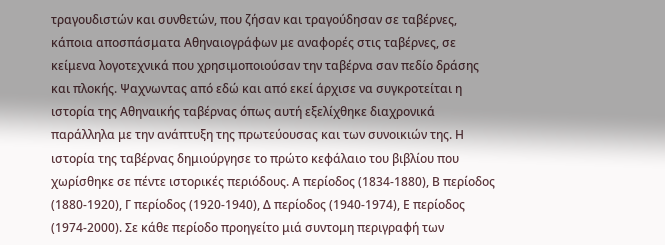τραγουδιστών και συνθετών, που ζήσαν και τραγούδησαν σε ταβέρνες, κάποια αποσπάσματα Αθηναιογράφων με αναφορές στις ταβέρνες, σε κείμενα λογοτεχνικά που χρησιμοποιούσαν την ταβέρνα σαν πεδίο δράσης και πλοκής. Ψαχνωντας από εδώ και από εκεί άρχισε να συγκροτείται η ιστορία της Αθηναικής ταβέρνας όπως αυτή εξελίχθηκε διαχρονικά  παράλληλα με την ανάπτυξη της πρωτεύουσας και των συνοικιών της. Η ιστορία της ταβέρνας δημιούργησε το πρώτο κεφάλαιο του βιβλίου που χωρίσθηκε σε πέντε ιστορικές περιόδους. Α περίοδος (1834-1880), Β περίοδος (1880-1920), Γ περίοδος (1920-1940), Δ περίοδος (1940-1974), Ε περίοδος (1974-2000). Σε κάθε περίοδο προηγείτο μιά συντομη περιγραφή των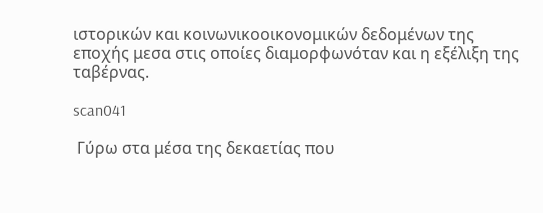ιστορικών και κοινωνικοοικονομικών δεδομένων της εποχής μεσα στις οποίες διαμορφωνόταν και η εξέλιξη της ταβέρνας.

scan041

 Γύρω στα μέσα της δεκαετίας που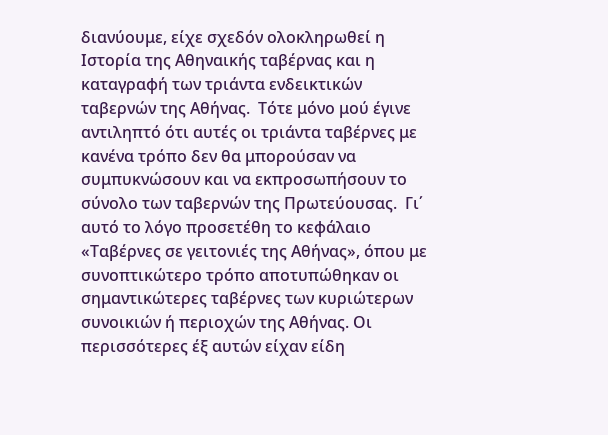διανύουμε, είχε σχεδόν ολοκληρωθεί η Ιστορία της Αθηναικής ταβέρνας και η καταγραφή των τριάντα ενδεικτικών ταβερνών της Αθήνας.  Τότε μόνο μού έγινε αντιληπτό ότι αυτές οι τριάντα ταβέρνες με κανένα τρόπο δεν θα μπορούσαν να συμπυκνώσουν και να εκπροσωπήσουν το σύνολο των ταβερνών της Πρωτεύουσας.  Γι΄ αυτό το λόγο προσετέθη το κεφάλαιο «Ταβέρνες σε γειτονιές της Αθήνας», όπου με συνοπτικώτερο τρόπο αποτυπώθηκαν οι σημαντικώτερες ταβέρνες των κυριώτερων συνοικιών ή περιοχών της Αθήνας. Οι  περισσότερες έξ αυτών είχαν είδη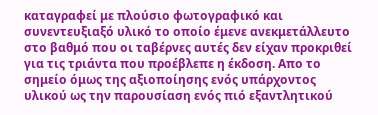καταγραφεί με πλούσιο φωτογραφικό και συνεντευξιαξό υλικό το οποίο έμενε ανεκμετάλλευτο στο βαθμό που οι ταβέρνες αυτές δεν είχαν προκριθεί για τις τριάντα που προέβλεπε η έκδοση. Απο το σημείο όμως της αξιοποίησης ενός υπάρχοντος υλικού ως την παρουσίαση ενός πιό εξαντλητικού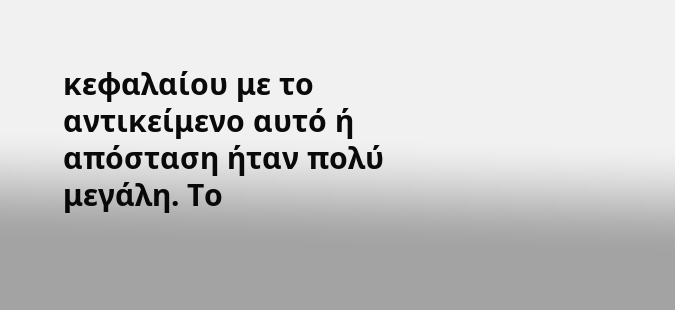κεφαλαίου με το αντικείμενο αυτό ή απόσταση ήταν πολύ μεγάλη. Το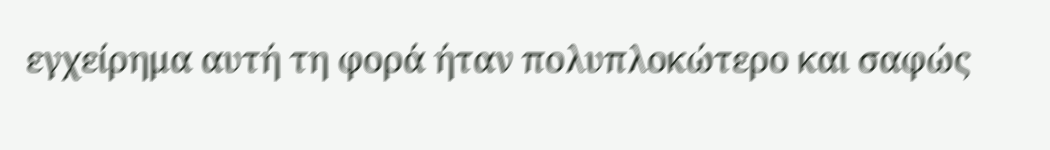εγχείρημα αυτή τη φορά ήταν πολυπλοκώτερο και σαφώς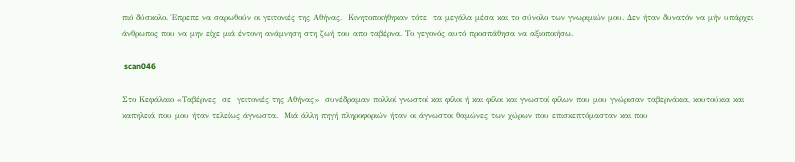πιό δύσκολο. Έπρεπε να σαρωθούν οι γειτονιές της Αθήνας.  Κινητοποιήθηκαν τότε  τα μεγάλα μέσα και το σύνολο των γνωριμιών μου. Δεν ήταν δυνατόν να μήν υπάρχει άνθρωπος που να μην είχε μιά έντονη ανάμνηση στη ζωή του απο ταβέρνα. Το γεγονός αυτό προσπάθησα να αξιοποιήσω.

 scan046

Στο Κεφάλαιο «Ταβέρνες  σε  γειτονιές της Αθήνας»  συνέδραμαν πολλοί γνωστοί και φίλοι ή και φίλοι και γνωστοί φίλων που μου γνώρισαν ταβερνάκια, κουτούκια και καπηλειά που μου ήταν τελείως άγνωστα.  Μιά άλλη πηγή πληροφοριών ήταν οι άγνωστοι θαμώνες των χώρων που επισκεπτόμασταν και που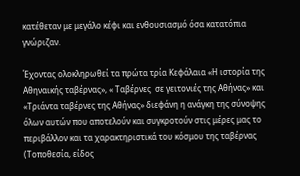κατέθεταν με μεγάλο κέφι και ενθουσιασμό όσα κατατόπια γνώριζαν.

Έχοντας ολοκληρωθεί τα πρώτα τρία Κεφάλαια «Η ιστορία της Αθηναικής ταβέρνας», « Ταβέρνες  σε γειτονιές της Αθήνας» και «Τριάντα ταβέρνες της Αθήνας» διεφάνη η ανάγκη της σύνοψης όλων αυτών που αποτελούν και συγκροτούν στις μέρες μας το περιβάλλον και τα χαρακτηριστικά του κόσμου της ταβέρνας (Τοποθεσία, είδος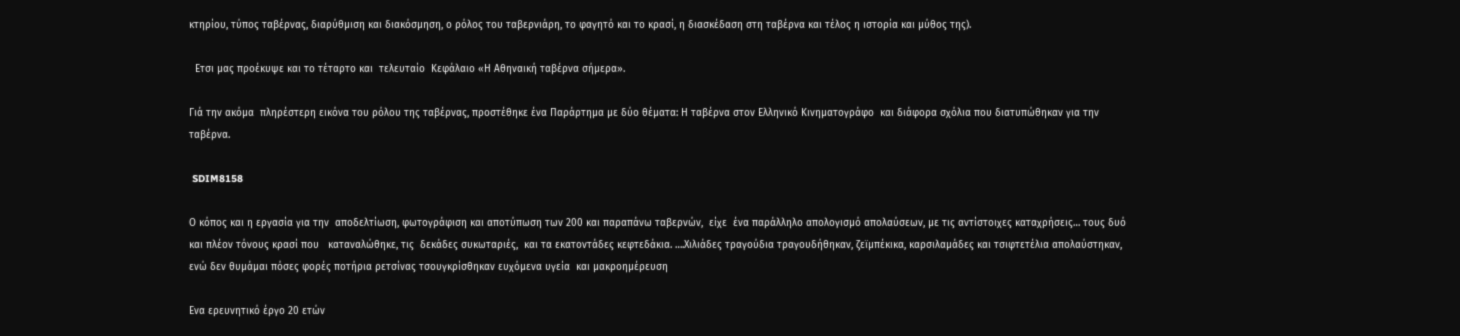κτηρίου, τύπος ταβέρνας, διαρύθμιση και διακόσμηση, ο ρόλος του ταβερνιάρη, το φαγητό και το κρασί, η διασκέδαση στη ταβέρνα και τέλος η ιστορία και μύθος της).

  Ετσι μας προέκυψε και το τέταρτο και  τελευταίο  Κεφάλαιο «Η Αθηναική ταβέρνα σήμερα».

Γιά την ακόμα  πληρέστερη εικόνα του ρόλου της ταβέρνας, προστέθηκε ένα Παράρτημα με δύο θέματα: Η ταβέρνα στον Ελληνικό Κινηματογράφο  και διάφορα σχόλια που διατυπώθηκαν για την ταβέρνα.

 SDIM8158

Ο κόπος και η εργασία για την  αποδελτίωση, φωτογράφιση και αποτύπωση των 200 και παραπάνω ταβερνών,  είχε  ένα παράλληλο απολογισμό απολαύσεων, με τις αντίστοιχες καταχρήσεις… τους δυό και πλέον τόνους κρασί που   καταναλώθηκε, τις  δεκάδες συκωταριές,  και τα εκατοντάδες κεφτεδάκια. ….Χιλιάδες τραγούδια τραγουδήθηκαν, ζεϊμπέκικα, καρσιλαμάδες και τσιφτετέλια απολαύστηκαν, ενώ δεν θυμάμαι πόσες φορές ποτήρια ρετσίνας τσουγκρίσθηκαν ευχόμενα υγεία  και μακροημέρευση

Ενα ερευνητικό έργο 20 ετών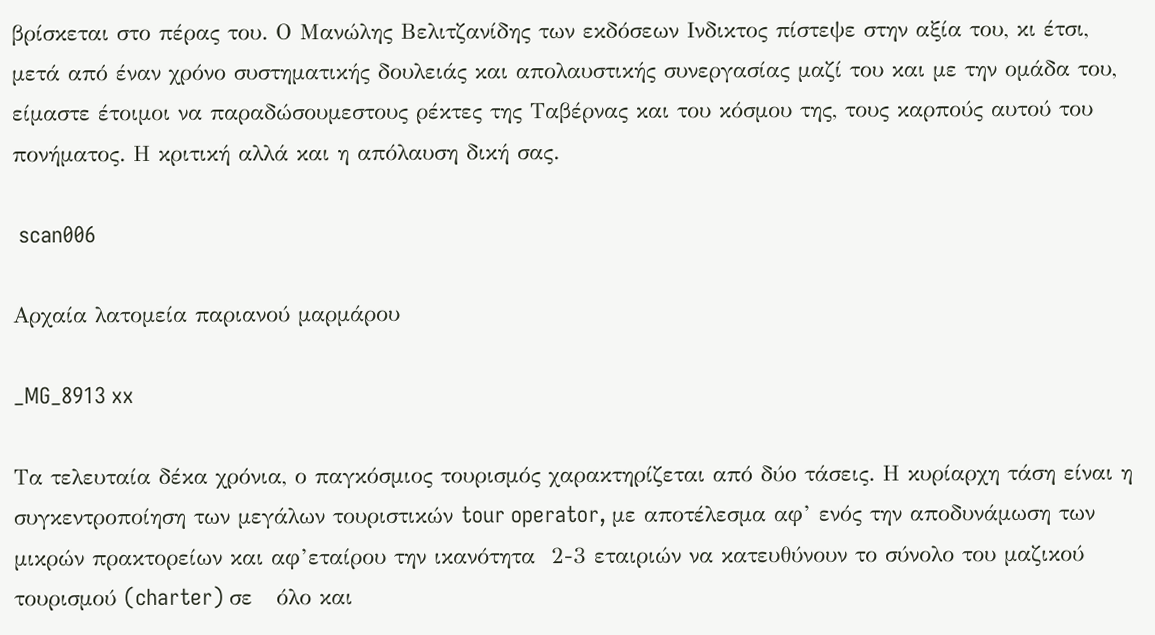βρίσκεται στο πέρας του. Ο Μανώλης Βελιτζανίδης των εκδόσεων Ινδικτος πίστεψε στην αξία του, κι έτσι, μετά από έναν χρόνο συστηματικής δουλειάς και απολαυστικής συνεργασίας μαζί του και με την ομάδα του, είμαστε έτοιμοι να παραδώσουμεστους ρέκτες της Ταβέρνας και του κόσμου της, τους καρπούς αυτού του πονήματος. Η κριτική αλλά και η απόλαυση δική σας.

 scan006

Αρχαία λατομεία παριανού μαρμάρου

_MG_8913 xx

Τα τελευταία δέκα χρόνια, ο παγκόσμιος τουρισμός χαρακτηρίζεται από δύο τάσεις. Η κυρίαρχη τάση είναι η συγκεντροποίηση των μεγάλων τουριστικών tour operator, με αποτέλεσμα αφ’ ενός την αποδυνάμωση των μικρών πρακτορείων και αφ’εταίρου την ικανότητα  2-3 εταιριών να κατευθύνουν το σύνολο του μαζικού τουρισμού (charter) σε   όλο και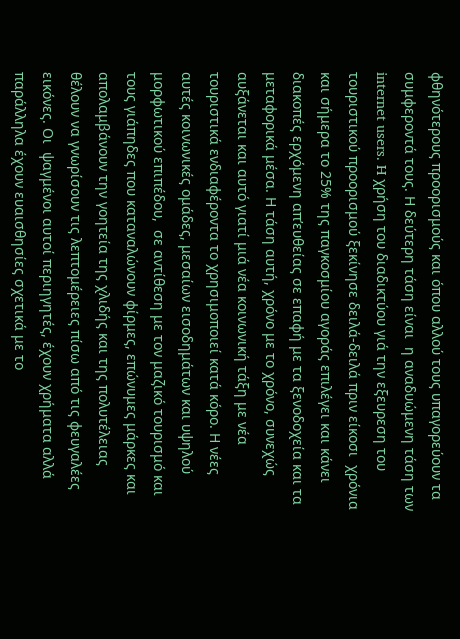φθηνότερους προορισμούς και όπου αλλού τους υπαγορεύουν τα συμφεροντά τους. Η δεύτερη τάση είναι  η αναδυώμενη τάση των internet users. H χρήση του διαδικτύου γιά την εξευρεση του τουριστικού προορισμού ξεκίνησε δειλά-δειλά πριν είκοσι  χρόνια και σήμερα το 25% της παγκοσμίου αγοράς επιλέγει και κάνει διακοπές ερχόμενη απ’ευθείας σε επαφή με τα ξενοδοχεία και τα μεταφορικά μέσα. Η τάση αυτή, χρόνο με το χρόνο, συνεχώς αυξάνεται και αυτό γιατί μιά νέα κοινωνική τάξη με νέα  τουριστικά ενδιαφέροντα το χρησιμοποιεί κατά κόρο. Η νέες αυτές κοινωνικές ομάδες, μεσαίων εισοδημάτων και υψηλού μορφωτικού επιπέδου,  σε αντίθεση με τον μαζικό τουρισμό και τους γιάπηδες που καταναλώνουν φίρμες, επώνυμες μάρκες και απολαμβάνουν την γοητεία της χλιδής και της πολυτέλειας θέλουν να γνωρίσουν τις λεπτομέρειες πίσω από τις φευγαλέες εικόνες. Οι  ψαγμένοι αυτοί περιηγητές, έχουν χρήματα αλλά παράλληλα έχουν ευαισθησίες σχετικά με το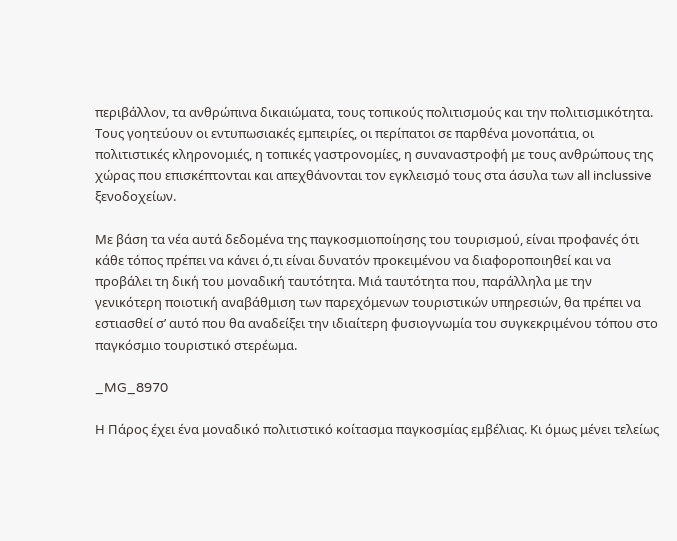περιβάλλον, τα ανθρώπινα δικαιώματα, τους τοπικούς πολιτισμούς και την πολιτισμικότητα. Τους γοητεύουν οι εντυπωσιακές εμπειρίες, οι περίπατοι σε παρθένα μονοπάτια, οι πολιτιστικές κληρονομιές, η τοπικές γαστρονομίες, η συναναστροφή με τους ανθρώπους της χώρας που επισκέπτονται και απεχθάνονται τον εγκλεισμό τους στα άσυλα των all inclussive ξενοδοχείων.

Με βάση τα νέα αυτά δεδομένα της παγκοσμιοποίησης του τουρισμού, είναι προφανές ότι κάθε τόπος πρέπει να κάνει ό,τι είναι δυνατόν προκειμένου να διαφοροποιηθεί και να προβάλει τη δική του μοναδική ταυτότητα. Μιά ταυτότητα που, παράλληλα με την γενικότερη ποιοτική αναβάθμιση των παρεχόμενων τουριστικών υπηρεσιών, θα πρέπει να εστιασθεί σ’ αυτό που θα αναδείξει την ιδιαίτερη φυσιογνωμία του συγκεκριμένου τόπου στο παγκόσμιο τουριστικό στερέωμα.

_MG_8970

Η Πάρος έχει ένα μοναδικό πολιτιστικό κοίτασμα παγκοσμίας εμβέλιας. Κι όμως μένει τελείως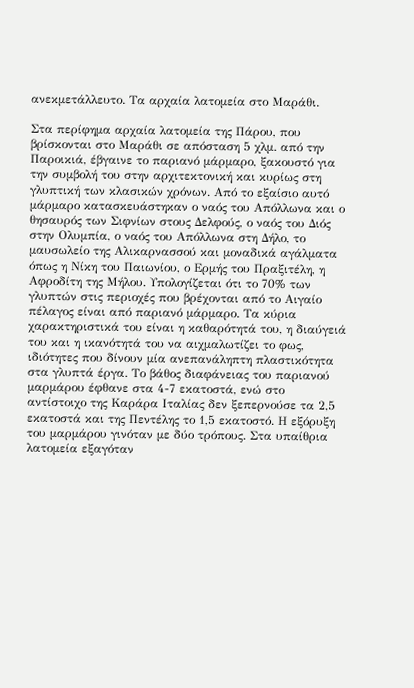ανεκμετάλλευτο. Τα αρχαία λατομεία στο Μαράθι.

Στα περίφημα αρχαία λατομεία της Πάρου, που βρίσκονται στο Μαράθι σε απόσταση 5 χλμ. από την Παροικιά, έβγαινε το παριανό μάρμαρο, ξακουστό για την συμβολή του στην αρχιτεκτονική και κυρίως στη γλυπτική των κλασικών χρόνων. Από το εξαίσιο αυτό μάρμαρο κατασκευάστηκαν ο ναός του Απόλλωνα και ο θησαυρός των Σιφνίων στους Δελφούς, ο ναός του Διός στην Ολυμπία, ο ναός του Απόλλωνα στη Δήλο, το μαυσωλείο της Αλικαρνασσού και μοναδικά αγάλματα όπως η Νίκη του Παιωνίου, ο Ερμής του Πραξιτέλη, η Αφροδίτη της Μήλου. Υπολογίζεται ότι το 70% των γλυπτών στις περιοχές που βρέχονται από το Αιγαίο πέλαγος είναι από παριανό μάρμαρο. Τα κύρια χαρακτηριστικά του είναι η καθαρότητά του, η διαύγειά του και η ικανότητά του να αιχμαλωτίζει το φως, ιδιότητες που δίνουν μία ανεπανάληπτη πλαστικότητα στα γλυπτά έργα. Το βάθος διαφάνειας του παριανού μαρμάρου έφθανε στα 4-7 εκατοστά, ενώ στο αντίστοιχο της Καράρα Ιταλίας δεν ξεπερνούσε τα 2,5 εκατοστά και της Πεντέλης το 1,5 εκατοστό. Η εξόρυξη του μαρμάρου γινόταν με δύο τρόπους. Στα υπαίθρια λατομεία εξαγόταν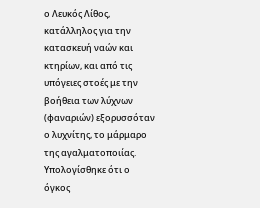ο Λευκός Λίθος, κατάλληλος για την κατασκευή ναών και κτηρίων, και από τις υπόγειες στοές με την βοήθεια των λύχνων (φαναριών) εξορυσσόταν ο λυχνίτης, το μάρμαρο της αγαλματοποιίας. Υπολογίσθηκε ότι ο όγκος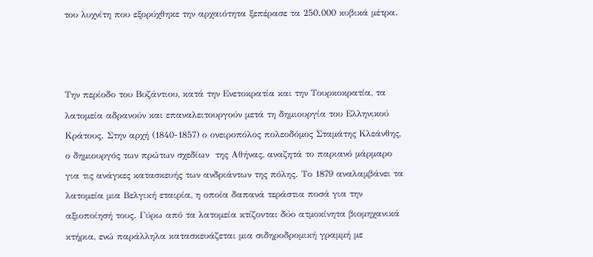του λυχνίτη που εξορύχθηκε την αρχαιότητα ξεπέρασε τα 250.000 κυβικά μέτρα.



Την περίοδο του Βυζάντιου, κατά την Ενετοκρατία και την Τουρκοκρατία, τα λατομεία αδρανούν και επαναλειτουργούν μετά τη δημιουργία του Ελληνικού Κράτους. Στην αρχή (1840-1857) ο ονειροπόλος πολεοδόμος Σταμάτης Κλεάνθης, ο δημιουργός των πρώτων σχεδίων  της Αθήνας, αναζητά το παριανό μάρμαρο για τις ανάγκες κατασκευής των ανδριάντων της πόλης. Το 1879 αναλαμβάνει τα λατομεία μια Βελγική εταιρία, η οποία δαπανά τεράστια ποσά για την αξιοποίησή τους. Γύρω από τα λατομεία κτίζονται δύο ατμοκίνητα βιομηχανικά κτήρια, ενώ παράλληλα κατασκευάζεται μια σιδηροδρομική γραμμή με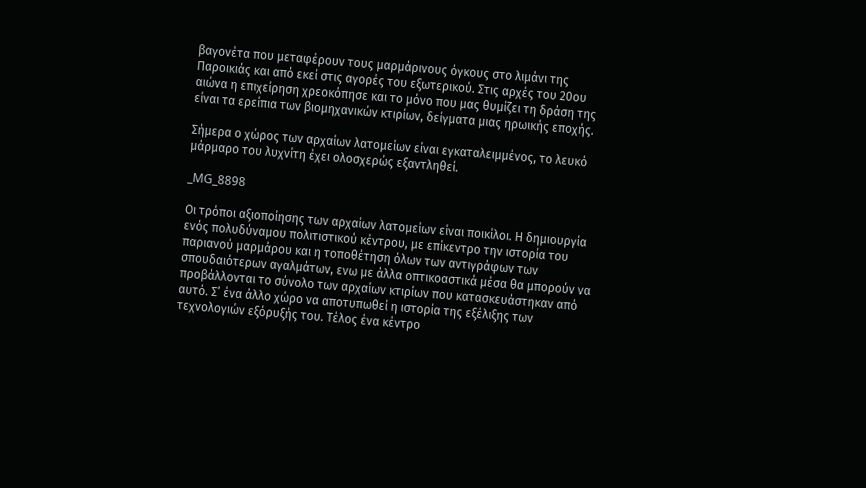βαγονέτα που μεταφέρουν τους μαρμάρινους όγκους στο λιμάνι της Παροικιάς και από εκεί στις αγορές του εξωτερικού. Στις αρχές του 20ου αιώνα η επιχείρηση χρεοκόπησε και το μόνο που μας θυμίζει τη δράση της είναι τα ερείπια των βιομηχανικών κτιρίων, δείγματα μιας ηρωικής εποχής.

Σήμερα ο χώρος των αρχαίων λατομείων είναι εγκαταλειμμένος, το λευκό μάρμαρο του λυχνίτη έχει ολοσχερώς εξαντληθεί.

_MG_8898

Οι τρόποι αξιοποίησης των αρχαίων λατομείων είναι ποικίλοι. Η δημιουργία ενός πολυδύναμου πολιτιστικού κέντρου, με επίκεντρο την ιστορία του παριανού μαρμάρου και η τοποθέτηση όλων των αντιγράφων των σπουδαιότερων αγαλμάτων, ενω με άλλα οπτικοαστικά μέσα θα μπορούν να προβάλλονται το σύνολο των αρχαίων κτιρίων που κατασκευάστηκαν από αυτό. Σ’ ένα άλλο χώρο να αποτυπωθεί η ιστορία της εξέλιξης των τεχνολογιών εξόρυξής του. Τέλος ένα κέντρο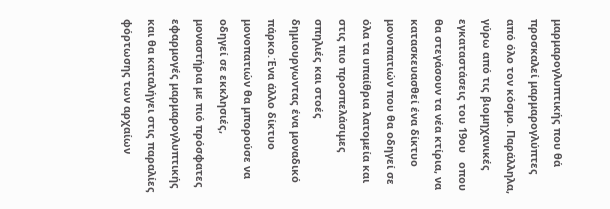μαρμαρογλυπτικής που θά προσκαλεί μαρμαρογλύπτες από όλο τον κόσμο. Παράλληλα, γύρω από τις βιομηχανικές εγκαταστάσεις του 19ου   οπου θα στεγάσουν τα νέα κτίρια, να κατασκευασθεί ένα δίκτυο μονοπατιών που θα οδηγεί σε όλα τα υπαίθρια λατομεία και στις πιο προσπελάσιμες σπηλιές και στοές δημιουργωντας ένα μοναδικό πάρκο.Ένα άλλο δίκτυο μονοπατιών θα μπορούσε να οδηγεί σε εκκλησιές, μοναστήρια με πιό πρόσφατες εφαρμογές μαρμαρογλυπτικής και θα καταλήγει στις παραλίες φόρτωσης των αρχαίων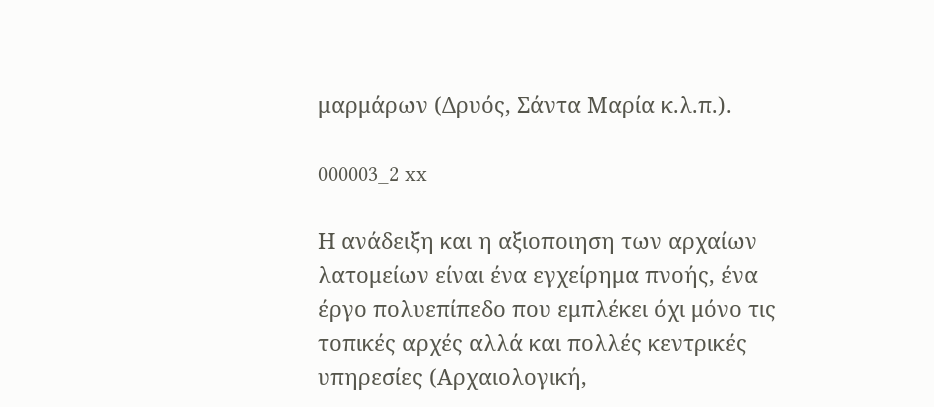μαρμάρων (Δρυός, Σάντα Μαρία κ.λ.π.).

000003_2 xx

Η ανάδειξη και η αξιοποιηση των αρχαίων λατομείων είναι ένα εγχείρημα πνοής, ένα έργο πολυεπίπεδο που εμπλέκει όχι μόνο τις τοπικές αρχές αλλά και πολλές κεντρικές υπηρεσίες (Αρχαιολογική,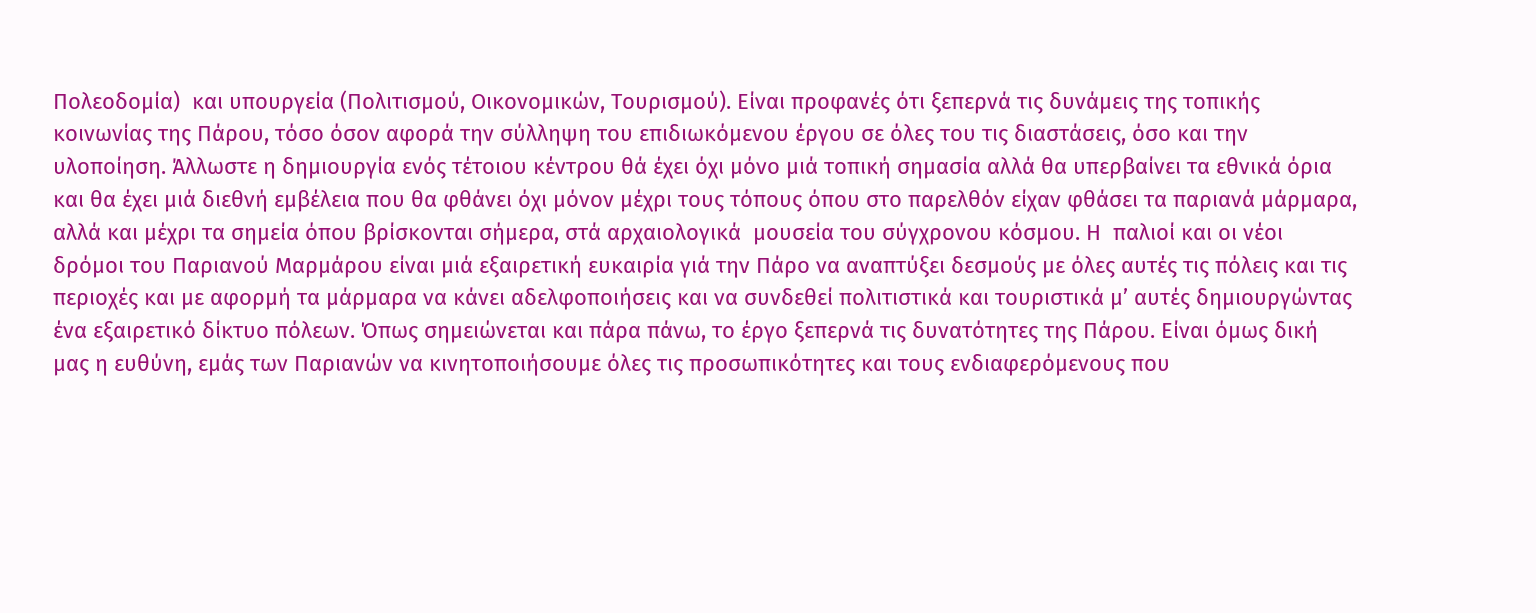Πολεοδομία)  και υπουργεία (Πολιτισμού, Οικονομικών, Τουρισμού). Είναι προφανές ότι ξεπερνά τις δυνάμεις της τοπικής κοινωνίας της Πάρου, τόσο όσον αφορά την σύλληψη του επιδιωκόμενου έργου σε όλες του τις διαστάσεις, όσο και την υλοποίηση. Άλλωστε η δημιουργία ενός τέτοιου κέντρου θά έχει όχι μόνο μιά τοπική σημασία αλλά θα υπερβαίνει τα εθνικά όρια και θα έχει μιά διεθνή εμβέλεια που θα φθάνει όχι μόνον μέχρι τους τόπους όπου στο παρελθόν είχαν φθάσει τα παριανά μάρμαρα, αλλά και μέχρι τα σημεία όπου βρίσκονται σήμερα, στά αρχαιολογικά  μουσεία του σύγχρονου κόσμου. Η  παλιοί και οι νέοι δρόμοι του Παριανού Μαρμάρου είναι μιά εξαιρετική ευκαιρία γιά την Πάρο να αναπτύξει δεσμούς με όλες αυτές τις πόλεις και τις περιοχές και με αφορμή τα μάρμαρα να κάνει αδελφοποιήσεις και να συνδεθεί πολιτιστικά και τουριστικά μ’ αυτές δημιουργώντας ένα εξαιρετικό δίκτυο πόλεων. Όπως σημειώνεται και πάρα πάνω, το έργο ξεπερνά τις δυνατότητες της Πάρου. Είναι όμως δική μας η ευθύνη, εμάς των Παριανών να κινητοποιήσουμε όλες τις προσωπικότητες και τους ενδιαφερόμενους που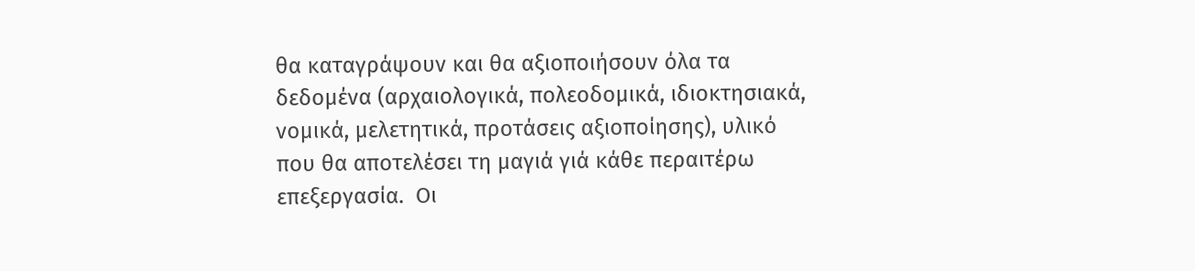θα καταγράψουν και θα αξιοποιήσουν όλα τα δεδομένα (αρχαιολογικά, πολεοδομικά, ιδιοκτησιακά, νομικά, μελετητικά, προτάσεις αξιοποίησης), υλικό που θα αποτελέσει τη μαγιά γιά κάθε περαιτέρω επεξεργασία.  Οι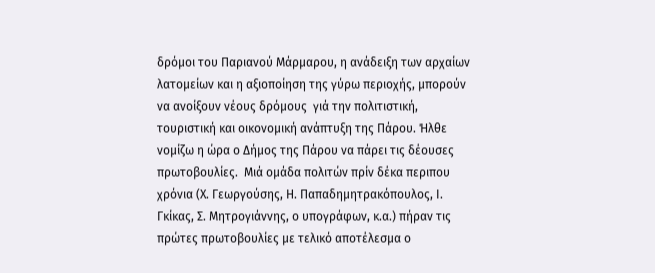δρόμοι του Παριανού Μάρμαρου, η ανάδειξη των αρχαίων λατομείων και η αξιοποίηση της γύρω περιοχής, μπορούν να ανοίξουν νέους δρόμους  γιά την πολιτιστική, τουριστική και οικονομική ανάπτυξη της Πάρου. Ήλθε νομίζω η ώρα ο Δήμος της Πάρου να πάρει τις δέουσες πρωτοβουλίες.  Μιά ομάδα πολιτών πρίν δέκα περιπου χρόνια (Χ. Γεωργούσης, Η. Παπαδημητρακόπουλος, Ι. Γκίκας, Σ. Μητρογιάννης, ο υπογράφων, κ.α.) πήραν τις πρώτες πρωτοβουλίες με τελικό αποτέλεσμα ο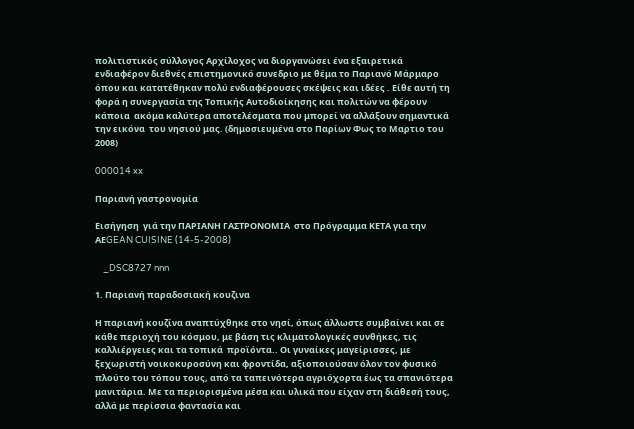πολιτιστικός σύλλογος Αρχίλοχος να διοργανώσει ένα εξαιρετικά ενδιαφέρον διεθνές επιστημονικό συνεδριο με θέμα το Παριανό Μάρμαρο όπου και κατατέθηκαν πολύ ενδιαφέρουσες σκέψεις και ιδέες . Είθε αυτή τη φορά η συνεργασία της Τοπικής Αυτοδιοίκησης και πολιτών να φέρουν κάποια  ακόμα καλύτερα αποτελέσματα που μπορεί να αλλάξουν σημαντικά την εικόνα  του νησιού μας. (δημοσιευμένα στο Παρίων Φως το Μαρτιο του 2008)

000014 xx

Παριανή γαστρονομία

Εισήγηση  γιά την ΠΑΡΙΑΝΗ ΓΑΣΤΡΟΝΟΜΙΑ  στο Πρόγραμμα ΚΕΤΑ για την ΑΕGEAN CUISINE (14-5-2008)

    _DSC8727 nnn

1. Παριανή παραδοσιακή κουζινα

Η παριανή κουζίνα αναπτύχθηκε στο νησί, όπως άλλωστε συμβαίνει και σε κάθε περιοχή του κόσμου, με βάση τις κλιματολογικές συνθήκες, τις καλλιέργειες και τα τοπικά  προϊόντα.. Οι γυναίκες μαγείρισσες, με ξεχωριστή νοικοκυροσύνη και φροντίδα, αξιοποιούσαν όλον τον φυσικό πλούτο του τόπου τους, από τα ταπεινότερα αγριόχορτα έως τα σπανιότερα μανιτάρια. Με τα περιορισμένα μέσα και υλικά που είχαν στη διάθεσή τους, αλλά με περίσσια φαντασία και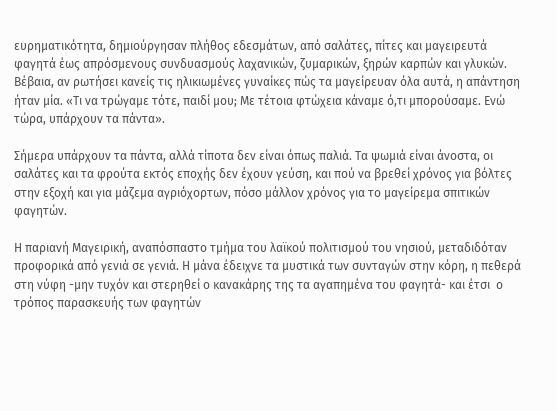ευρηματικότητα, δημιούργησαν πλήθος εδεσμάτων, από σαλάτες, πίτες και μαγειρευτά φαγητά έως απρόσμενους συνδυασμούς λαχανικών, ζυμαρικών, ξηρών καρπών και γλυκών. Βέβαια, αν ρωτήσει κανείς τις ηλικιωμένες γυναίκες πώς τα μαγείρευαν όλα αυτά, η απάντηση ήταν μία. «Τι να τρώγαμε τότε, παιδί μου; Με τέτοια φτώχεια κάναμε ό,τι μπορούσαμε. Ενώ τώρα, υπάρχουν τα πάντα».

Σήμερα υπάρχουν τα πάντα, αλλά τίποτα δεν είναι όπως παλιά. Τα ψωμιά είναι άνοστα, οι σαλάτες και τα φρούτα εκτός εποχής δεν έχουν γεύση, και πού να βρεθεί χρόνος για βόλτες στην εξοχή και για μάζεμα αγριόχορτων, πόσο μάλλον χρόνος για το μαγείρεμα σπιτικών φαγητών.

Η παριανή Μαγειρική, αναπόσπαστο τμήμα του λαϊκού πολιτισμού του νησιού, μεταδιδόταν προφορικά από γενιά σε γενιά. Η μάνα έδειχνε τα μυστικά των συνταγών στην κόρη, η πεθερά στη νύφη -μην τυχόν και στερηθεί ο κανακάρης της τα αγαπημένα του φαγητά- και έτσι  ο τρόπος παρασκευής των φαγητών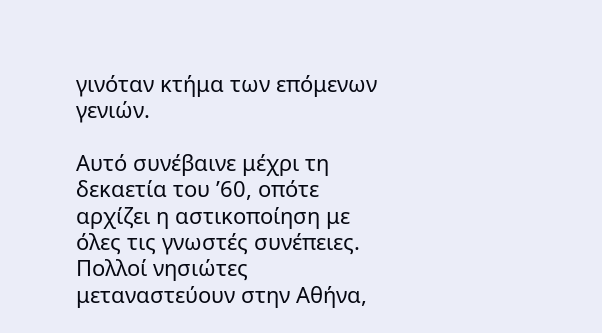γινόταν κτήμα των επόμενων γενιών.

Αυτό συνέβαινε μέχρι τη δεκαετία του ’60, οπότε αρχίζει η αστικοποίηση με όλες τις γνωστές συνέπειες. Πολλοί νησιώτες μεταναστεύουν στην Αθήνα,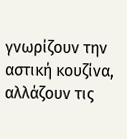γνωρίζουν την αστική κουζίνα, αλλάζουν τις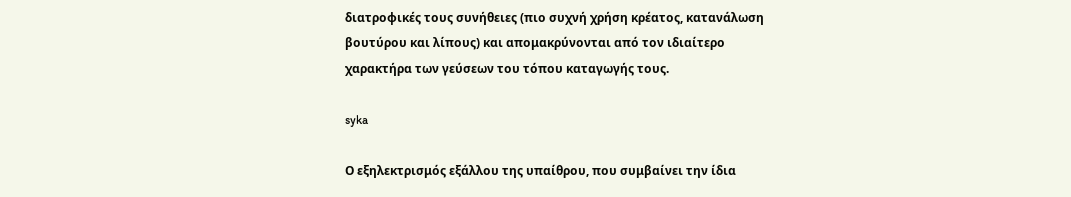διατροφικές τους συνήθειες (πιο συχνή χρήση κρέατος, κατανάλωση βουτύρου και λίπους) και απομακρύνονται από τον ιδιαίτερο χαρακτήρα των γεύσεων του τόπου καταγωγής τους.

syka

Ο εξηλεκτρισμός εξάλλου της υπαίθρου, που συμβαίνει την ίδια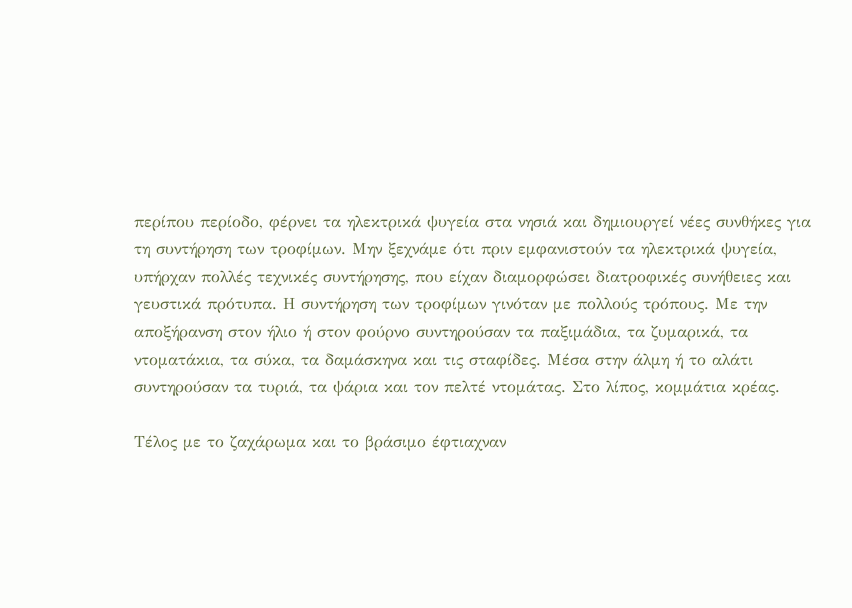περίπου περίοδο, φέρνει τα ηλεκτρικά ψυγεία στα νησιά και δημιουργεί νέες συνθήκες για τη συντήρηση των τροφίμων. Μην ξεχνάμε ότι πριν εμφανιστούν τα ηλεκτρικά ψυγεία, υπήρχαν πολλές τεχνικές συντήρησης, που είχαν διαμορφώσει διατροφικές συνήθειες και γευστικά πρότυπα. Η συντήρηση των τροφίμων γινόταν με πολλούς τρόπους. Με την αποξήρανση στον ήλιο ή στον φούρνο συντηρούσαν τα παξιμάδια, τα ζυμαρικά, τα ντοματάκια, τα σύκα, τα δαμάσκηνα και τις σταφίδες. Μέσα στην άλμη ή το αλάτι συντηρούσαν τα τυριά, τα ψάρια και τον πελτέ ντομάτας. Στο λίπος, κομμάτια κρέας.

Τέλος με το ζαχάρωμα και το βράσιμο έφτιαχναν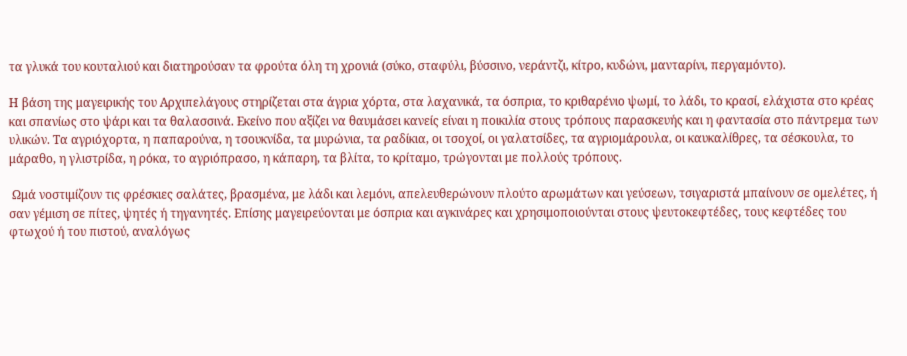τα γλυκά του κουταλιού και διατηρούσαν τα φρούτα όλη τη χρονιά (σύκο, σταφύλι, βύσσινο, νεράντζι, κίτρο, κυδώνι, μανταρίνι, περγαμόντο).

Η βάση της μαγειρικής του Αρχιπελάγους στηρίζεται στα άγρια χόρτα, στα λαχανικά, τα όσπρια, το κριθαρένιο ψωμί, το λάδι, το κρασί, ελάχιστα στο κρέας και σπανίως στο ψάρι και τα θαλασσινά. Εκείνο που αξίζει να θαυμάσει κανείς είναι η ποικιλία στους τρόπους παρασκευής και η φαντασία στο πάντρεμα των υλικών. Τα αγριόχορτα, η παπαρούνα, η τσουκνίδα, τα μυρώνια, τα ραδίκια, οι τσοχοί, οι γαλατσίδες, τα αγριομάρουλα, οι καυκαλίθρες, τα σέσκουλα, το μάραθο, η γλιστρίδα, η ρόκα, το αγριόπρασο, η κάπαρη, τα βλίτα, το κρίταμο, τρώγονται με πολλούς τρόπους.

 Ωμά νοστιμίζουν τις φρέσκιες σαλάτες, βρασμένα, με λάδι και λεμόνι, απελευθερώνουν πλούτο αρωμάτων και γεύσεων, τσιγαριστά μπαίνουν σε ομελέτες, ή σαν γέμιση σε πίτες, ψητές ή τηγανητές. Επίσης μαγειρεύονται με όσπρια και αγκινάρες και χρησιμοποιούνται στους ψευτοκεφτέδες, τους κεφτέδες του φτωχού ή του πιστού, αναλόγως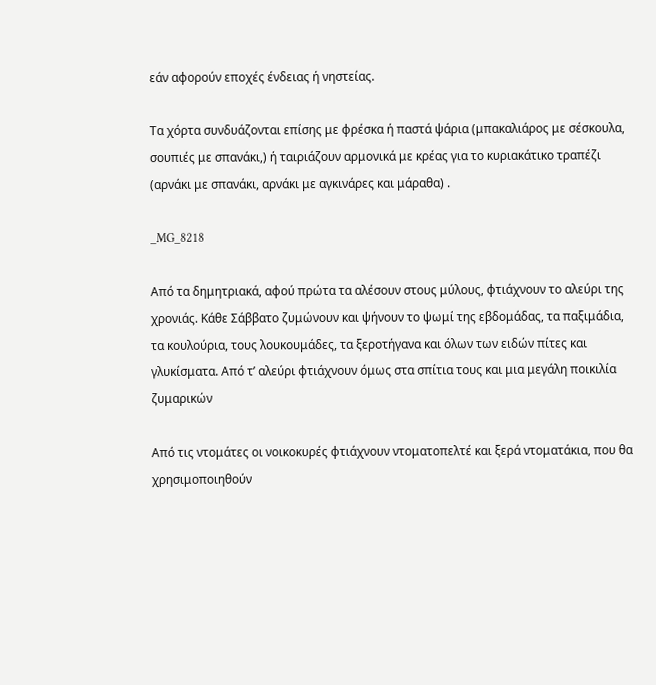εάν αφορούν εποχές ένδειας ή νηστείας.

Τα χόρτα συνδυάζονται επίσης με φρέσκα ή παστά ψάρια (μπακαλιάρος με σέσκουλα, σουπιές με σπανάκι,) ή ταιριάζουν αρμονικά με κρέας για το κυριακάτικο τραπέζι (αρνάκι με σπανάκι, αρνάκι με αγκινάρες και μάραθα) .

_MG_8218

Από τα δημητριακά, αφού πρώτα τα αλέσουν στους μύλους, φτιάχνουν το αλεύρι της χρονιάς. Κάθε Σάββατο ζυμώνουν και ψήνουν το ψωμί της εβδομάδας, τα παξιμάδια, τα κουλούρια, τους λουκουμάδες, τα ξεροτήγανα και όλων των ειδών πίτες και γλυκίσματα. Από τ’ αλεύρι φτιάχνουν όμως στα σπίτια τους και μια μεγάλη ποικιλία ζυμαρικών

Από τις ντομάτες οι νοικοκυρές φτιάχνουν ντοματοπελτέ και ξερά ντοματάκια, που θα χρησιμοποιηθούν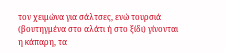τον χειμώνα για σάλτσες, ενώ τουρσιά (βουτηγμένα στο αλάτι ή στο ξίδι) γίνονται η κάπαρη, τα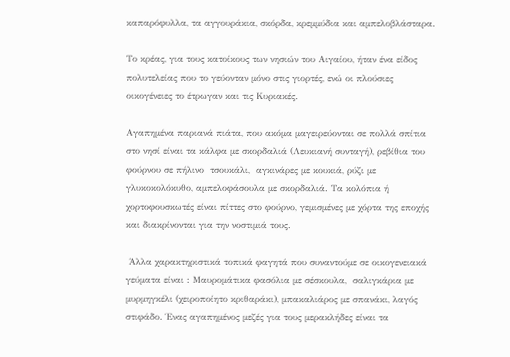καπαρόφυλλα, τα αγγουράκια, σκόρδα, κρεμμύδια και αμπελοβλάσταρα.

Το κρέας, για τους κατοίκους των νησιών του Αιγαίου, ήταν ένα είδος πολυτελείας που το γεύονταν μόνο στις γιορτές, ενώ οι πλούσιες οικογένειες το έτρωγαν και τις Κυριακές.

Αγαπημένα παριανά πιάτα, που ακόμα μαγειρεύονται σε πολλά σπίτια στο νησί είναι τα κάλφα με σκορδαλιά (Λευκιανή συνταγή), ρεβίθια του φούρνου σε πήλινο  τσουκάλι,  αγκινάρες με κουκιά, ρύζι με γλυκοκολόκυθο, αμπελοφάσουλα με σκορδαλιά. Τα κολόπια ή χορτοφουσκωτές είναι πίττες στο φούρνο, γεμισμένες με χόρτα της εποχής και διακρίνονται για την νοστιμιά τους.

 Άλλα χαρακτηριστικά τοπικά φαγητά που συναντούμε σε οικογενειακά γεύματα είναι : Μαυρομάτικα φασόλια με σέσκουλα,  σαλιγκάρια με μυρμηγκέλι (χειροποίητο κριθαράκι), μπακαλιάρος με σπανάκι, λαγός στιφάδο. Ένας αγαπημένος μεζές για τους μερακλήδες είναι τα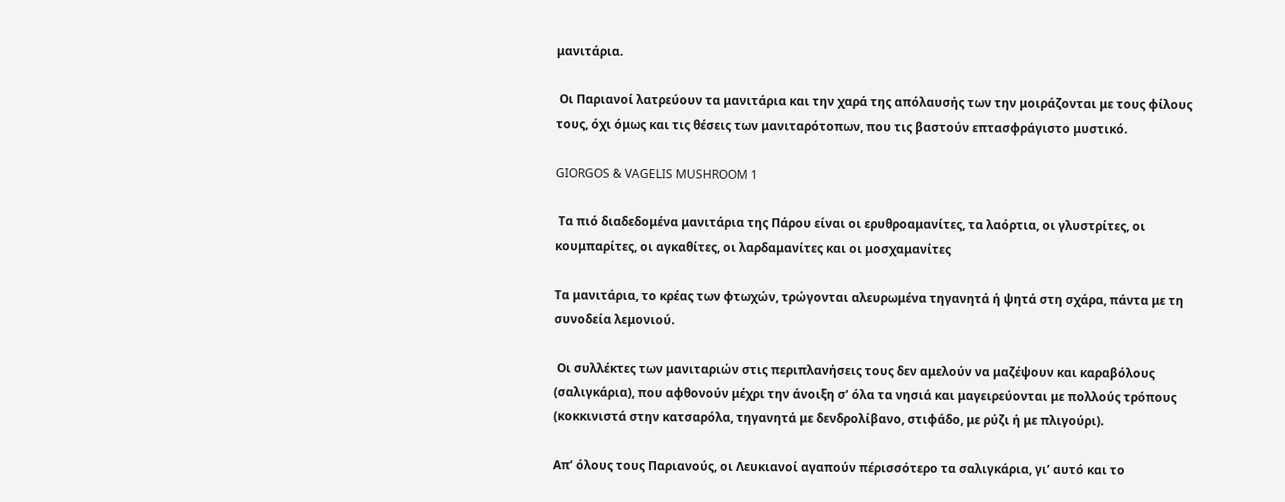μανιτάρια.

 Οι Παριανοί λατρεύουν τα μανιτάρια και την χαρά της απόλαυσής των την μοιράζονται με τους φίλους τους, όχι όμως και τις θέσεις των μανιταρότοπων, που τις βαστούν επτασφράγιστο μυστικό.

GIORGOS & VAGELIS MUSHROOM 1

 Τα πιό διαδεδομένα μανιτάρια της Πάρου είναι οι ερυθροαμανίτες, τα λαόρτια, οι γλυστρίτες, οι κουμπαρίτες, οι αγκαθίτες, οι λαρδαμανίτες και οι μοσχαμανίτες

Τα μανιτάρια, το κρέας των φτωχών, τρώγονται αλευρωμένα τηγανητά ή ψητά στη σχάρα, πάντα με τη συνοδεία λεμονιού.

 Οι συλλέκτες των μανιταριών στις περιπλανήσεις τους δεν αμελούν να μαζέψουν και καραβόλους (σαλιγκάρια), που αφθονούν μέχρι την άνοιξη σ’ όλα τα νησιά και μαγειρεύονται με πολλούς τρόπους (κοκκινιστά στην κατσαρόλα, τηγανητά με δενδρολίβανο, στιφάδο, με ρύζι ή με πλιγούρι).

Απ’ όλους τους Παριανούς, οι Λευκιανοί αγαπούν πέρισσότερο τα σαλιγκάρια, γι’ αυτό και το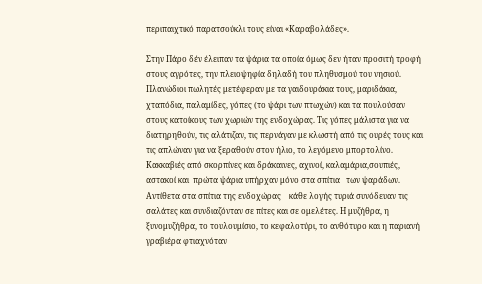περιπαιχτικό παρατσούκλι τους είναι «Καραβολάδες».

Στην Πάρο δέν έλειπαν τα ψάρια τα οποία όμως δεν ήταν προσιτή τροφή στους αγρότες, την πλειοψηφία δηλαδή του πληθυσμού του νησιού. Πλανώδιοι πωλητές μετέφεραν με τα γαιδουράκια τους, μαριδάκια, χταπόδια, παλαμίδες, γόπες (το ψάρι των πτωχών) και τα πουλούσαν στους κατοίκους των χωριών της ενδοχώρας. Τις γόπες μάλιστα για να διατηρηθούν, τις αλάτιζαν, τις περνάγαν με κλωστή από τις ουρές τους και τις απλώναν για να ξεραθούν στον ήλιο, το λεγόμενο μπορτολίνο. Κακκαβιές από σκορπίνες και δράκαινες, αχινοί, καλαμάρια,σουπιές, αστακοί και  πρώτα ψάρια υπήρχαν μόνο στα σπίτια   των ψαράδων. Αντίθετα στα σπίτια της ενδοχώρας    κάθε λογής τυριά συνόδευαν τις σαλάτες και συνδιαζόνταν σε πίτες και σε ομελέτες. Η μυζήθρα, η ξυνομυζήθρα, το τουλουμίσιο, το κεφαλοτύρι, το ανθότυρο και η παριανή γραβιέρα φτιαχνόταν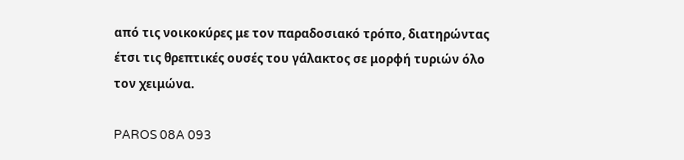από τις νοικοκύρες με τον παραδοσιακό τρόπο, διατηρώντας   έτσι τις θρεπτικές ουσές του γάλακτος σε μορφή τυριών όλο τον χειμώνα.

PAROS 08A 093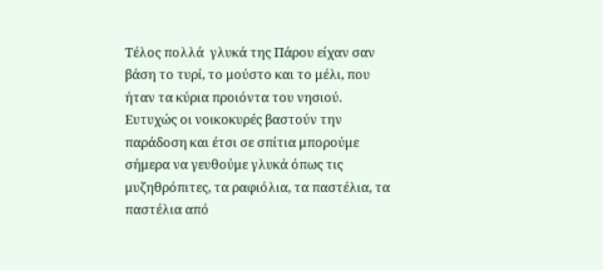Τέλος πολλά  γλυκά της Πάρου είχαν σαν βάση το τυρί, το μούστο και το μέλι, που ήταν τα κύρια προιόντα του νησιού. Ευτυχώς οι νοικοκυρές βαστούν την παράδοση και έτσι σε σπίτια μπορούμε σήμερα να γευθούμε γλυκά όπως τις μυζηθρόπιτες, τα ραφιόλια, τα παστέλια, τα παστέλια από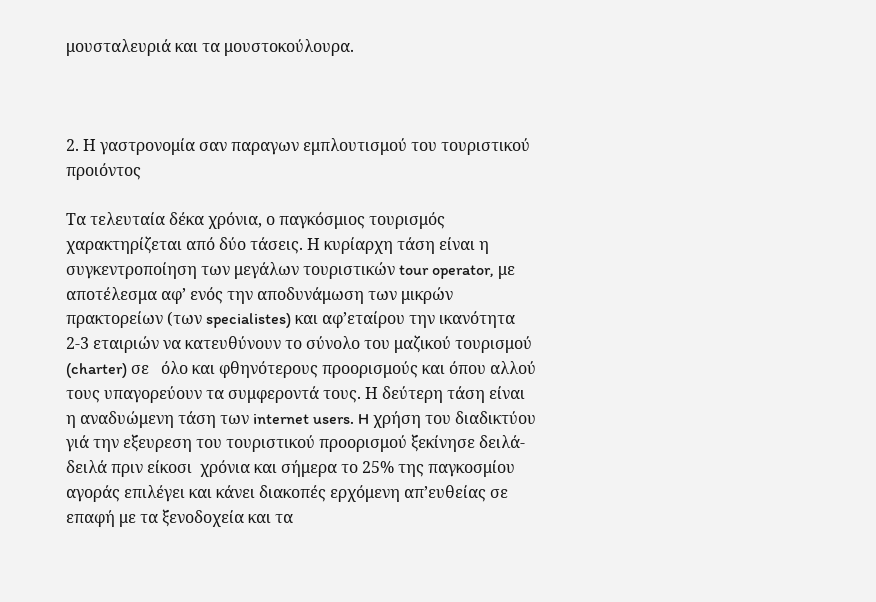μουσταλευριά και τα μουστοκούλουρα.



2. Η γαστρονομία σαν παραγων εμπλουτισμού του τουριστικού προιόντος

Τα τελευταία δέκα χρόνια, ο παγκόσμιος τουρισμός χαρακτηρίζεται από δύο τάσεις. Η κυρίαρχη τάση είναι η συγκεντροποίηση των μεγάλων τουριστικών tour operator, με αποτέλεσμα αφ’ ενός την αποδυνάμωση των μικρών πρακτορείων (των specialistes) και αφ’εταίρου την ικανότητα  2-3 εταιριών να κατευθύνουν το σύνολο του μαζικού τουρισμού (charter) σε   όλο και φθηνότερους προορισμούς και όπου αλλού τους υπαγορεύουν τα συμφεροντά τους. Η δεύτερη τάση είναι  η αναδυώμενη τάση των internet users. H χρήση του διαδικτύου γιά την εξευρεση του τουριστικού προορισμού ξεκίνησε δειλά-δειλά πριν είκοσι  χρόνια και σήμερα το 25% της παγκοσμίου αγοράς επιλέγει και κάνει διακοπές ερχόμενη απ’ευθείας σε επαφή με τα ξενοδοχεία και τα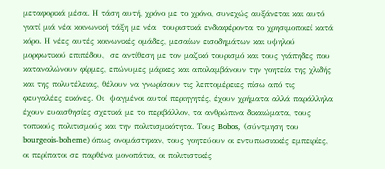μεταφορικά μέσα. Η τάση αυτή, χρόνο με το χρόνο, συνεχώς αυξάνεται και αυτό γιατί μιά νέα κοινωνική τάξη με νέα  τουριστικά ενδιαφέροντα το χρησιμοποιεί κατά κόρο. Η νέες αυτές κοινωνικές ομάδες, μεσαίων εισοδημάτων και υψηλού μορφωτικού επιπέδου,  σε αντίθεση με τον μαζικό τουρισμό και τους γιάπηδες που καταναλώνουν φίρμες, επώνυμες μάρκες και απολαμβάνουν την γοητεία της χλιδής και της πολυτέλειας, θέλουν να γνωρίσουν τις λεπτομέρειες πίσω από τις φευγαλέες εικόνες. Οι  ψαγμένοι αυτοί περιηγητές, έχουν χρήματα αλλά παράλληλα έχουν ευαισθησίες σχετικά με το περιβάλλον, τα ανθρώπινα δικαιώματα, τους τοπικούς πολιτισμούς και την πολιτισμικότητα. Τους Bobos,  (σύντμηση του bourgeois-boheme) όπως ονομάστηκαν, τους γοητεύουν οι εντυπωσιακές εμπειρίες, οι περίπατοι σε παρθένα μονοπάτια, οι πολιτιστικές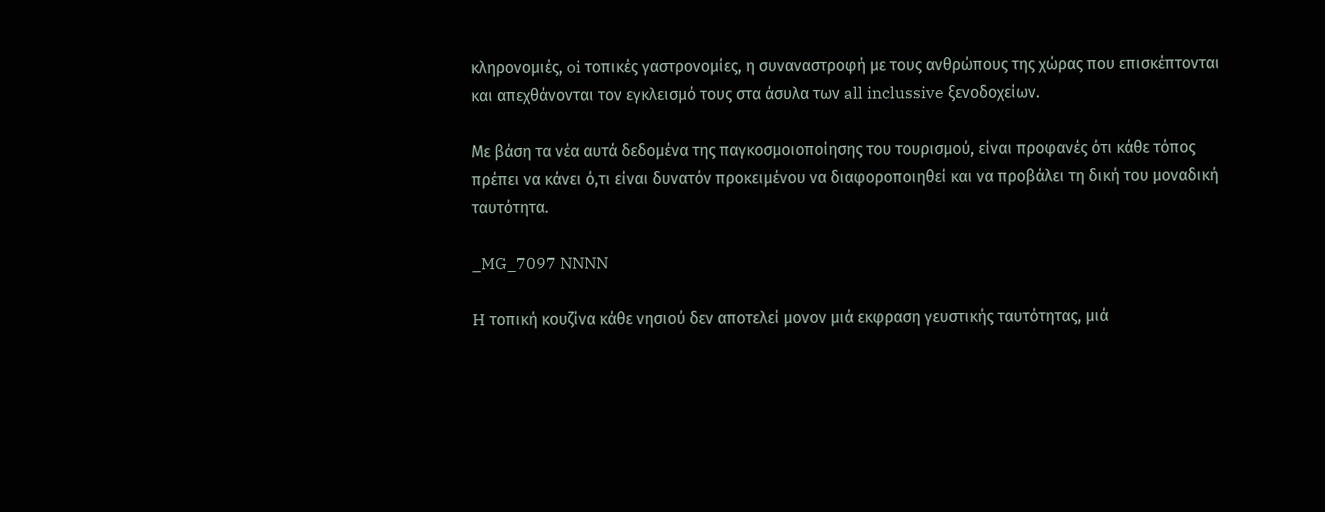κληρονομιές, oi τοπικές γαστρονομίες, η συναναστροφή με τους ανθρώπους της χώρας που επισκέπτονται και απεχθάνονται τον εγκλεισμό τους στα άσυλα των all inclussive ξενοδοχείων.

Με βάση τα νέα αυτά δεδομένα της παγκοσμοιοποίησης του τουρισμού, είναι προφανές ότι κάθε τόπος πρέπει να κάνει ό,τι είναι δυνατόν προκειμένου να διαφοροποιηθεί και να προβάλει τη δική του μοναδική ταυτότητα.

_MG_7097 NNNN

H τοπική κουζίνα κάθε νησιού δεν αποτελεί μονον μιά εκφραση γευστικής ταυτότητας, μιά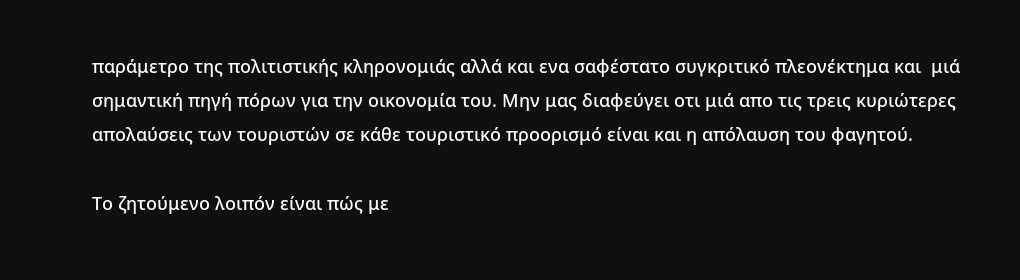παράμετρο της πολιτιστικής κληρονομιάς αλλά και ενα σαφέστατο συγκριτικό πλεονέκτημα και  μιά σημαντική πηγή πόρων για την οικονομία του. Μην μας διαφεύγει οτι μιά απο τις τρεις κυριώτερες απολαύσεις των τουριστών σε κάθε τουριστικό προορισμό είναι και η απόλαυση του φαγητού.

Το ζητούμενο λοιπόν είναι πώς με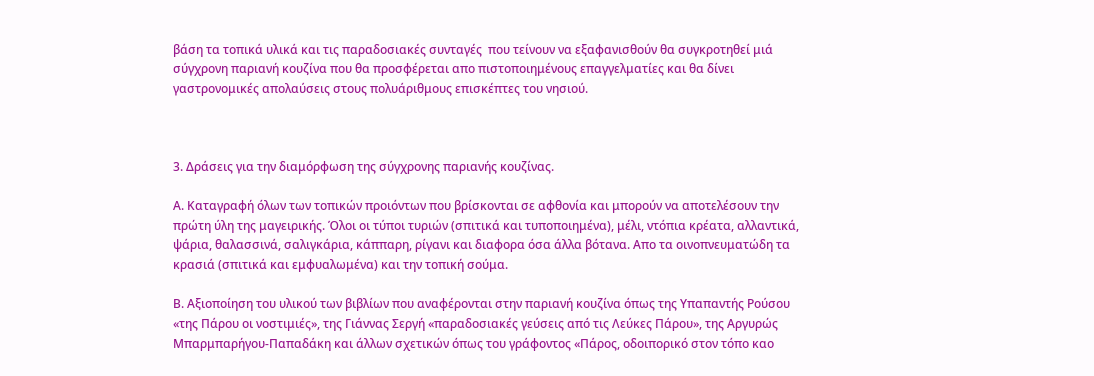βάση τα τοπικά υλικά και τις παραδοσιακές συνταγές  που τείνουν να εξαφανισθούν θα συγκροτηθεί μιά  σύγχρονη παριανή κουζίνα που θα προσφέρεται απο πιστοποιημένους επαγγελματίες και θα δίνει γαστρονομικές απολαύσεις στους πολυάριθμους επισκέπτες του νησιού.



3. Δράσεις για την διαμόρφωση της σύγχρονης παριανής κουζίνας.

Α. Καταγραφή όλων των τοπικών προιόντων που βρίσκονται σε αφθονία και μπορούν να αποτελέσουν την πρώτη ύλη της μαγειρικής. Όλοι οι τύποι τυριών (σπιτικά και τυποποιημένα), μέλι, ντόπια κρέατα, αλλαντικά, ψάρια, θαλασσινά, σαλιγκάρια, κάππαρη, ρίγανι και διαφορα όσα άλλα βότανα. Απο τα οινοπνευματώδη τα κρασιά (σπιτικά και εμφυαλωμένα) και την τοπική σούμα.

Β. Αξιοποίηση του υλικού των βιβλίων που αναφέρονται στην παριανή κουζίνα όπως της Υπαπαντής Ρούσου «της Πάρου οι νοστιμιές», της Γιάννας Σεργή «παραδοσιακές γεύσεις από τις Λεύκες Πάρου», της Αργυρώς Μπαρμπαρήγου-Παπαδάκη και άλλων σχετικών όπως του γράφοντος «Πάρος, οδοιπορικό στον τόπο καο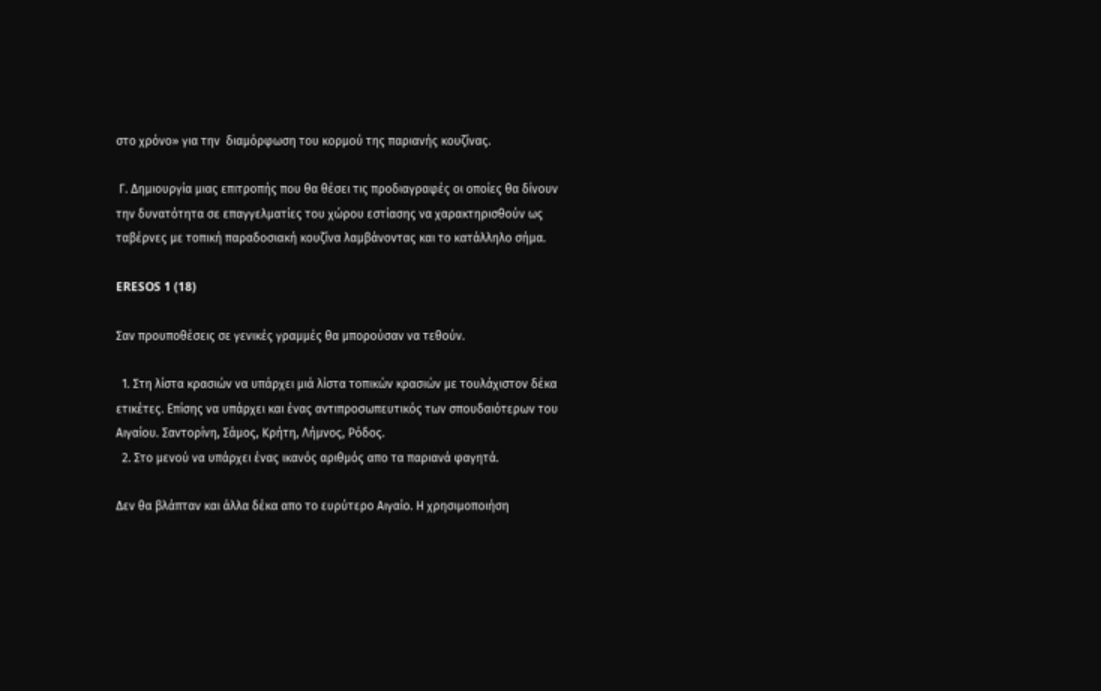στο χρόνο» για την  διαμόρφωση του κορμού της παριανής κουζίνας.

 Γ. Δημιουργία μιας επιτροπής που θα θέσει τις προδιαγραφές οι οποίες θα δίνουν την δυνατότητα σε επαγγελματίες του χώρου εστίασης να χαρακτηρισθούν ως ταβέρνες με τοπική παραδοσιακή κουζίνα λαμβάνοντας και το κατάλληλο σήμα.

ERESOS 1 (18)

Σαν προυποθέσεις σε γενικές γραμμές θα μπορούσαν να τεθούν.

  1. Στη λίστα κρασιών να υπάρχει μιά λίστα τοπικών κρασιών με τουλάχιστον δέκα ετικέτες. Επίσης να υπάρχει και ένας αντιπροσωπευτικός των σπουδαιότερων του Αιγαίου. Σαντορίνη, Σάμος, Κρήτη, Λήμνος, Ρόδος.
  2. Στο μενού να υπάρχει ένας ικανός αριθμός απο τα παριανά φαγητά.

Δεν θα βλάπταν και άλλα δέκα απο το ευρύτερο Αιγαίο. Η χρησιμοποιήση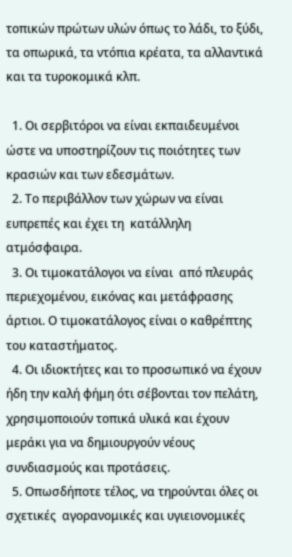τοπικών πρώτων υλών όπως το λάδι, το ξύδι, τα οπωρικά, τα ντόπια κρέατα, τα αλλαντικά και τα τυροκομικά κλπ.

  1. Οι σερβιτόροι να είναι εκπαιδευμένοι ώστε να υποστηρίζουν τις ποιότητες των κρασιών και των εδεσμάτων.
  2. Το περιβάλλον των χώρων να είναι ευπρεπές και έχει τη  κατάλληλη ατμόσφαιρα.
  3. Οι τιμοκατάλογοι να είναι  από πλευράς περιεχομένου, εικόνας και μετάφρασης άρτιοι. Ο τιμοκατάλογος είναι ο καθρέπτης του καταστήματος.
  4. Οι ιδιοκτήτες και το προσωπικό να έχουν ήδη την καλή φήμη ότι σέβονται τον πελάτη, χρησιμοποιούν τοπικά υλικά και έχουν μεράκι για να δημιουργούν νέους συνδιασμούς και προτάσεις.
  5. Οπωσδήποτε τέλος, να τηρούνται όλες οι σχετικές  αγορανομικές και υγιειονομικές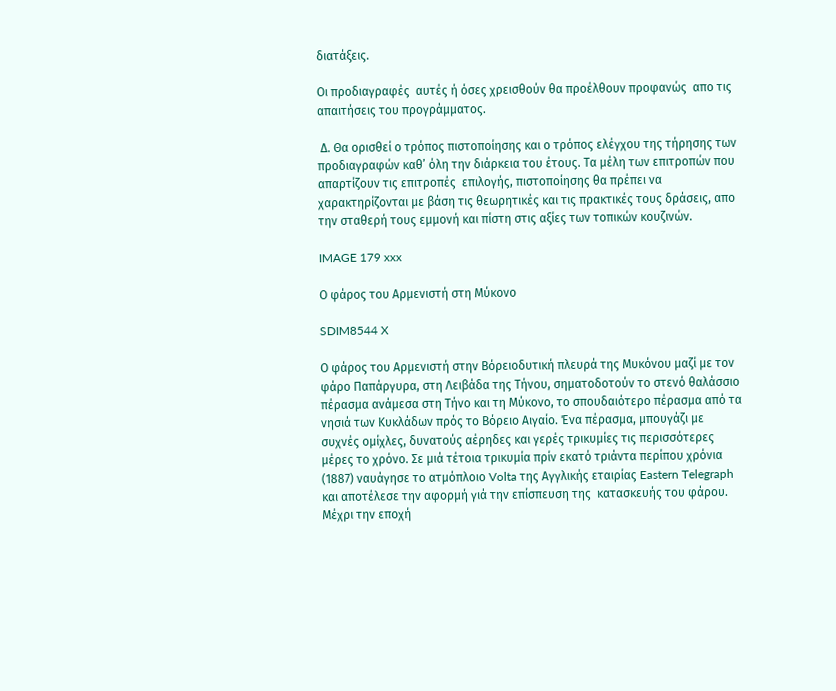διατάξεις.

Οι προδιαγραφές  αυτές ή όσες χρεισθούν θα προέλθουν προφανώς  απο τις απαιτήσεις του προγράμματος.

 Δ. Θα ορισθεί ο τρόπος πιστοποίησης και ο τρόπος ελέγχου της τήρησης των προδιαγραφών καθ’ όλη την διάρκεια του έτους. Τα μέλη των επιτροπών που απαρτίζουν τις επιτροπές  επιλογής, πιστοποίησης θα πρέπει να χαρακτηρίζονται με βάση τις θεωρητικές και τις πρακτικές τους δράσεις, απο την σταθερή τους εμμονή και πίστη στις αξίες των τοπικών κουζινών.

IMAGE 179 xxx

Ο φάρος του Αρμενιστή στη Μύκονο

SDIM8544 X

Ο φάρος του Αρμενιστή στην Βόρειοδυτική πλευρά της Μυκόνου μαζί με τον φάρο Παπάργυρα, στη Λειβάδα της Τήνου, σηματοδοτούν το στενό θαλάσσιο πέρασμα ανάμεσα στη Τήνο και τη Μύκονο, το σπουδαιότερο πέρασμα από τα νησιά των Κυκλάδων πρός το Βόρειο Αιγαίο. Ένα πέρασμα, μπουγάζι με  συχνές ομίχλες, δυνατούς αέρηδες και γερές τρικυμίες τις περισσότερες μέρες το χρόνο. Σε μιά τέτοια τρικυμία πρίν εκατό τριάντα περίπου χρόνια (1887) ναυάγησε το ατμόπλοιο Volta της Αγγλικής εταιρίας Eastern Telegraph  και αποτέλεσε την αφορμή γιά την επίσπευση της  κατασκευής του φάρου. Μέχρι την εποχή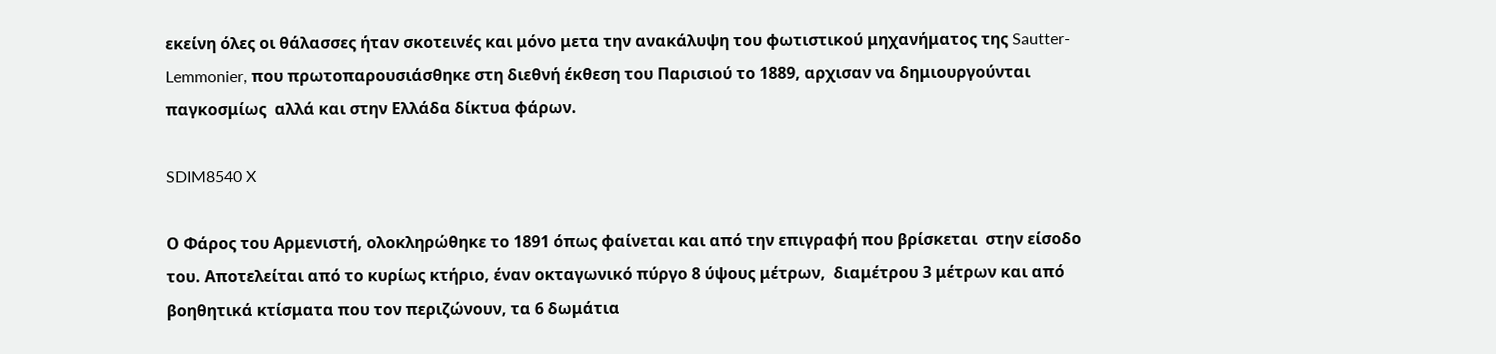εκείνη όλες οι θάλασσες ήταν σκοτεινές και μόνο μετα την ανακάλυψη του φωτιστικού μηχανήματος της Sautter-Lemmonier, που πρωτοπαρουσιάσθηκε στη διεθνή έκθεση του Παρισιού το 1889, αρχισαν να δημιουργούνται παγκοσμίως  αλλά και στην Ελλάδα δίκτυα φάρων.

SDIM8540 X

Ο Φάρος του Αρμενιστή, ολοκληρώθηκε το 1891 όπως φαίνεται και από την επιγραφή που βρίσκεται  στην είσοδο του. Αποτελείται από το κυρίως κτήριο, έναν οκταγωνικό πύργο 8 ύψους μέτρων,  διαμέτρου 3 μέτρων και από βοηθητικά κτίσματα που τον περιζώνουν, τα 6 δωμάτια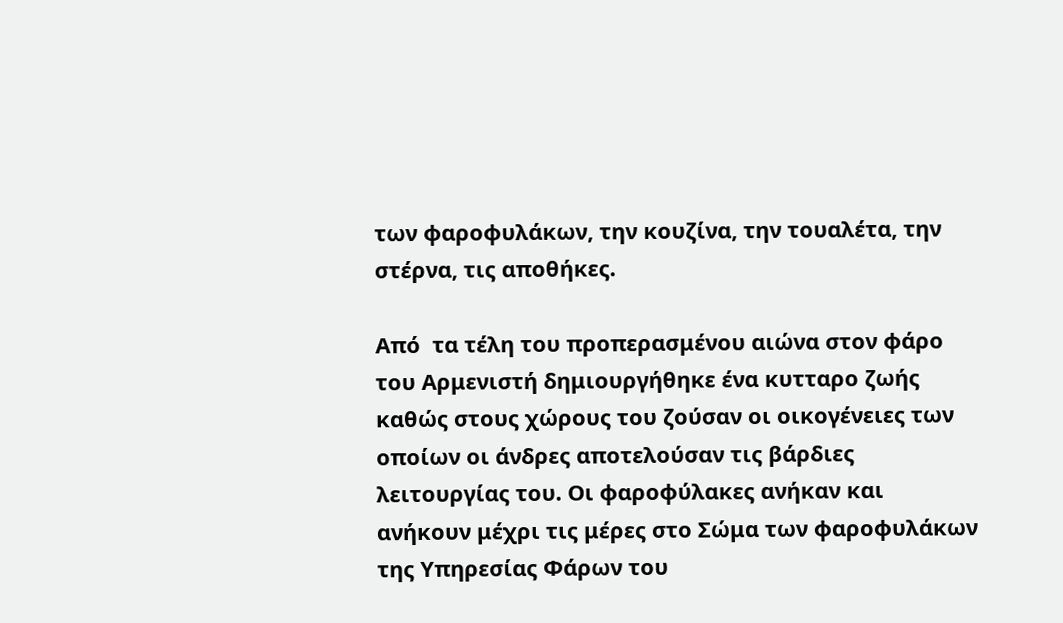των φαροφυλάκων, την κουζίνα, την τουαλέτα, την στέρνα, τις αποθήκες.

Από  τα τέλη του προπερασμένου αιώνα στον φάρο του Αρμενιστή δημιουργήθηκε ένα κυτταρο ζωής καθώς στους χώρους του ζούσαν οι οικογένειες των οποίων οι άνδρες αποτελούσαν τις βάρδιες λειτουργίας του. Οι φαροφύλακες ανήκαν και ανήκουν μέχρι τις μέρες στο Σώμα των φαροφυλάκων της Υπηρεσίας Φάρων του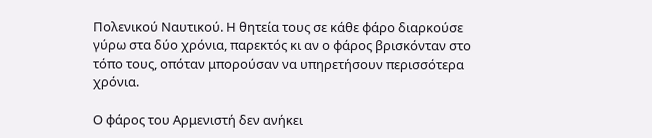Πολενικού Ναυτικού. Η θητεία τους σε κάθε φάρο διαρκούσε γύρω στα δύο χρόνια, παρεκτός κι αν ο φάρος βρισκόνταν στο τόπο τους, οπόταν μπορούσαν να υπηρετήσουν περισσότερα χρόνια.

Ο φάρος του Αρμενιστή δεν ανήκει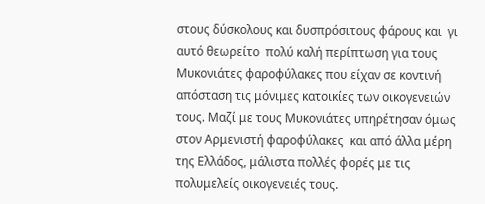στους δύσκολους και δυσπρόσιτους φάρους και  γι αυτό θεωρείτο  πολύ καλή περίπτωση για τους Μυκονιάτες φαροφύλακες που είχαν σε κοντινή απόσταση τις μόνιμες κατοικίες των οικογενειών τους. Μαζί με τους Μυκονιάτες υπηρέτησαν όμως στον Αρμενιστή φαροφύλακες  και από άλλα μέρη της Ελλάδος, μάλιστα πολλές φορές με τις πολυμελείς οικογενειές τους.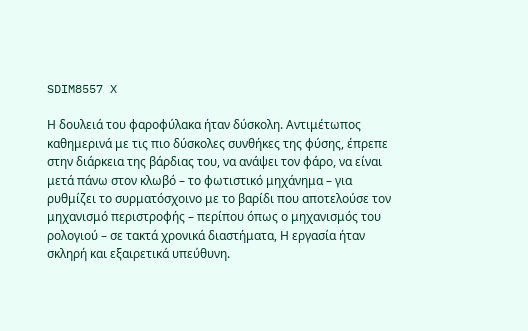SDIM8557 X

Η δουλειά του φαροφύλακα ήταν δύσκολη. Αντιμέτωπος καθημερινά με τις πιο δύσκολες συνθήκες της φύσης, έπρεπε στην διάρκεια της βάρδιας του, να ανάψει τον φάρο, να είναι μετά πάνω στον κλωβό – το φωτιστικό μηχάνημα – για ρυθμίζει το συρματόσχοινο με το βαρίδι που αποτελούσε τον μηχανισμό περιστροφής – περίπου όπως ο μηχανισμός του ρολογιού – σε τακτά χρονικά διαστήματα, Η εργασία ήταν σκληρή και εξαιρετικά υπεύθυνη.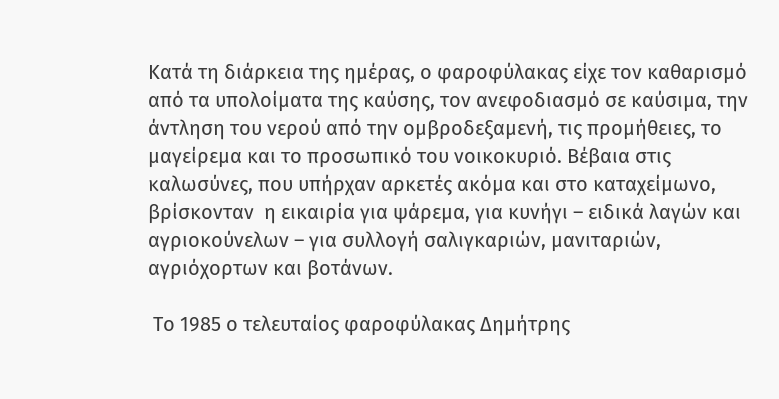Κατά τη διάρκεια της ημέρας, ο φαροφύλακας είχε τον καθαρισμό από τα υπολοίματα της καύσης, τον ανεφοδιασμό σε καύσιμα, την άντληση του νερού από την ομβροδεξαμενή, τις προμήθειες, το μαγείρεμα και το προσωπικό του νοικοκυριό. Βέβαια στις καλωσύνες, που υπήρχαν αρκετές ακόμα και στο καταχείμωνο, βρίσκονταν  η εικαιρία για ψάρεμα, για κυνήγι – ειδικά λαγών και αγριοκούνελων – για συλλογή σαλιγκαριών, μανιταριών, αγριόχορτων και βοτάνων.

 Το 1985 ο τελευταίος φαροφύλακας Δημήτρης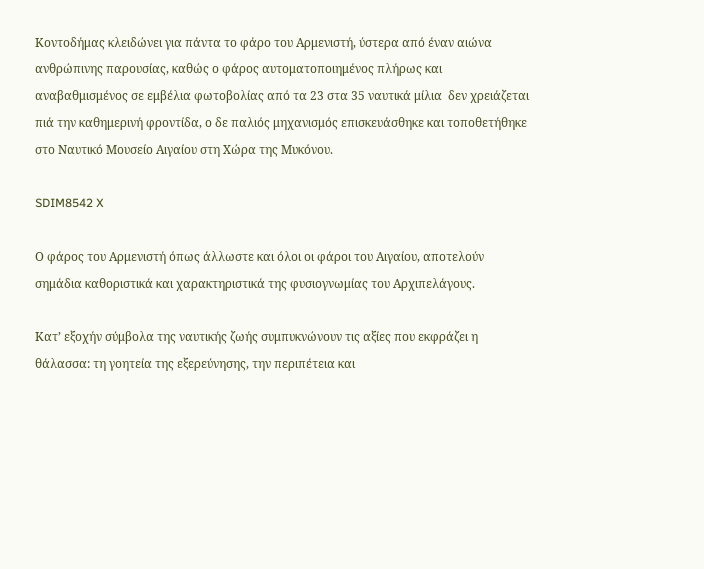Κοντοδήμας κλειδώνει για πάντα το φάρο του Αρμενιστή, ύστερα από έναν αιώνα ανθρώπινης παρουσίας, καθώς ο φάρος αυτοματοποιημένος πλήρως και αναβαθμισμένος σε εμβέλια φωτοβολίας από τα 23 στα 35 ναυτικά μίλια  δεν χρειάζεται πιά την καθημερινή φροντίδα, ο δε παλιός μηχανισμός επισκευάσθηκε και τοποθετήθηκε στο Ναυτικό Μουσείο Αιγαίου στη Χώρα της Μυκόνου.

SDIM8542 X

Ο φάρος του Αρμενιστή όπως άλλωστε και όλοι οι φάροι του Αιγαίου, αποτελούν σημάδια καθοριστικά και χαρακτηριστικά της φυσιογνωμίας του Αρχιπελάγους.

Κατ’ εξοχήν σύμβολα της ναυτικής ζωής συμπυκνώνουν τις αξίες που εκφράζει η θάλασσα: τη γοητεία της εξερεύνησης, την περιπέτεια και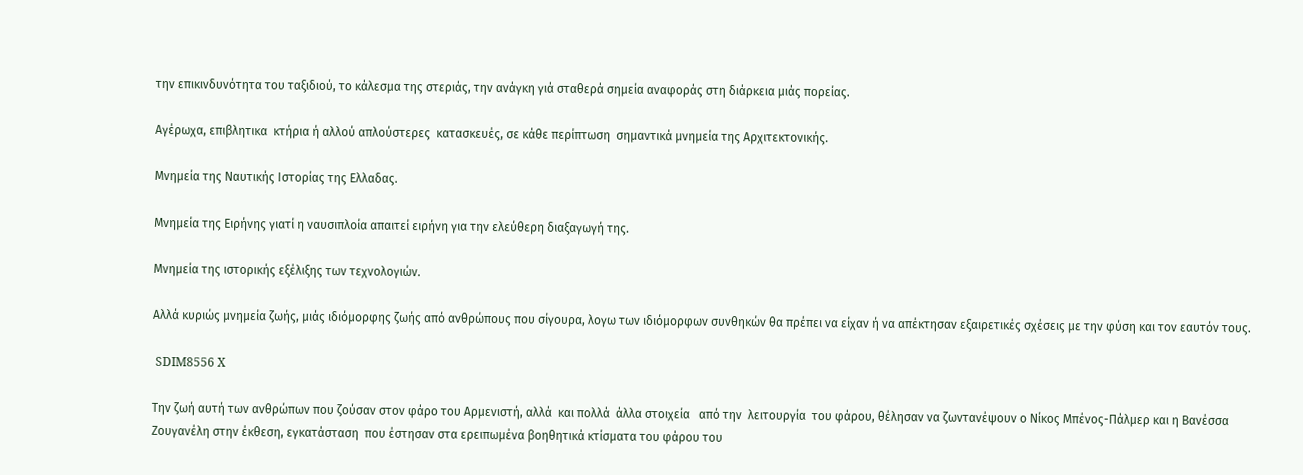την επικινδυνότητα του ταξιδιού, το κάλεσμα της στεριάς, την ανάγκη γιά σταθερά σημεία αναφοράς στη διάρκεια μιάς πορείας.

Αγέρωχα, επιβλητικα  κτήρια ή αλλού απλούστερες  κατασκευές, σε κάθε περίπτωση  σημαντικά μνημεία της Αρχιτεκτονικής.

Μνημεία της Ναυτικής Ιστορίας της Ελλαδας.

Μνημεία της Ειρήνης γιατί η ναυσιπλοία απαιτεί ειρήνη για την ελεύθερη διαξαγωγή της.

Μνημεία της ιστορικής εξέλιξης των τεχνολογιών.

Αλλά κυριώς μνημεία ζωής, μιάς ιδιόμορφης ζωής από ανθρώπους που σίγουρα, λογω των ιδιόμορφων συνθηκών θα πρέπει να είχαν ή να απέκτησαν εξαιρετικές σχέσεις με την φύση και τον εαυτόν τους.

 SDIM8556 X

Την ζωή αυτή των ανθρώπων που ζούσαν στον φάρο του Αρμενιστή, αλλά  και πολλά  άλλα στοιχεία   από την  λειτουργία  του φάρου, θέλησαν να ζωντανέψουν ο Νίκος Μπένος-Πάλμερ και η Βανέσσα Ζουγανέλη στην έκθεση, εγκατάσταση  που έστησαν στα ερειπωμένα βοηθητικά κτίσματα του φάρου του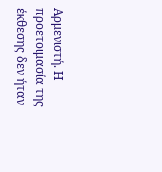Αρμενιστή. Η προετοιμασία της έκθεσης δεν ήταν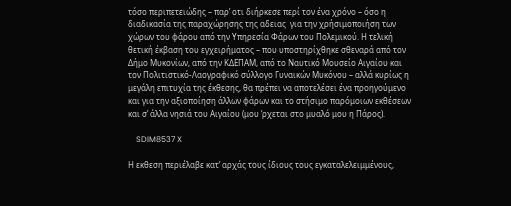τόσο περιπετειώδης – παρ’ οτι διήρκεσε περί τον ένα χρόνο – όσο η διαδικασία της παραχώρησης της αδειας  για την χρήσιμοποιήση των χώρων του φάρου από την Υπηρεσία Φάρων του Πολεμικού. Η τελική θετική έκβαση του εγχειρήματος – που υποστηρίχθηκε σθεναρά από τον Δήμο Μυκονίων, από την ΚΔΕΠΑΜ, από το Ναυτικό Μουσείο Αιγαίου και τον Πολιτιστικό-Λαογραφικό σύλλογο Γυναικών Μυκόνου – αλλά κυρίως η μεγάλη επιτυχία της έκθεσης, θα πρέπει να αποτελέσει ένα προηγούμενο και για την αξιοποίηση άλλων φάρων και το στήσιμο παρόμοιων εκθέσεων και σ’ άλλα νησιά του Αιγαίου (μου ‘ρχεται στο μυαλό μου η Πάρος).

    SDIM8537 X

Η εκθεση περιέλαβε κατ’ αρχάς τους ίδιους τους εγκαταλελειμμένους,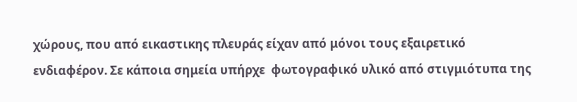χώρους, που από εικαστικης πλευράς είχαν από μόνοι τους εξαιρετικό ενδιαφέρον. Σε κάποια σημεία υπήρχε  φωτογραφικό υλικό από στιγμιότυπα της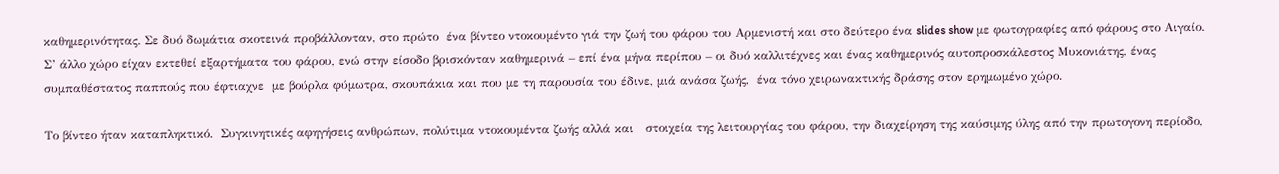καθημερινότητας. Σε δυό δωμάτια σκοτεινά προβάλλονταν, στο πρώτο  ένα βίντεο ντοκουμέντο γιά την ζωή του φάρου του Αρμενιστή και στο δεύτερο ένα slides show με φωτογραφίες από φάρους στο Αιγαίο. Σ’ άλλο χώρο είχαν εκτεθεί εξαρτήματα του φάρου, ενώ στην είσοδο βρισκόνταν καθημερινά – επί ένα μήνα περίπου – οι δυό καλλιτέχνες και ένας καθημερινός αυτοπροσκάλεστος Μυκονιάτης, ένας συμπαθέστατος παππούς που έφτιαχνε  με βούρλα φύμωτρα, σκουπάκια και που με τη παρουσία του έδινε, μιά ανάσα ζωής,  ένα τόνο χειρωνακτικής δράσης στον ερημωμένο χώρο.

Το βίντεο ήταν καταπληκτικό.  Συγκινητικές αφηγήσεις ανθρώπων, πολύτιμα ντοκουμέντα ζωής αλλά και   στοιχεία της λειτουργίας του φάρου, την διαχείρηση της καύσιμης ύλης από την πρωτογονη περίοδο,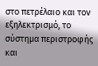στο πετρέλαιο και τον εξηλεκτρισμό, το σύστημα περιστροφής και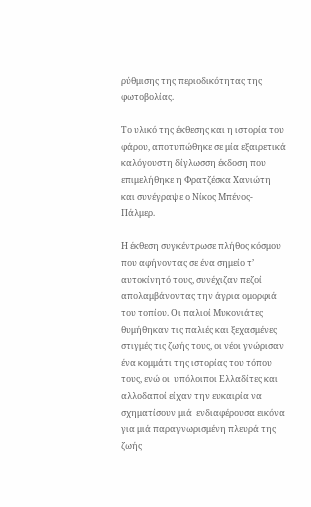ρύθμισης της περιοδικότητας της φωτοβολίας.

Το υλικό της έκθεσης και η ιστορία του φάρου, αποτυπώθηκε σε μία εξαιρετικά καλόγουστη δίγλωσση έκδοση που επιμελήθηκε η Φρατζέσκα Χανιώτη και συνέγραψε ο Νίκος Μπένος-Πάλμερ.

Η έκθεση συγκέντρωσε πλήθος κόσμου που αφήνοντας σε ένα σημείο τ’ αυτοκίνητό τους, συνέχιζαν πεζοί απολαμβάνοντας την άγρια ομορφιά του τοπίου. Οι παλιοί Μυκονιάτες θυμήθηκαν τις παλιές και ξεχασμένες στιγμές τις ζωής τους, οι νέοι γνώρισαν ένα κομμάτι της ιστορίας του τόπου τους, ενώ οι  υπόλοιποι Ελλαδίτες και  αλλοδαποί είχαν την ευκαιρία να σχηματίσουν μιά  ενδιαφέρουσα εικόνα για μιά παραγνωρισμένη πλευρά της  ζωής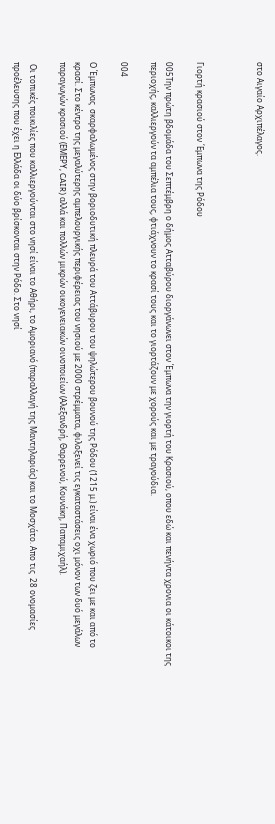στο Αιγαίο Αρχιπέλαγος.



Γιορτή κρασιού στον ΄Εμπωνα της Ρόδου

005Την πρώτη βδομάδα του Σεπτέμβρη ο δήμος Ατταβύρου διοργάνωνει στον Έμπωνα την γιορτή του Κρασιού, οπου εδώ και πενήντα χρονια οι κάτοικοι της περιοχής, καλλιεργούν τα αμπέλια τους, φτιάχνουν το κρασί τους και το γιορτάζουν με χορούς και με τραγούδια.

004

Ο Έμπωνας  σκαρφαλωμένος στην βοριοδυτική πλευρά του Αττάβυρου του ψηλώτερου βουνού της Ρόδου (1215 μ.) είναι ένα χωριό που ζει με και από το κρασί. Στο κέντρο της μεγαλύτερης αμπελουργικής περιφέρειας του νησιού με 2000 στρέμματα, φιλοξενεί τις εγκαταστάσεις οχι μόνον των δυό μεγάλων παραγωγών κρασιού (ΕΜΕΡΥ, CAIR) αλλά και πολλών μικρών οικογενειακών οινοποιείων (Αλεξανδρή, Θαρρενού, Κουνάκη, Παπαμιχαήλ).

 Οι τοπικές ποικιλίες που καλλιεργούνται στο νησί είναι το Αθήρι, το Αμοριανό (παραλλαγή της Μαντηλαριάς) και το Μοσχάτο. Απο τις  28 ονομασίες προέλευσης που έχει η Ελλάδα οι δύο βρίσκονται στην Ρόδο. Στο νησί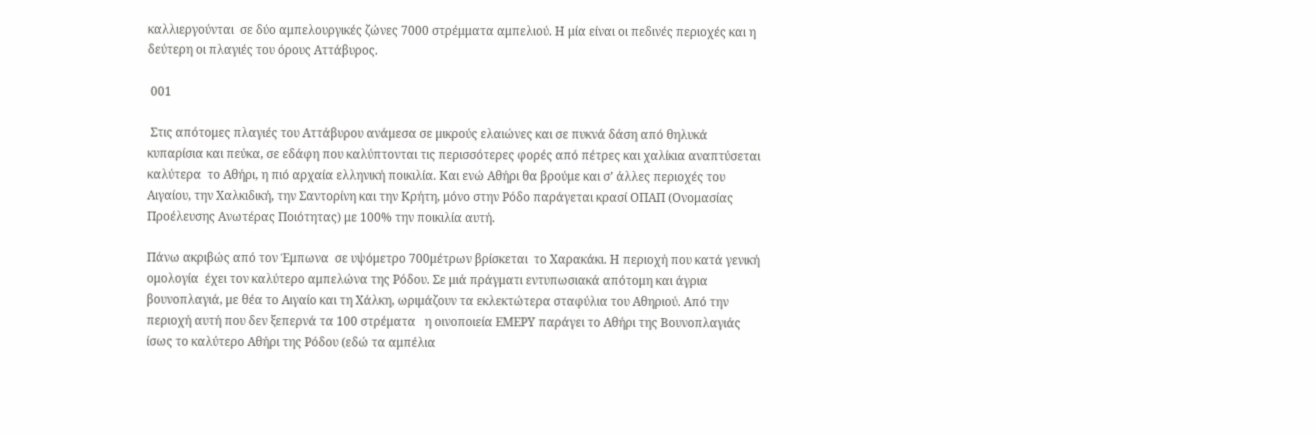καλλιεργούνται  σε δύο αμπελουργικές ζώνες 7000 στρέμματα αμπελιού. Η μία είναι οι πεδινές περιοχές και η δεύτερη οι πλαγιές του όρους Αττάβυρος.

 001

 Στις απότομες πλαγιές του Αττάβυρου ανάμεσα σε μικρούς ελαιώνες και σε πυκνά δάση από θηλυκά κυπαρίσια και πεύκα, σε εδάφη που καλύπτονται τις περισσότερες φορές από πέτρες και χαλίκια αναπτύσεται καλύτερα  το Αθήρι, η πιό αρχαία ελληνική ποικιλία. Και ενώ Αθήρι θα βρούμε και σ’ άλλες περιοχές του Αιγαίου, την Χαλκιδική, την Σαντορίνη και την Κρήτη, μόνο στην Ρόδο παράγεται κρασί ΟΠΑΠ (Ονομασίας Προέλευσης Ανωτέρας Ποιότητας) με 100% την ποικιλία αυτή.

Πάνω ακριβώς από τον Έμπωνα  σε υψόμετρο 700μέτρων βρίσκεται  το Χαρακάκι. Η περιοχή που κατά γενική ομολογία  έχει τον καλύτερο αμπελώνα της Ρόδου. Σε μιά πράγματι εντυπωσιακά απότομη και άγρια βουνοπλαγιά, με θέα το Αιγαίο και τη Χάλκη, ωριμάζουν τα εκλεκτώτερα σταφύλια του Αθηριού. Από την περιοχή αυτή που δεν ξεπερνά τα 100 στρέματα   η οινοποιεία ΕΜΕΡΥ παράγει το Αθήρι της Βουνοπλαγιάς ίσως το καλύτερο Αθήρι της Ρόδου (εδώ τα αμπέλια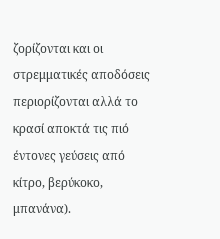ζορίζονται και οι στρεμματικές αποδόσεις περιορίζονται αλλά το κρασί αποκτά τις πιό έντονες γεύσεις από κίτρο, βερύκοκο, μπανάνα).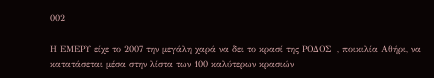002

Η ΕΜΕΡΥ είχε το 2007 την μεγάλη χαρά να δει το κρασί της ΡΟΔΟΣ  , ποικιλία Αθήρι, να κατατάσεται μέσα στην λίστα των 100 καλύτερων κρασιών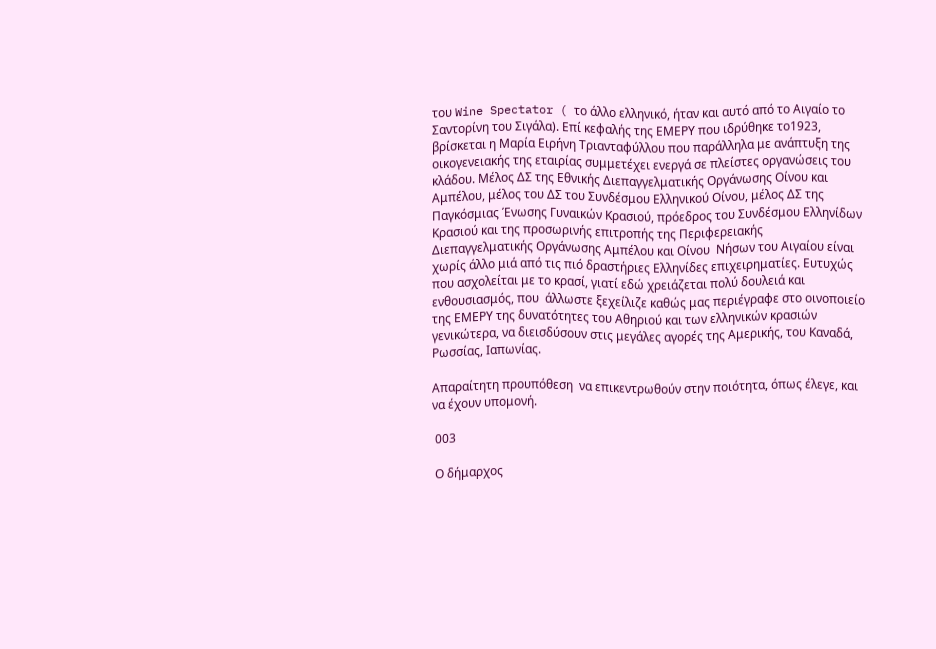του Wine Spectator ( το άλλο ελληνικό, ήταν και αυτό από το Αιγαίο το Σαντορίνη του Σιγάλα). Επί κεφαλής της ΕΜΕΡΥ που ιδρύθηκε το1923, βρίσκεται η Μαρία Ειρήνη Τριανταφύλλου που παράλληλα με ανάπτυξη της οικογενειακής της εταιρίας συμμετέχει ενεργά σε πλείστες οργανώσεις του κλάδου. Μέλος ΔΣ της Εθνικής Διεπαγγελματικής Οργάνωσης Οίνου και Αμπέλου, μέλος του ΔΣ του Συνδέσμου Ελληνικού Οίνου, μέλος ΔΣ της Παγκόσμιας Ένωσης Γυναικών Κρασιού, πρόεδρος του Συνδέσμου Ελληνίδων Κρασιού και της προσωρινής επιτροπής της Περιφερειακής  Διεπαγγελματικής Οργάνωσης Αμπέλου και Οίνου  Νήσων του Αιγαίου είναι χωρίς άλλο μιά από τις πιό δραστήριες Ελληνίδες επιχειρηματίες. Ευτυχώς που ασχολείται με το κρασί, γιατί εδώ χρειάζεται πολύ δουλειά και ενθουσιασμός, που  άλλωστε ξεχείλιζε καθώς μας περιέγραφε στο οινοποιείο  της ΕΜΕΡΥ της δυνατότητες του Αθηριού και των ελληνικών κρασιών γενικώτερα, να διεισδύσουν στις μεγάλες αγορές της Αμερικής, του Καναδά, Ρωσσίας, Ιαπωνίας.

Απαραίτητη προυπόθεση  να επικεντρωθούν στην ποιότητα, όπως έλεγε, και να έχουν υπομονή.

 003

 Ο δήμαρχος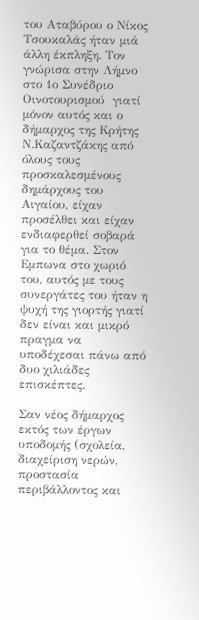του Αταβύρου ο Νίκος Τσουκαλάς ήταν μιά άλλη έκπληξη. Τον γνώρισα στην Λήμνο στο 1ο Συνέδριο Οινοτουρισμού  γιατί μόνον αυτός και ο δήμαρχος της Κρήτης Ν.Καζαντζάκης από όλους τους προσκαλεσμένους δημάρχους του Αιγαίου, είχαν προσέλθει και είχαν ενδιαφερθεί σοβαρά για το θέμα. Στον Εμπωνα στο χωριό του, αυτός με τους συνεργάτες του ήταν η ψυχή της γιορτής γιατί δεν είναι και μικρό πραγμα να υποδέχεσαι πάνω από δυο χιλιάδες επισκέπτες.

Σαν νέος δήμαρχος εκτός των έργων υποδομής (σχολεία, διαχείριση νερών, προστασία περιβάλλοντος και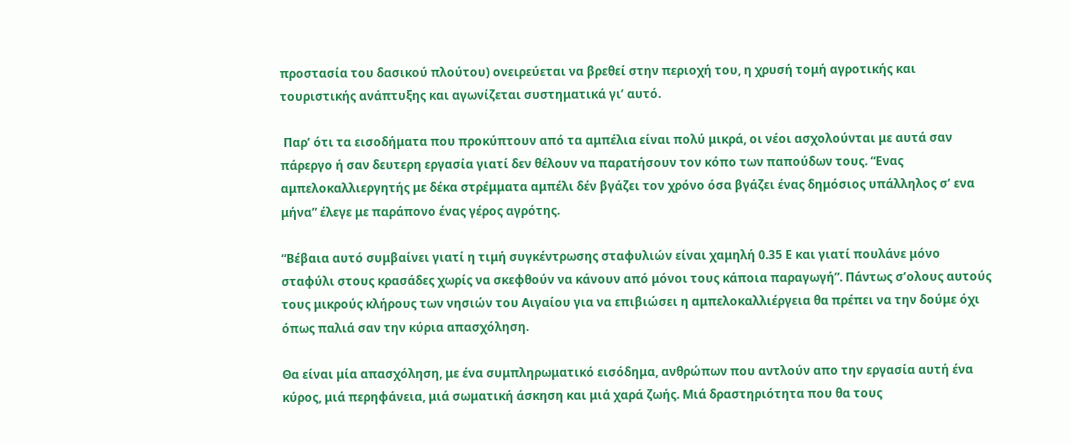προστασία του δασικού πλούτου) ονειρεύεται να βρεθεί στην περιοχή του, η χρυσή τομή αγροτικής και τουριστικής ανάπτυξης και αγωνίζεται συστηματικά γι’ αυτό.

 Παρ’ ότι τα εισοδήματα που προκύπτουν από τα αμπέλια είναι πολύ μικρά, οι νέοι ασχολούνται με αυτά σαν πάρεργο ή σαν δευτερη εργασία γιατί δεν θέλουν να παρατήσουν τον κόπο των παπούδων τους. “Ενας αμπελοκαλλιεργητής με δέκα στρέμματα αμπέλι δέν βγάζει τον χρόνο όσα βγάζει ένας δημόσιος υπάλληλος σ’ ενα μήνα” έλεγε με παράπονο ένας γέρος αγρότης.

“Βέβαια αυτό συμβαίνει γιατί η τιμή συγκέντρωσης σταφυλιών είναι χαμηλή 0.35 Ε και γιατί πουλάνε μόνο σταφύλι στους κρασάδες χωρίς να σκεφθούν να κάνουν από μόνοι τους κάποια παραγωγή”. Πάντως σ’ολους αυτούς τους μικρούς κλήρους των νησιών του Αιγαίου για να επιβιώσει η αμπελοκαλλιέργεια θα πρέπει να την δούμε όχι όπως παλιά σαν την κύρια απασχόληση.

Θα είναι μία απασχόληση, με ένα συμπληρωματικό εισόδημα, ανθρώπων που αντλούν απο την εργασία αυτή ένα κύρος, μιά περηφάνεια, μιά σωματική άσκηση και μιά χαρά ζωής. Μιά δραστηριότητα που θα τους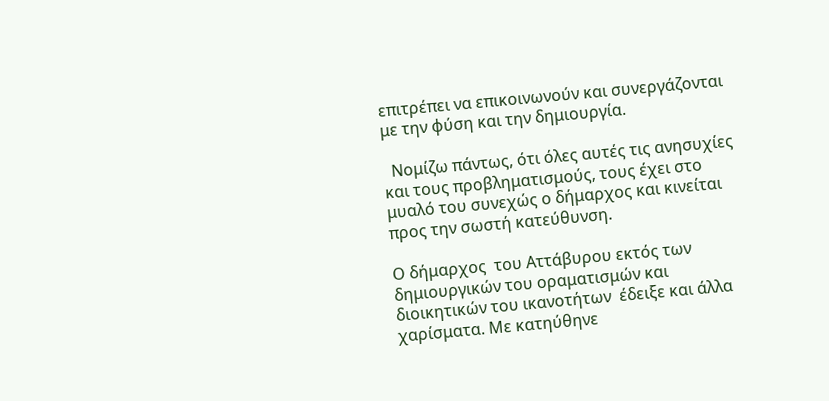επιτρέπει να επικοινωνούν και συνεργάζονται με την φύση και την δημιουργία.

  Νομίζω πάντως, ότι όλες αυτές τις ανησυχίες και τους προβληματισμούς, τους έχει στο μυαλό του συνεχώς ο δήμαρχος και κινείται προς την σωστή κατεύθυνση.

Ο δήμαρχος  του Αττάβυρου εκτός των δημιουργικών του οραματισμών και  διοικητικών του ικανοτήτων  έδειξε και άλλα χαρίσματα. Με κατηύθηνε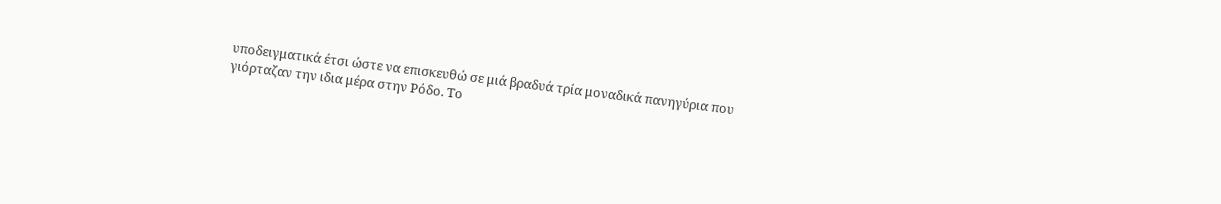υποδειγματικά έτσι ώστε να επισκευθώ σε μιά βραδυά τρία μοναδικά πανηγύρια που γιόρταζαν την ιδια μέρα στην Ρόδο. Το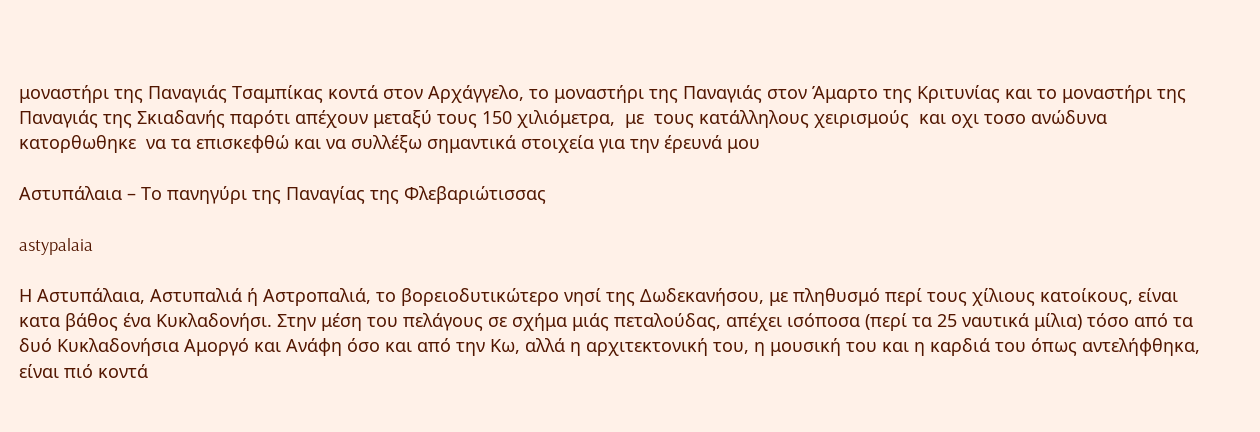μοναστήρι της Παναγιάς Τσαμπίκας κοντά στον Αρχάγγελο, το μοναστήρι της Παναγιάς στον Άμαρτο της Κριτυνίας και το μοναστήρι της Παναγιάς της Σκιαδανής παρότι απέχουν μεταξύ τους 150 χιλιόμετρα,  με  τους κατάλληλους χειρισμούς  και οχι τοσο ανώδυνα κατορθωθηκε  να τα επισκεφθώ και να συλλέξω σημαντικά στοιχεία για την έρευνά μου

Αστυπάλαια – Το πανηγύρι της Παναγίας της Φλεβαριώτισσας

astypalaia

Η Αστυπάλαια, Αστυπαλιά ή Αστροπαλιά, το βορειοδυτικώτερο νησί της Δωδεκανήσου, με πληθυσμό περί τους χίλιους κατοίκους, είναι κατα βάθος ένα Κυκλαδονήσι. Στην μέση του πελάγους σε σχήμα μιάς πεταλούδας, απέχει ισόποσα (περί τα 25 ναυτικά μίλια) τόσο από τα δυό Κυκλαδονήσια Αμοργό και Ανάφη όσο και από την Κω, αλλά η αρχιτεκτονική του, η μουσική του και η καρδιά του όπως αντελήφθηκα,  είναι πιό κοντά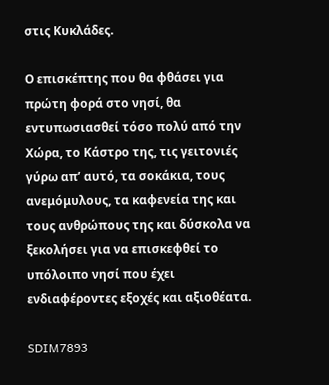στις Κυκλάδες.

Ο επισκέπτης που θα φθάσει για πρώτη φορά στο νησί, θα εντυπωσιασθεί τόσο πολύ από την Χώρα, το Κάστρο της, τις γειτονιές γύρω απ’ αυτό, τα σοκάκια, τους ανεμόμυλους, τα καφενεία της και τους ανθρώπους της και δύσκολα να ξεκολήσει για να επισκεφθεί το υπόλοιπο νησί που έχει ενδιαφέροντες εξοχές και αξιοθέατα.

SDIM7893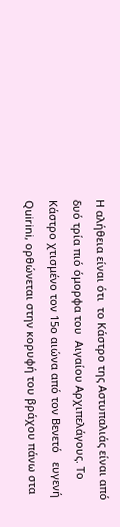Η αλήθεια είναι ότι  το Κάστρο της Αστυπαλιάς είναι από δυό τρία πιό όμορφα του  Αιγαίου Αρχιπελάγους. Το Κάστρο χτισμένο τον 15ο αιώνα από τον Βενετό   ευγενή Quirini, ορθώνεται στην κορυφή του βράχου πάνω στα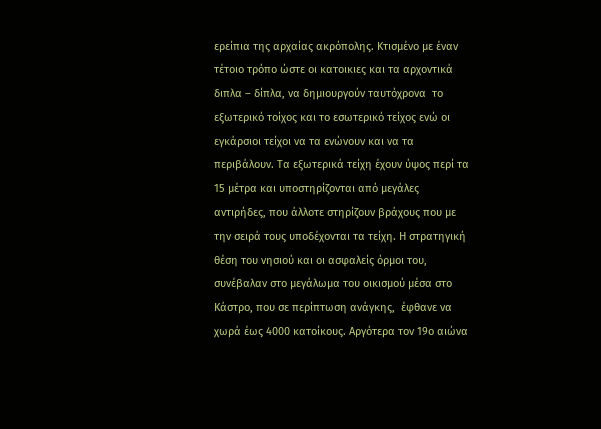ερείπια της αρχαίας ακρόπολης. Κτισμένο με έναν τέτοιο τρόπο ώστε oι κατοικιες και τα αρχοντικά διπλα – δίπλα, να δημιουργούν ταυτόχρονα  το εξωτερικό τοίχος και το εσωτερικό τείχος ενώ οι εγκάρσιοι τείχοι να τα ενώνουν και να τα περιβάλουν. Τα εξωτερικά τείχη έχουν ύψος περί τα 15 μέτρα και υποστηρίζονται από μεγάλες αντιρήδες, που άλλοτε στηρίζουν βράχους που με την σειρά τους υποδέχονται τα τείχη. Η στρατηγική θέση του νησιού και οι ασφαλείς όρμοι του, συνέβαλαν στο μεγάλωμα του οικισμού μέσα στο Κάστρο, που σε περίπτωση ανάγκης,  έφθανε να χωρά έως 4000 κατοίκους. Αργότερα τον 19ο αιώνα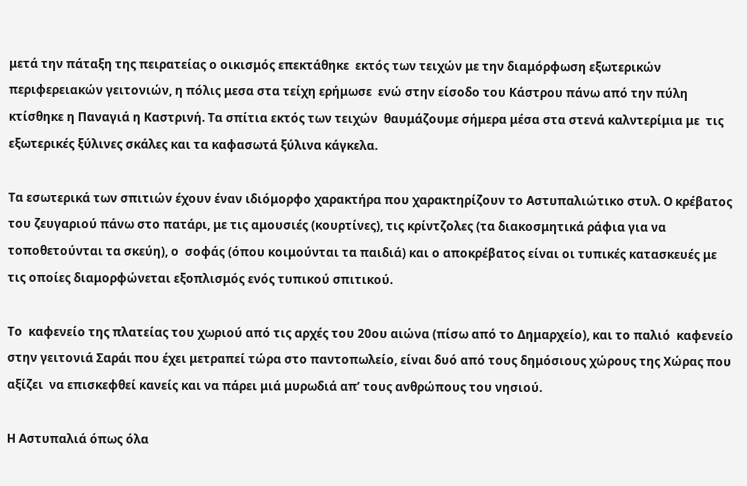μετά την πάταξη της πειρατείας ο οικισμός επεκτάθηκε  εκτός των τειχών με την διαμόρφωση εξωτερικών περιφερειακών γειτονιών, η πόλις μεσα στα τείχη ερήμωσε  ενώ στην είσοδο του Κάστρου πάνω από την πύλη  κτίσθηκε η Παναγιά η Καστρινή. Τα σπίτια εκτός των τειχών  θαυμάζουμε σήμερα μέσα στα στενά καλντερίμια με  τις εξωτερικές ξύλινες σκάλες και τα καφασωτά ξύλινα κάγκελα.

Τα εσωτερικά των σπιτιών έχουν έναν ιδιόμορφο χαρακτήρα που χαρακτηρίζουν το Αστυπαλιώτικο στυλ. Ο κρέβατος του ζευγαριού πάνω στο πατάρι, με τις αμουσιές (κουρτίνες), τις κρίντζολες (τα διακοσμητικά ράφια για να τοποθετούνται τα σκεύη), ο  σοφάς (όπου κοιμούνται τα παιδιά) και ο αποκρέβατος είναι οι τυπικές κατασκευές με τις οποίες διαμορφώνεται εξοπλισμός ενός τυπικού σπιτικού.

Το  καφενείο της πλατείας του χωριού από τις αρχές του 20ου αιώνα (πίσω από το Δημαρχείο), και το παλιό  καφενείο στην γειτονιά Σαράι που έχει μετραπεί τώρα στο παντοπωλείο, είναι δυό από τους δημόσιους χώρους της Χώρας που αξίζει  να επισκεφθεί κανείς και να πάρει μιά μυρωδιά απ’ τους ανθρώπους του νησιού.

Η Αστυπαλιά όπως όλα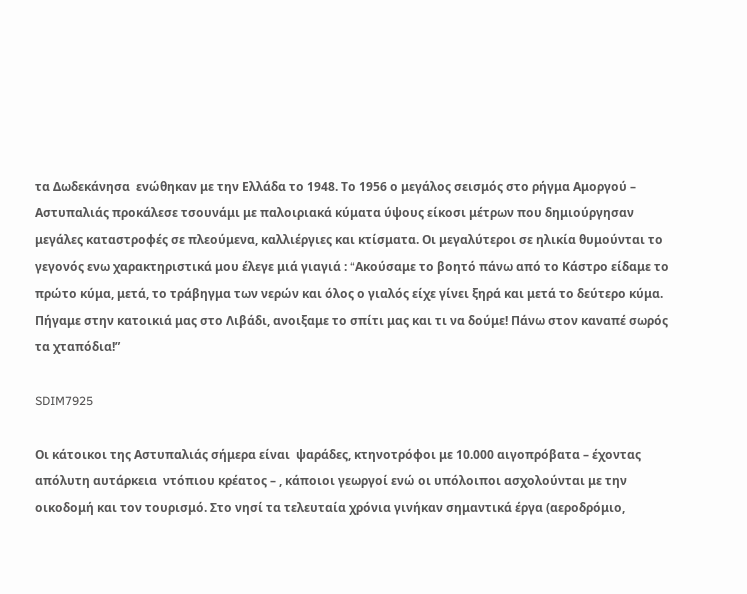τα Δωδεκάνησα  ενώθηκαν με την Ελλάδα το 1948. Το 1956 ο μεγάλος σεισμός στο ρήγμα Αμοργού – Αστυπαλιάς προκάλεσε τσουνάμι με παλοιριακά κύματα ύψους είκοσι μέτρων που δημιούργησαν μεγάλες καταστροφές σε πλεούμενα, καλλιέργιες και κτίσματα. Οι μεγαλύτεροι σε ηλικία θυμούνται το γεγονός ενω χαρακτηριστικά μου έλεγε μιά γιαγιά : “Aκούσαμε το βοητό πάνω από το Κάστρο είδαμε το πρώτο κύμα, μετά, το τράβηγμα των νερών και όλος ο γιαλός είχε γίνει ξηρά και μετά το δεύτερο κύμα. Πήγαμε στην κατοικιά μας στο Λιβάδι, ανοιξαμε το σπίτι μας και τι να δούμε! Πάνω στον καναπέ σωρός τα χταπόδια!”

SDIM7925

Οι κάτοικοι της Αστυπαλιάς σήμερα είναι  ψαράδες, κτηνοτρόφοι με 10.000 αιγοπρόβατα – έχοντας απόλυτη αυτάρκεια  ντόπιου κρέατος – , κάποιοι γεωργοί ενώ οι υπόλοιποι ασχολούνται με την οικοδομή και τον τουρισμό. Στο νησί τα τελευταία χρόνια γινήκαν σημαντικά έργα (αεροδρόμιο,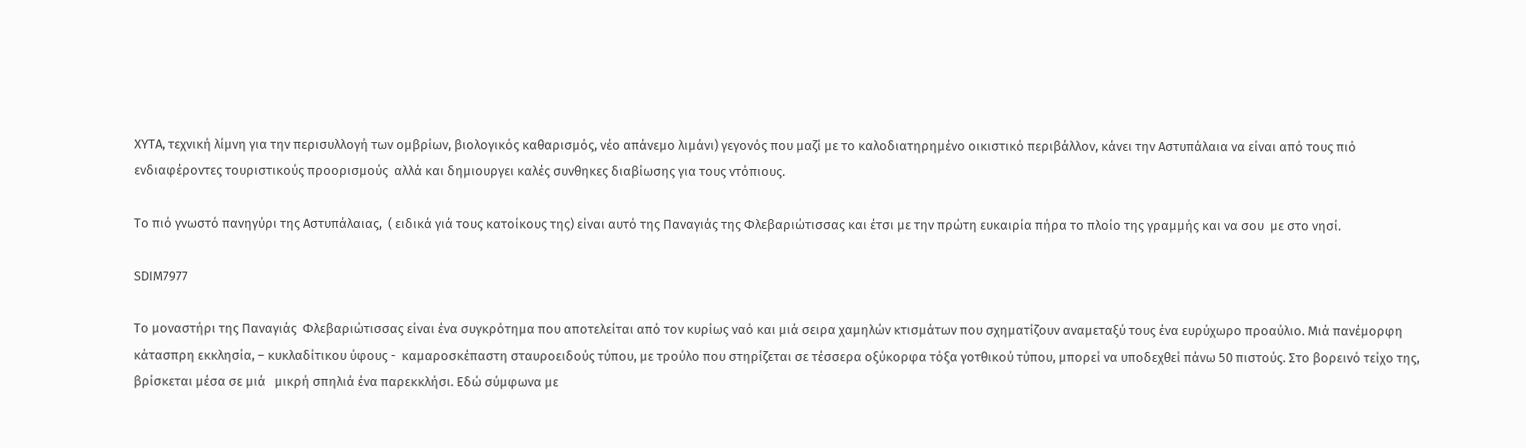ΧΥΤΑ, τεχνική λίμνη για την περισυλλογή των ομβρίων, βιολογικός καθαρισμός, νέο απάνεμο λιμάνι) γεγονός που μαζί με το καλοδιατηρημένο οικιστικό περιβάλλον, κάνει την Αστυπάλαια να είναι από τους πιό ενδιαφέροντες τουριστικούς προορισμούς  αλλά και δημιουργει καλές συνθηκες διαβίωσης για τους ντόπιους.

Το πιό γνωστό πανηγύρι της Αστυπάλαιας,  ( ειδικά γιά τους κατοίκους της) είναι αυτό της Παναγιάς της Φλεβαριώτισσας και έτσι με την πρώτη ευκαιρία πήρα το πλοίο της γραμμής και να σου  με στο νησί.

SDIM7977

Το μοναστήρι της Παναγιάς  Φλεβαριώτισσας είναι ένα συγκρότημα που αποτελείται από τον κυρίως ναό και μιά σειρα χαμηλών κτισμάτων που σχηματίζουν αναμεταξύ τους ένα ευρύχωρο προαύλιο. Μιά πανέμορφη κάτασπρη εκκλησία, – κυκλαδίτικου ύφους -  καμαροσκέπαστη σταυροειδούς τύπου, με τρούλο που στηρίζεται σε τέσσερα οξύκορφα τόξα γοτθικού τύπου, μπορεί να υποδεχθεί πάνω 50 πιστούς. Στο βορεινό τείχο της, βρίσκεται μέσα σε μιά   μικρή σπηλιά ένα παρεκκλήσι. Εδώ σύμφωνα με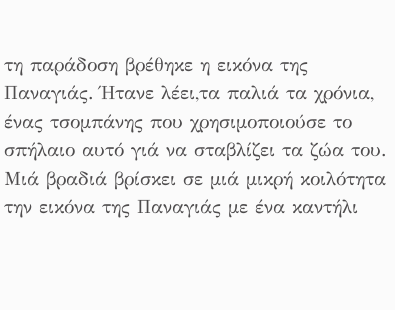τη παράδοση βρέθηκε η εικόνα της Παναγιάς. Ήτανε λέει,τα παλιά τα χρόνια, ένας τσομπάνης που χρησιμοποιούσε το σπήλαιο αυτό γιά να σταβλίζει τα ζώα του. Μιά βραδιά βρίσκει σε μιά μικρή κοιλότητα την εικόνα της Παναγιάς με ένα καντήλι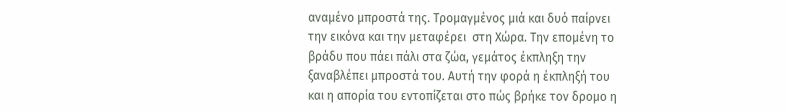αναμένο μπροστά της. Τρομαγμένος μιά και δυό παίρνει την εικόνα και την μεταφέρει  στη Χώρα. Την επομένη το βράδυ που πάει πάλι στα ζώα, γεμάτος έκπληξη την ξαναβλέπει μπροστά του. Αυτή την φορά η έκπληξή του και η απορία του εντοπίζεται στο πώς βρήκε τον δρομο η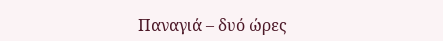Παναγιά – δυό ώρες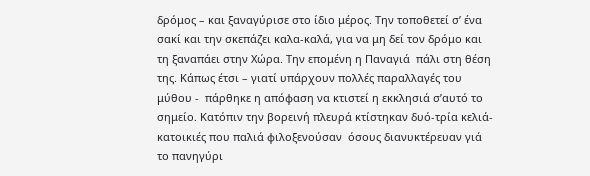δρόμος – και ξαναγύρισε στο ίδιο μέρος. Την τοποθετεί σ’ ένα σακί και την σκεπάζει καλα-καλά, για να μη δεί τον δρόμο και τη ξαναπάει στην Χώρα. Την επομένη η Παναγιά  πάλι στη θέση της. Κάπως έτσι – γιατί υπάρχουν πολλές παραλλαγές του μύθου -  πάρθηκε η απόφαση να κτιστεί η εκκλησιά σ’αυτό το σημείο. Κατόπιν την βορεινή πλευρά κτίστηκαν δυό-τρία κελιά-κατοικιές που παλιά φιλοξενούσαν  όσους διανυκτέρευαν γιά το πανηγύρι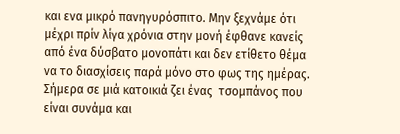και ενα μικρό πανηγυρόσπιτο. Μην ξεχνάμε ότι μέχρι πρίν λίγα χρόνια στην μονή έφθανε κανείς από ένα δύσβατο μονοπάτι και δεν ετίθετο θέμα να το διασχίσεις παρά μόνο στο φως της ημέρας. Σήμερα σε μιά κατοικιά ζει ένας  τσομπάνος που είναι συνάμα και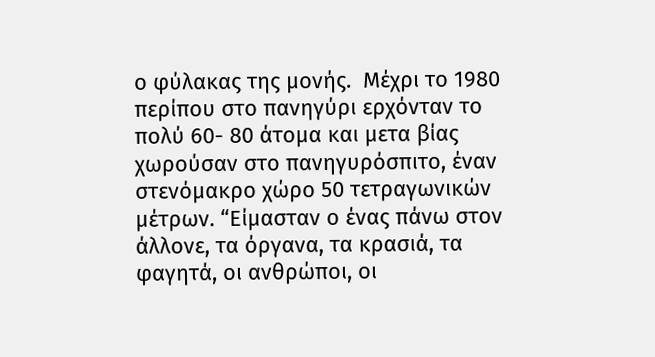ο φύλακας της μονής.  Μέχρι το 1980 περίπου στο πανηγύρι ερχόνταν το πολύ 60- 80 άτομα και μετα βίας χωρούσαν στο πανηγυρόσπιτο, έναν στενόμακρο χώρο 50 τετραγωνικών μέτρων. “Είμασταν ο ένας πάνω στον άλλονε, τα όργανα, τα κρασιά, τα φαγητά, οι ανθρώποι, οι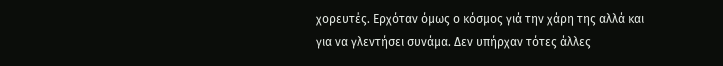χορευτές. Ερχόταν όμως ο κόσμος γιά την χάρη της αλλά και για να γλεντήσει συνάμα. Δεν υπήρχαν τότες άλλες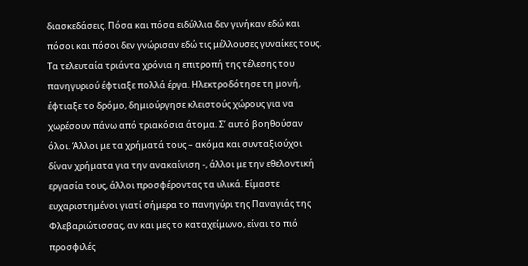διασκεδάσεις. Πόσα και πόσα ειδύλλια δεν γινήκαν εδώ και πόσοι και πόσοι δεν γνώρισαν εδώ τις μέλλουσες γυναίκες τους. Τα τελευταία τριάντα χρόνια η επιτροπή της τέλεσης του πανηγυριού έφτιαξε πολλά έργα. Ηλεκτροδότησε τη μονή, έφτιαξε το δρόμο, δημιούργησε κλειστούς χώρους για να χωρέσουν πάνω από τριακόσια άτομα. Σ’ αυτό βοηθούσαν όλοι. Άλλοι με τα χρήματά τους – ακόμα και συνταξιούχοι δίναν χρήματα για την ανακαίνιση -, άλλοι με την εθελοντική εργασία τους, άλλοι προσφέροντας τα υλικά. Είμαστε ευχαριστημένοι γιατί σήμερα το πανηγύρι της Παναγιάς της Φλεβαριώτισσας, αν και μες το καταχείμωνο, είναι το πιό προσφιλές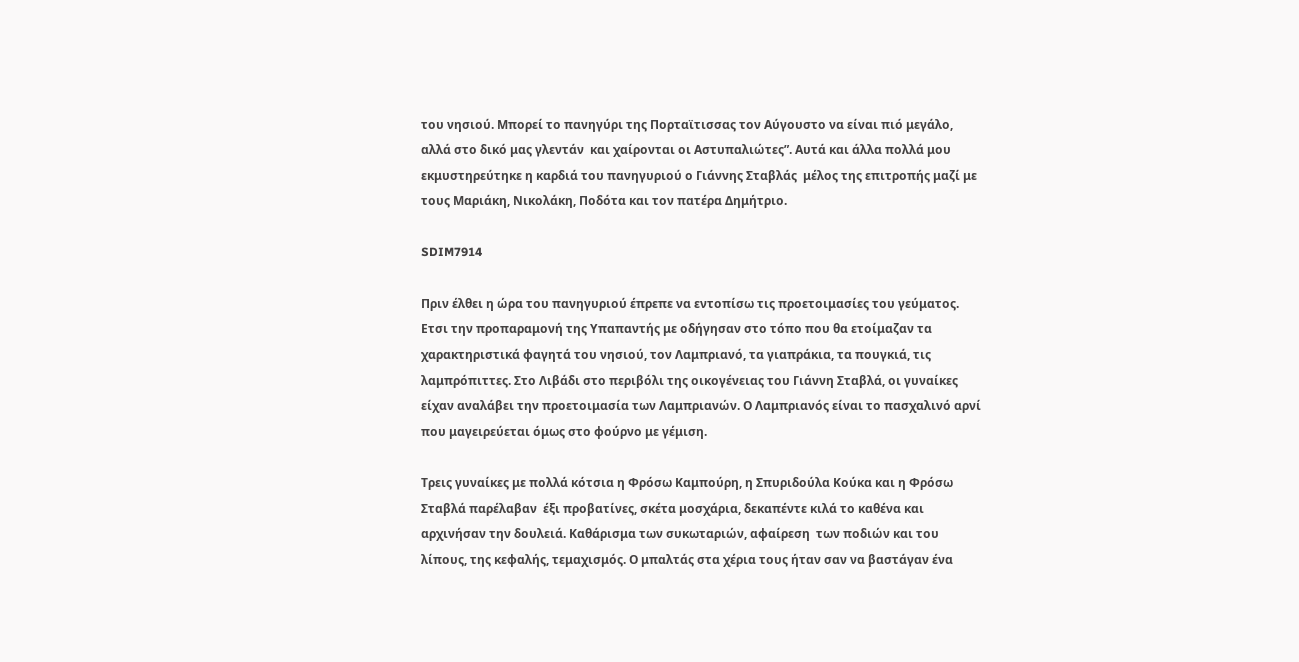του νησιού. Μπορεί το πανηγύρι της Πορταϊτισσας τον Αύγουστο να είναι πιό μεγάλο, αλλά στο δικό μας γλεντάν  και χαίρονται οι Αστυπαλιώτες”. Αυτά και άλλα πολλά μου εκμυστηρεύτηκε η καρδιά του πανηγυριού ο Γιάννης Σταβλάς  μέλος της επιτροπής μαζί με τους Μαριάκη, Νικολάκη, Ποδότα και τον πατέρα Δημήτριο.

SDIM7914

Πριν έλθει η ώρα του πανηγυριού έπρεπε να εντοπίσω τις προετοιμασίες του γεύματος. Ετσι την προπαραμονή της Υπαπαντής με οδήγησαν στο τόπο που θα ετοίμαζαν τα χαρακτηριστικά φαγητά του νησιού, τον Λαμπριανό, τα γιαπράκια, τα πουγκιά, τις λαμπρόπιττες. Στο Λιβάδι στο περιβόλι της οικογένειας του Γιάννη Σταβλά, οι γυναίκες είχαν αναλάβει την προετοιμασία των Λαμπριανών. Ο Λαμπριανός είναι το πασχαλινό αρνί που μαγειρεύεται όμως στο φούρνο με γέμιση.

Τρεις γυναίκες με πολλά κότσια η Φρόσω Καμπούρη, η Σπυριδούλα Κούκα και η Φρόσω Σταβλά παρέλαβαν  έξι προβατίνες, σκέτα μοσχάρια, δεκαπέντε κιλά το καθένα και αρχινήσαν την δουλειά. Καθάρισμα των συκωταριών, αφαίρεση  των ποδιών και του λίπους, της κεφαλής, τεμαχισμός. Ο μπαλτάς στα χέρια τους ήταν σαν να βαστάγαν ένα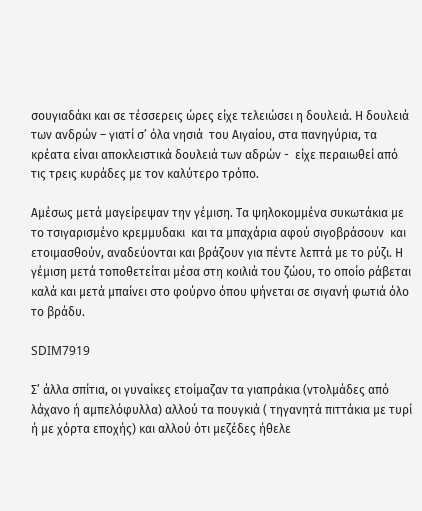σουγιαδάκι και σε τέσσερεις ώρες είχε τελειώσει η δουλειά. Η δουλειά των ανδρών – γιατί σ’ όλα νησιά  του Αιγαίου, στα πανηγύρια, τα κρέατα είναι αποκλειστικά δουλειά των αδρών -  είχε περαιωθεί από τις τρεις κυράδες με τον καλύτερο τρόπο.

Αμέσως μετά μαγείρεψαν την γέμιση. Τα ψηλοκομμένα συκωτάκια με το τσιγαρισμένο κρεμμυδακι  και τα μπαχάρια αφού σιγοβράσουν  και ετοιμασθούν, αναδεύονται και βράζουν για πέντε λεπτά με το ρύζι. Η γέμιση μετά τοποθετείται μέσα στη κοιλιά του ζώου, το οποίο ράβεται καλά και μετά μπαίνει στο φούρνο όπου ψήνεται σε σιγανή φωτιά όλο το βράδυ.

SDIM7919

Σ’ άλλα σπίτια, οι γυναίκες ετοίμαζαν τα γιαπράκια (ντολμάδες από λάχανο ή αμπελόφυλλα) αλλού τα πουγκιά ( τηγανητά πιττάκια με τυρί ή με χόρτα εποχής) και αλλού ότι μεζέδες ήθελε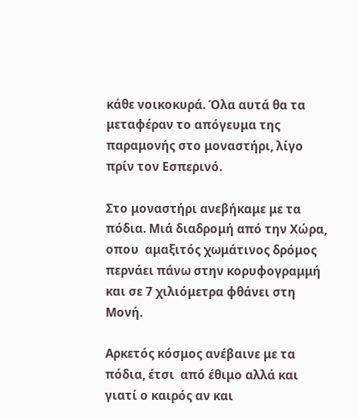κάθε νοικοκυρά. Όλα αυτά θα τα μεταφέραν το απόγευμα της παραμονής στο μοναστήρι, λίγο πρίν τον Εσπερινό.

Στο μοναστήρι ανεβήκαμε με τα πόδια. Μιά διαδρομή από την Χώρα, οπου  αμαξιτός χωμάτινος δρόμος περνάει πάνω στην κορυφογραμμή και σε 7 χιλιόμετρα φθάνει στη Μονή.

Αρκετός κόσμος ανέβαινε με τα πόδια, έτσι  από έθιμο αλλά και γιατί ο καιρός αν και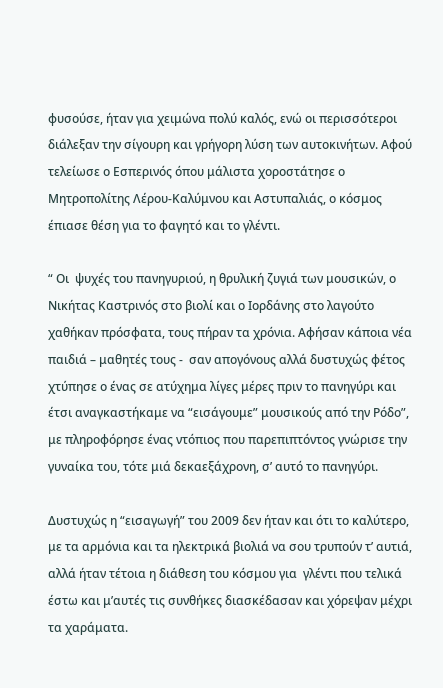φυσούσε, ήταν για χειμώνα πολύ καλός, ενώ οι περισσότεροι διάλεξαν την σίγουρη και γρήγορη λύση των αυτοκινήτων. Αφού τελείωσε ο Εσπερινός όπου μάλιστα χοροστάτησε ο Μητροπολίτης Λέρου-Καλύμνου και Αστυπαλιάς, ο κόσμος έπιασε θέση για το φαγητό και το γλέντι.

“ Οι  ψυχές του πανηγυριού, η θρυλική ζυγιά των μουσικών, ο Νικήτας Καστρινός στο βιολί και ο Ιορδάνης στο λαγούτο χαθήκαν πρόσφατα, τους πήραν τα χρόνια. Αφήσαν κάποια νέα παιδιά – μαθητές τους -  σαν απογόνους αλλά δυστυχώς φέτος χτύπησε ο ένας σε ατύχημα λίγες μέρες πριν το πανηγύρι και έτσι αναγκαστήκαμε να “εισάγουμε” μουσικούς από την Ρόδο”, με πληροφόρησε ένας ντόπιος που παρεπιπτόντος γνώρισε την γυναίκα του, τότε μιά δεκαεξάχρονη, σ’ αυτό το πανηγύρι.

Δυστυχώς η “εισαγωγή” του 2009 δεν ήταν και ότι το καλύτερο, με τα αρμόνια και τα ηλεκτρικά βιολιά να σου τρυπούν τ’ αυτιά, αλλά ήταν τέτοια η διάθεση του κόσμου για  γλέντι που τελικά έστω και μ’αυτές τις συνθήκες διασκέδασαν και χόρεψαν μέχρι τα χαράματα.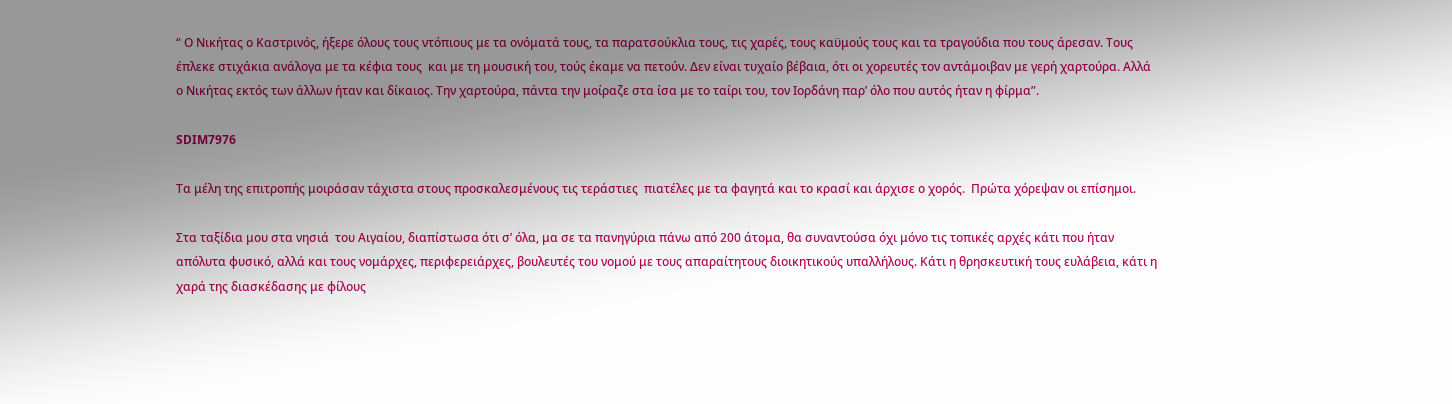“ Ο Νικήτας ο Καστρινός, ήξερε όλους τους ντόπιους με τα ονόματά τους, τα παρατσούκλια τους, τις χαρές, τους καϋμούς τους και τα τραγούδια που τους άρεσαν. Τους έπλεκε στιχάκια ανάλογα με τα κέφια τους  και με τη μουσική του, τούς έκαμε να πετούν. Δεν είναι τυχαίο βέβαια, ότι οι χορευτές τον αντάμοιβαν με γερή χαρτούρα. Αλλά ο Νικήτας εκτός των άλλων ήταν και δίκαιος. Την χαρτούρα, πάντα την μοίραζε στα ίσα με το ταίρι του, τον Ιορδάνη παρ’ όλο που αυτός ήταν η φίρμα”.

SDIM7976

Τα μέλη της επιτροπής μοιράσαν τάχιστα στους προσκαλεσμένους τις τεράστιες  πιατέλες με τα φαγητά και το κρασί και άρχισε ο χορός.  Πρώτα χόρεψαν οι επίσημοι.

Στα ταξίδια μου στα νησιά  του Αιγαίου, διαπίστωσα ότι σ’ όλα, μα σε τα πανηγύρια πάνω από 200 άτομα, θα συναντούσα όχι μόνο τις τοπικές αρχές κάτι που ήταν απόλυτα φυσικό, αλλά και τους νομάρχες, περιφερειάρχες, βουλευτές του νομού με τους απαραίτητους διοικητικούς υπαλλήλους. Κάτι η θρησκευτική τους ευλάβεια, κάτι η χαρά της διασκέδασης με φίλους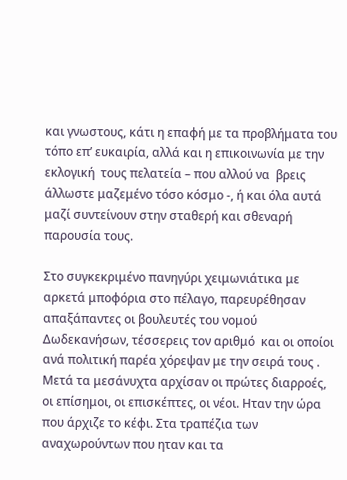και γνωστους, κάτι η επαφή με τα προβλήματα του τόπο επ’ ευκαιρία, αλλά και η επικοινωνία με την εκλογική  τους πελατεία – που αλλού να  βρεις άλλωστε μαζεμένο τόσο κόσμο -, ή και όλα αυτά μαζί συντείνουν στην σταθερή και σθεναρή παρουσία τους.

Στο συγκεκριμένο πανηγύρι χειμωνιάτικα με αρκετά μποφόρια στο πέλαγο, παρευρέθησαν απαξάπαντες οι βουλευτές του νομού Δωδεκανήσων, τέσσερεις τον αριθμό  και οι οποίοι ανά πολιτική παρέα χόρεψαν με την σειρά τους . Μετά τα μεσάνυχτα αρχίσαν οι πρώτες διαρροές, οι επίσημοι, οι επισκέπτες, οι νέοι. Ηταν την ώρα που άρχιζε το κέφι. Στα τραπέζια των αναχωρούντων που ηταν και τα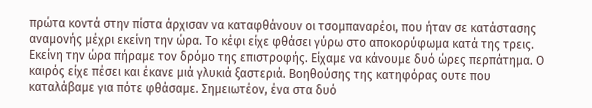πρώτα κοντά στην πίστα άρχισαν να καταφθάνουν οι τσομπαναρέοι, που ήταν σε κατάστασης αναμονής μέχρι εκείνη την ώρα. Το κέφι είχε φθάσει γύρω στο αποκορύφωμα κατά της τρεις. Εκείνη την ώρα πήραμε τον δρόμο της επιστροφής. Είχαμε να κάνουμε δυό ώρες περπάτημα. Ο καιρός είχε πέσει και έκανε μιά γλυκιά ξαστεριά. Βοηθούσης της κατηφόρας ουτε που καταλάβαμε για πότε φθάσαμε. Σημειωτέον, ένα στα δυό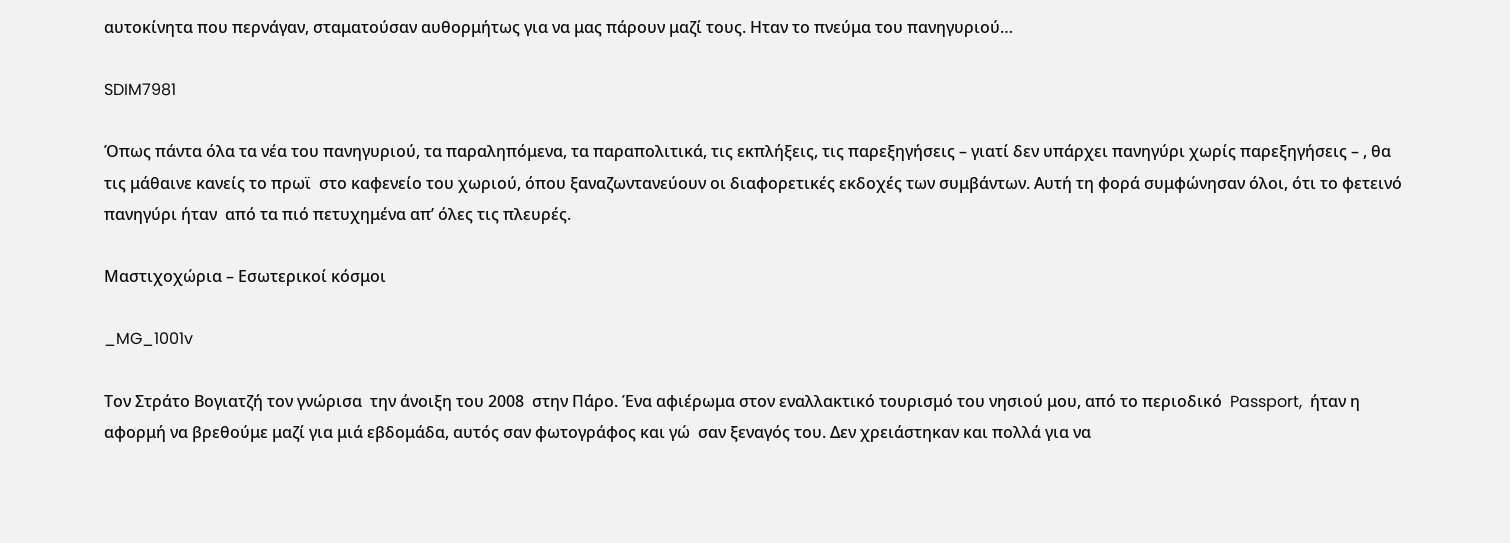αυτοκίνητα που περνάγαν, σταματούσαν αυθορμήτως για να μας πάρουν μαζί τους. Ηταν το πνεύμα του πανηγυριού…

SDIM7981

Όπως πάντα όλα τα νέα του πανηγυριού, τα παραληπόμενα, τα παραπολιτικά, τις εκπλήξεις, τις παρεξηγήσεις – γιατί δεν υπάρχει πανηγύρι χωρίς παρεξηγήσεις – , θα τις μάθαινε κανείς το πρωϊ  στο καφενείο του χωριού, όπου ξαναζωντανεύουν οι διαφορετικές εκδοχές των συμβάντων. Αυτή τη φορά συμφώνησαν όλοι, ότι το φετεινό  πανηγύρι ήταν  από τα πιό πετυχημένα απ’ όλες τις πλευρές.

Μαστιχοχώρια – Εσωτερικοί κόσμοι

_MG_1001v

Τον Στράτο Βογιατζή τον γνώρισα  την άνοιξη του 2008  στην Πάρο. Ένα αφιέρωμα στον εναλλακτικό τουρισμό του νησιού μου, από το περιοδικό  Passport,  ήταν η αφορμή να βρεθούμε μαζί για μιά εβδομάδα, αυτός σαν φωτογράφος και γώ  σαν ξεναγός του. Δεν χρειάστηκαν και πολλά για να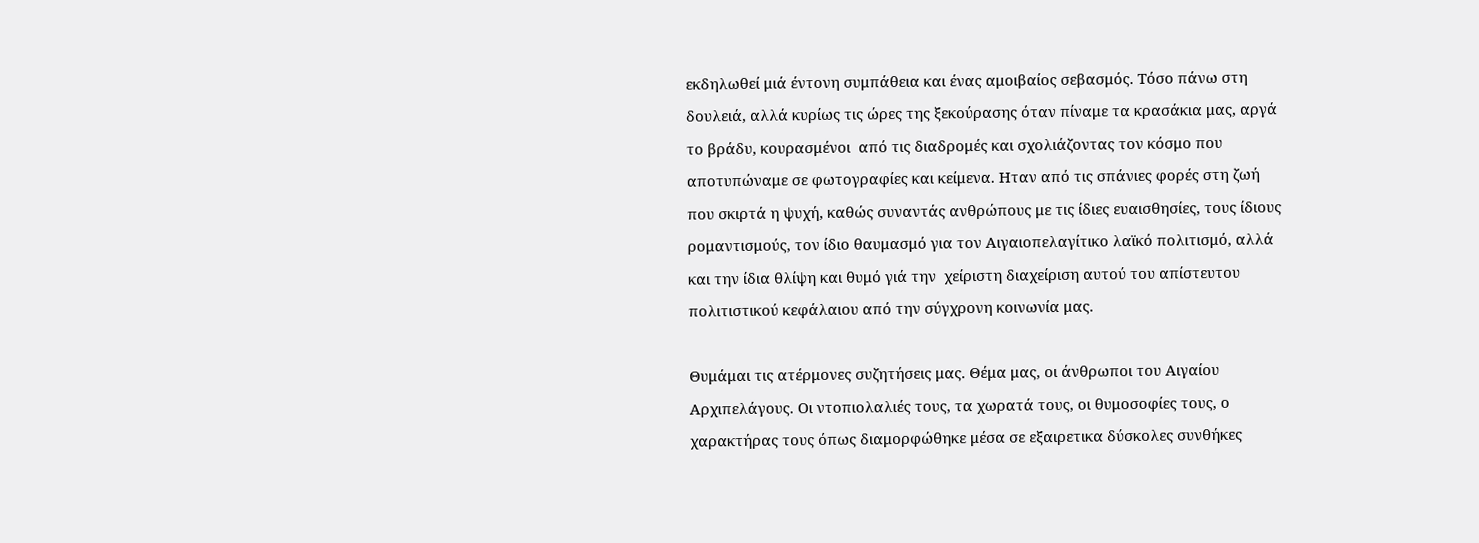εκδηλωθεί μιά έντονη συμπάθεια και ένας αμοιβαίος σεβασμός. Τόσο πάνω στη δουλειά, αλλά κυρίως τις ώρες της ξεκούρασης όταν πίναμε τα κρασάκια μας, αργά το βράδυ, κουρασμένοι  από τις διαδρομές και σχολιάζοντας τον κόσμο που αποτυπώναμε σε φωτογραφίες και κείμενα. Ηταν από τις σπάνιες φορές στη ζωή που σκιρτά η ψυχή, καθώς συναντάς ανθρώπους με τις ίδιες ευαισθησίες, τους ίδιους ρομαντισμούς, τον ίδιο θαυμασμό για τον Αιγαιοπελαγίτικο λαϊκό πολιτισμό, αλλά και την ίδια θλίψη και θυμό γιά την  χείριστη διαχείριση αυτού του απίστευτου πολιτιστικού κεφάλαιου από την σύγχρονη κοινωνία μας.

Θυμάμαι τις ατέρμονες συζητήσεις μας. Θέμα μας, οι άνθρωποι του Αιγαίου Αρχιπελάγους. Οι ντοπιολαλιές τους, τα χωρατά τους, οι θυμοσοφίες τους, ο χαρακτήρας τους όπως διαμορφώθηκε μέσα σε εξαιρετικα δύσκολες συνθήκες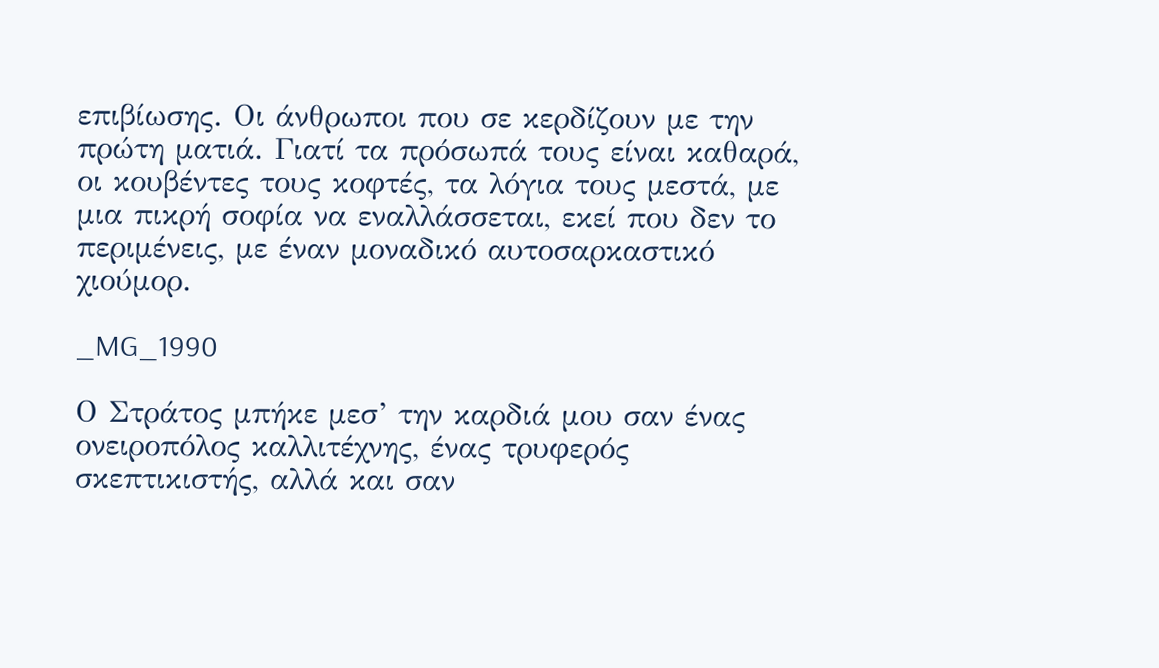επιβίωσης. Οι άνθρωποι που σε κερδίζουν με την πρώτη ματιά. Γιατί τα πρόσωπά τους είναι καθαρά,  οι κουβέντες τους κοφτές, τα λόγια τους μεστά, με μια πικρή σοφία να εναλλάσσεται, εκεί που δεν το περιμένεις, με έναν μοναδικό αυτοσαρκαστικό χιούμορ.

_MG_1990

Ο Στράτος μπήκε μεσ’ την καρδιά μου σαν ένας ονειροπόλος καλλιτέχνης, ένας τρυφερός σκεπτικιστής, αλλά και σαν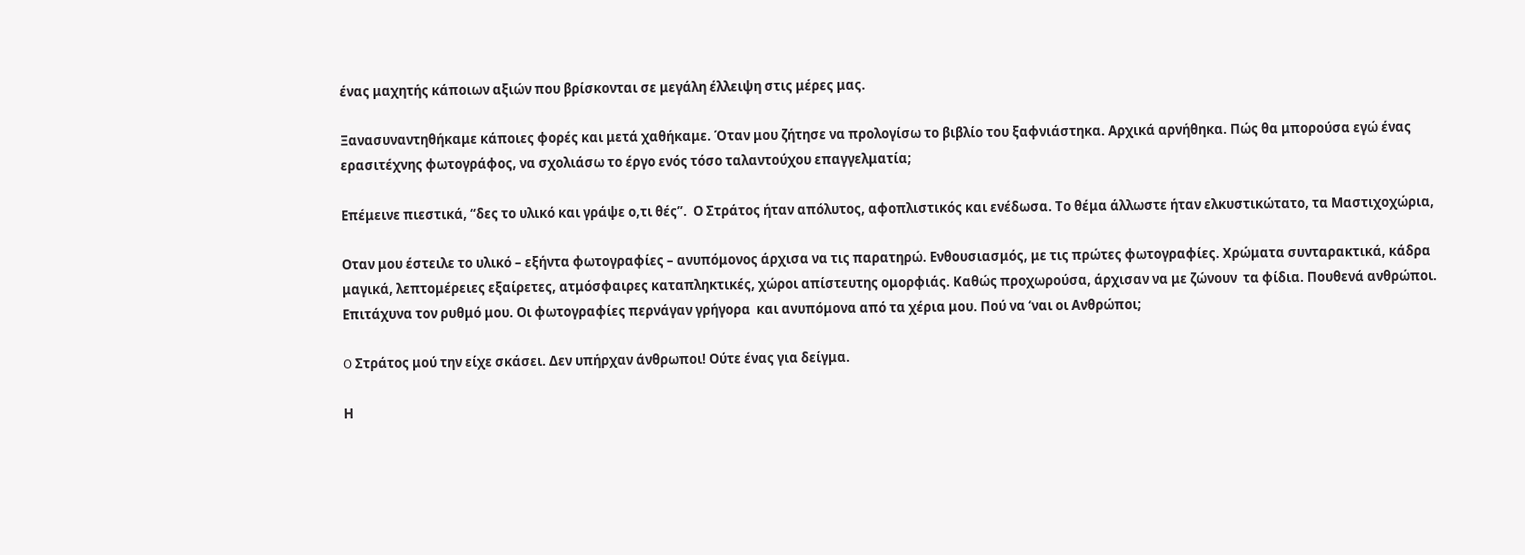ένας μαχητής κάποιων αξιών που βρίσκονται σε μεγάλη έλλειψη στις μέρες μας.

Ξανασυναντηθήκαμε κάποιες φορές και μετά χαθήκαμε. Όταν μου ζήτησε να προλογίσω το βιβλίο του ξαφνιάστηκα. Αρχικά αρνήθηκα. Πώς θα μπορούσα εγώ ένας ερασιτέχνης φωτογράφος, να σχολιάσω το έργο ενός τόσο ταλαντούχου επαγγελματία;

Επέμεινε πιεστικά, “δες το υλικό και γράψε ο,τι θές”.  Ο Στράτος ήταν απόλυτος, αφοπλιστικός και ενέδωσα. Το θέμα άλλωστε ήταν ελκυστικώτατο, τα Μαστιχοχώρια,

Οταν μου έστειλε το υλικό – εξήντα φωτογραφίες – ανυπόμονος άρχισα να τις παρατηρώ. Ενθουσιασμός, με τις πρώτες φωτογραφίες. Χρώματα συνταρακτικά, κάδρα μαγικά, λεπτομέρειες εξαίρετες, ατμόσφαιρες καταπληκτικές, χώροι απίστευτης ομορφιάς. Καθώς προχωρούσα, άρχισαν να με ζώνουν  τα φίδια. Πουθενά ανθρώποι. Επιτάχυνα τον ρυθμό μου. Οι φωτογραφίες περνάγαν γρήγορα  και ανυπόμονα από τα χέρια μου. Πού να ‘ναι οι Ανθρώποι;

O Στράτος μού την είχε σκάσει. Δεν υπήρχαν άνθρωποι! Ούτε ένας για δείγμα.

Η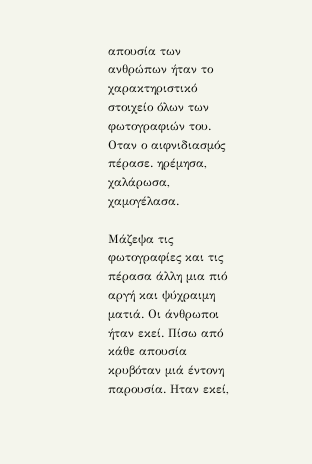απουσία των ανθρώπων ήταν το χαρακτηριστικό στοιχείο όλων των φωτογραφιών του. Οταν ο αιφνιδιασμός πέρασε. ηρέμησα, χαλάρωσα, χαμογέλασα.

Μάζεψα τις φωτογραφίες και τις πέρασα άλλη μια πιό αργή και ψύχραιμη ματιά. Οι άνθρωποι ήταν εκεί. Πίσω από κάθε απουσία κρυβόταν μιά έντονη παρουσία. Ηταν εκεί,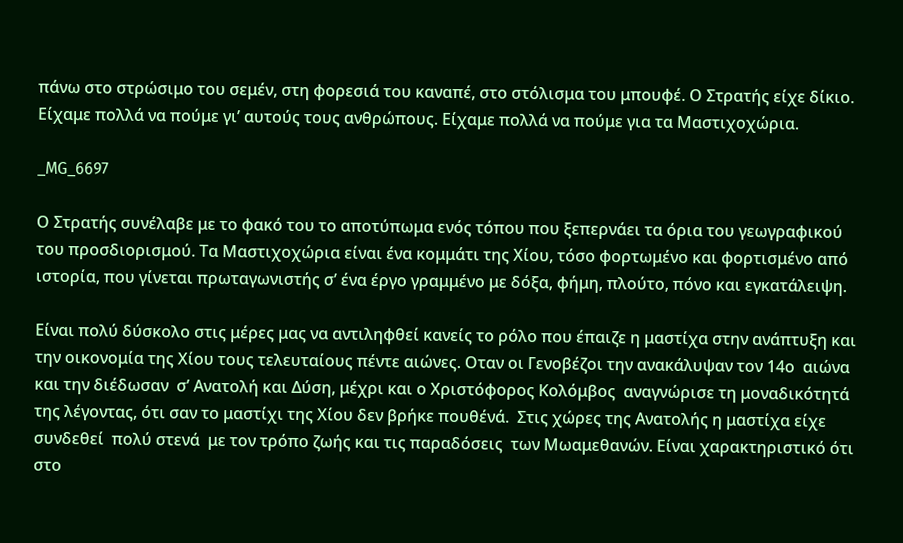πάνω στο στρώσιμο του σεμέν, στη φορεσιά του καναπέ, στο στόλισμα του μπουφέ. Ο Στρατής είχε δίκιο. Είχαμε πολλά να πούμε γι’ αυτούς τους ανθρώπους. Είχαμε πολλά να πούμε για τα Μαστιχοχώρια.

_MG_6697

Ο Στρατής συνέλαβε με το φακό του το αποτύπωμα ενός τόπου που ξεπερνάει τα όρια του γεωγραφικού του προσδιορισμού. Τα Μαστιχοχώρια είναι ένα κομμάτι της Χίου, τόσο φορτωμένο και φορτισμένο από ιστορία, που γίνεται πρωταγωνιστής σ’ ένα έργο γραμμένο με δόξα, φήμη, πλούτο, πόνο και εγκατάλειψη.

Είναι πολύ δύσκολο στις μέρες μας να αντιληφθεί κανείς το ρόλο που έπαιζε η μαστίχα στην ανάπτυξη και την οικονομία της Χίου τους τελευταίους πέντε αιώνες. Οταν οι Γενοβέζοι την ανακάλυψαν τον 14ο  αιώνα και την διέδωσαν  σ’ Ανατολή και Δύση, μέχρι και ο Χριστόφορος Κολόμβος  αναγνώρισε τη μοναδικότητά της λέγοντας, ότι σαν το μαστίχι της Χίου δεν βρήκε πουθένά.  Στις χώρες της Ανατολής η μαστίχα είχε συνδεθεί  πολύ στενά  με τον τρόπο ζωής και τις παραδόσεις  των Μωαμεθανών. Είναι χαρακτηριστικό ότι στο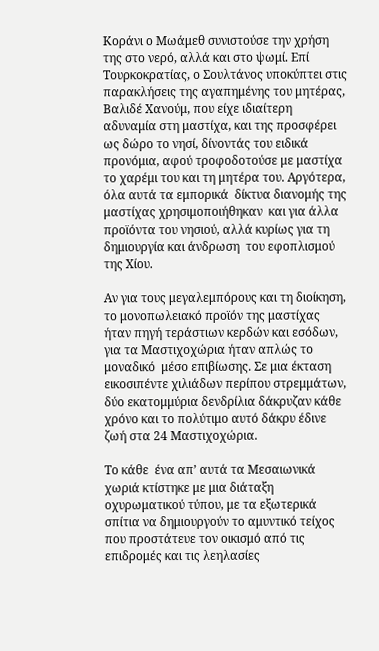Κοράνι ο Μωάμεθ συνιστούσε την χρήση της στο νερό, αλλά και στο ψωμί. Επί Τουρκοκρατίας, ο Σουλτάνος υποκύπτει στις παρακλήσεις της αγαπημένης του μητέρας, Βαλιδέ Χανούμ, που είχε ιδιαίτερη αδυναμία στη μαστίχα, και της προσφέρει ως δώρο το νησί, δίνοντάς του ειδικά προνόμια, αφού τροφοδοτούσε με μαστίχα  το χαρέμι του και τη μητέρα του. Αργότερα, όλα αυτά τα εμπορικά  δίκτυα διανομής της μαστίχας χρησιμοποιήθηκαν  και για άλλα προϊόντα του νησιού, αλλά κυρίως για τη δημιουργία και άνδρωση  του εφοπλισμού της Χίου.

Αν για τους μεγαλεμπόρους και τη διοίκηση, το μονοπωλειακό προϊόν της μαστίχας ήταν πηγή τεράστιων κερδών και εσόδων, για τα Μαστιχοχώρια ήταν απλώς το μοναδικό  μέσο επιβίωσης. Σε μια έκταση εικοσιπέντε χιλιάδων περίπου στρεμμάτων,  δύο εκατομμύρια δενδρίλια δάκρυζαν κάθε χρόνο και το πολύτιμο αυτό δάκρυ έδινε ζωή στα 24 Μαστιχοχώρια.

Το κάθε  ένα απ’ αυτά τα Μεσαιωνικά  χωριά κτίστηκε με μια διάταξη οχυρωματικού τύπου, με τα εξωτερικά σπίτια να δημιουργούν το αμυντικό τείχος που προστάτευε τον οικισμό από τις επιδρομές και τις λεηλασίες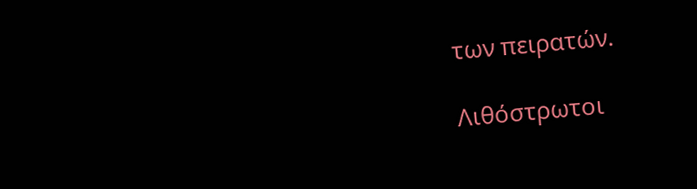των πειρατών.

Λιθόστρωτοι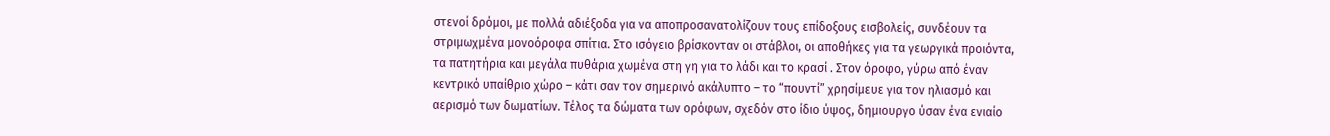στενοί δρόμοι, με πολλά αδιέξοδα για να αποπροσανατολίζουν τους επίδοξους εισβολείς, συνδέουν τα στριμωχμένα μονοόροφα σπίτια. Στο ισόγειο βρίσκονταν οι στάβλοι, οι αποθήκες για τα γεωργικά προιόντα, τα πατητήρια και μεγάλα πυθάρια χωμένα στη γη για το λάδι και το κρασί . Στον όροφο, γύρω από έναν κεντρικό υπαίθριο χώρο – κάτι σαν τον σημερινό ακάλυπτο – το “πουντί” χρησίμευε για τον ηλιασμό και αερισμό των δωματίων. Τέλος τα δώματα των ορόφων, σχεδόν στο ίδιο ύψος, δημιουργο ύσαν ένα ενιαίο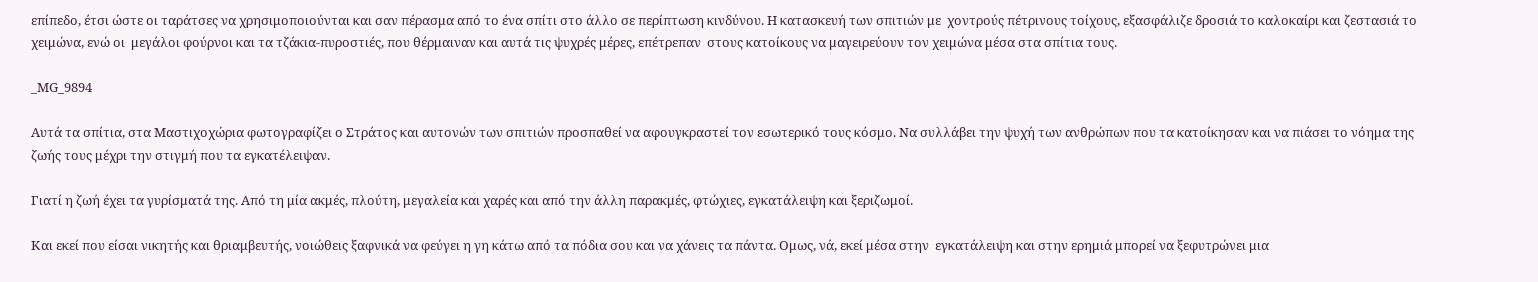επίπεδο, έτσι ώστε οι ταράτσες να χρησιμοποιούνται και σαν πέρασμα από το ένα σπίτι στο άλλο σε περίπτωση κινδύνου. Η κατασκευή των σπιτιών με  χοντρούς πέτρινους τοίχους, εξασφάλιζε δροσιά το καλοκαίρι και ζεστασιά το χειμώνα, ενώ οι  μεγάλοι φούρνοι και τα τζάκια-πυροστιές, που θέρμαιναν και αυτά τις ψυχρές μέρες, επέτρεπαν  στους κατοίκους να μαγειρεύουν τον χειμώνα μέσα στα σπίτια τους.

_MG_9894

Αυτά τα σπίτια, στα Μαστιχοχώρια φωτογραφίζει ο Στράτος και αυτονών των σπιτιών προσπαθεί να αφουγκραστεί τον εσωτερικό τους κόσμο. Να συλλάβει την ψυχή των ανθρώπων που τα κατοίκησαν και να πιάσει το νόημα της ζωής τους μέχρι την στιγμή που τα εγκατέλειψαν.

Γιατί η ζωή έχει τα γυρίσματά της. Από τη μία ακμές, πλούτη, μεγαλεία και χαρές και από την άλλη παρακμές, φτώχιες, εγκατάλειψη και ξεριζωμοί.

Και εκεί που είσαι νικητής και θριαμβευτής, νοιώθεις ξαφνικά να φεύγει η γη κάτω από τα πόδια σου και να χάνεις τα πάντα. Ομως, νά, εκεί μέσα στην  εγκατάλειψη και στην ερημιά μπορεί να ξεφυτρώνει μια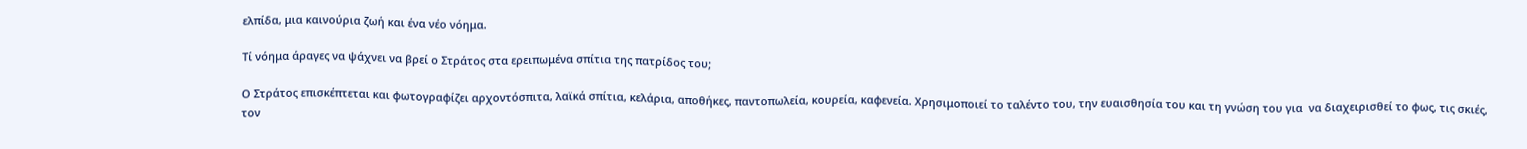ελπίδα, μια καινούρια ζωή και ένα νέο νόημα.

Τί νόημα άραγες να ψάχνει να βρεί ο Στράτος στα ερειπωμένα σπίτια της πατρίδος του;

Ο Στράτος επισκέπτεται και φωτογραφίζει αρχοντόσπιτα, λαϊκά σπίτια, κελάρια, αποθήκες, παντοπωλεία, κουρεία, καφενεία. Χρησιμοποιεί το ταλέντο του, την ευαισθησία του και τη γνώση του για  να διαχειρισθεί το φως, τις σκιές, τον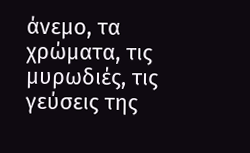άνεμο, τα χρώματα, τις μυρωδιές, τις γεύσεις της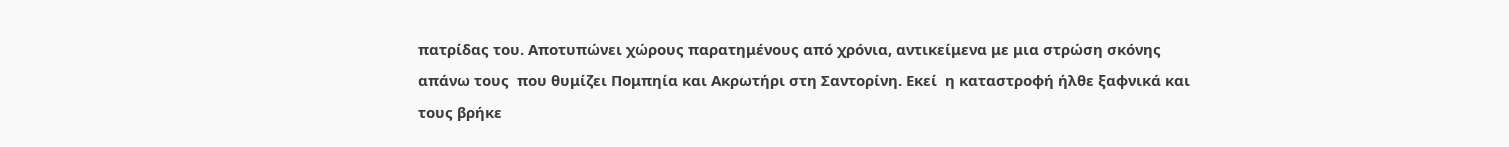πατρίδας του. Αποτυπώνει χώρους παρατημένους από χρόνια, αντικείμενα με μια στρώση σκόνης απάνω τους  που θυμίζει Πομπηία και Ακρωτήρι στη Σαντορίνη. Εκεί  η καταστροφή ήλθε ξαφνικά και τους βρήκε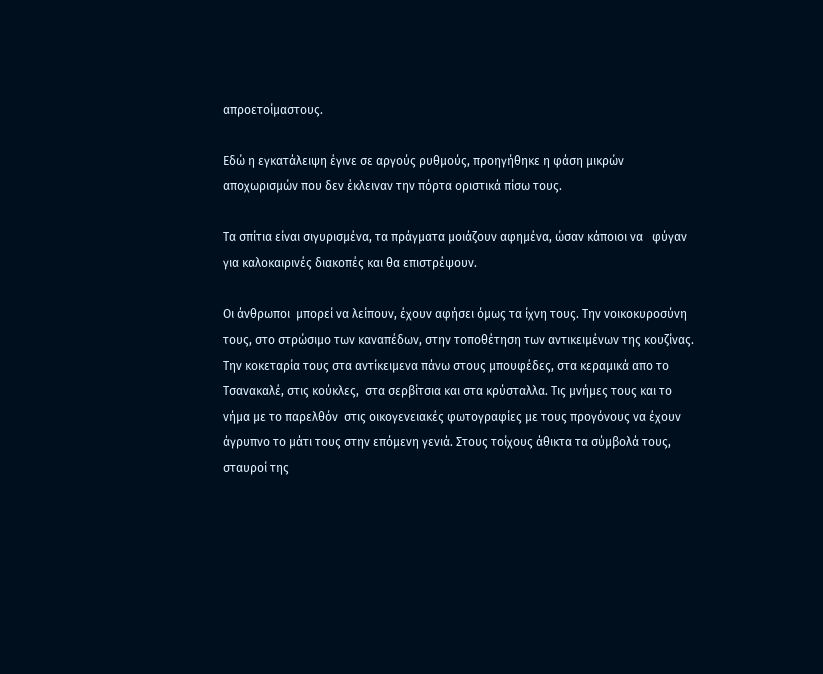απροετοίμαστους.

Εδώ η εγκατάλειψη έγινε σε αργούς ρυθμούς, προηγήθηκε η φάση μικρών αποχωρισμών που δεν έκλειναν την πόρτα οριστικά πίσω τους.

Τα σπίτια είναι σιγυρισμένα, τα πράγματα μοιάζουν αφημένα, ώσαν κάποιοι να   φύγαν για καλοκαιρινές διακοπές και θα επιστρέψουν.

Οι άνθρωποι  μπορεί να λείπουν, έχουν αφήσει όμως τα ίχνη τους. Την νοικοκυροσύνη τους, στο στρώσιμο των καναπέδων, στην τοποθέτηση των αντικειμένων της κουζίνας. Την κοκεταρία τους στα αντίκειμενα πάνω στους μπουφέδες, στα κεραμικά απο το Τσανακαλέ, στις κούκλες,  στα σερβίτσια και στα κρύσταλλα. Τις μνήμες τους και το νήμα με το παρελθόν  στις οικογενειακές φωτογραφίες με τους προγόνους να έχουν άγρυπνο το μάτι τους στην επόμενη γενιά. Στους τοίχους άθικτα τα σύμβολά τους, σταυροί της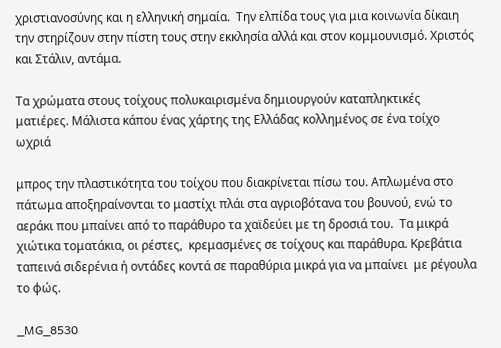χριστιανοσύνης και η ελληνική σημαία.  Την ελπίδα τους για μια κοινωνία δίκαιη την στηρίζουν στην πίστη τους στην εκκλησία αλλά και στον κομμουνισμό. Χριστός και Στάλιν, αντάμα.

Τα χρώματα στους τοίχους πολυκαιρισμένα δημιουργούν καταπληκτικές ματιέρες. Μάλιστα κάπου ένας χάρτης της Ελλάδας κολλημένος σε ένα τοίχο ωχριά

μπρος την πλαστικότητα του τοίχου που διακρίνεται πίσω του. Απλωμένα στο πάτωμα αποξηραίνονται το μαστίχι πλάι στα αγριοβότανα του βουνού, ενώ το αεράκι που μπαίνει από το παράθυρο τα χαϊδεύει με τη δροσιά του.  Τα μικρά χιώτικα τοματάκια, οι ρέστες,  κρεμασμένες σε τοίχους και παράθυρα. Κρεβάτια ταπεινά σιδερένια ή οντάδες κοντά σε παραθύρια μικρά για να μπαίνει  με ρέγουλα το φώς.

_MG_8530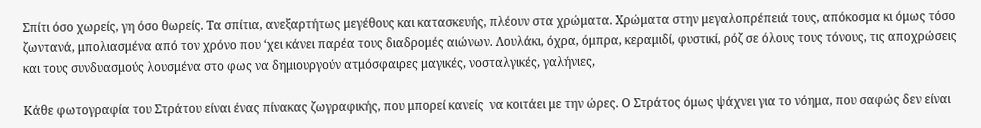Σπίτι όσο χωρείς, γη όσο θωρείς. Τα σπίτια, ανεξαρτήτως μεγέθους και κατασκευής, πλέουν στα χρώματα. Χρώματα στην μεγαλοπρέπειά τους, απόκοσμα κι όμως τόσο ζωντανά, μπολιασμένα από τον χρόνο που ‘χει κάνει παρέα τους διαδρομές αιώνων. Λουλάκι, όχρα, όμπρα, κεραμιδί, φυστικί, ρόζ σε όλους τους τόνους, τις αποχρώσεις και τους συνδυασμούς λουσμένα στο φως να δημιουργούν ατμόσφαιρες μαγικές, νοσταλγικές, γαλήνιες,

Κάθε φωτογραφία του Στράτου είναι ένας πίνακας ζωγραφικής, που μπορεί κανείς  να κοιτάει με την ώρες. Ο Στράτος όμως ψάχνει για το νόημα, που σαφώς δεν είναι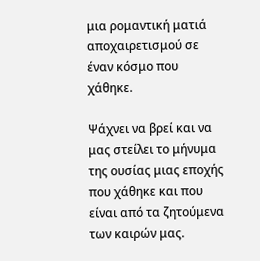μια ρομαντική ματιά αποχαιρετισμού σε έναν κόσμο που χάθηκε.

Ψάχνει να βρεί και να μας στείλει το μήνυμα της ουσίας μιας εποχής που χάθηκε και που είναι από τα ζητούμενα των καιρών μας.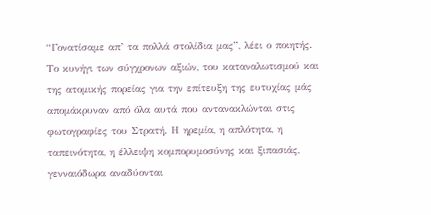“Γονατίσαμε απ’ τα πολλά στολίδια μας”, λέει ο ποιητής. Το κυνήγι των σύγχρονων αξιών, του καταναλωτισμού και της ατομικής πορείας για την επίτευξη της ευτυχίας μάς απομάκρυναν από όλα αυτά που αντανακλώνται στις φωτογραφίες του Στρατή. Η ηρεμία, η απλότητα, η ταπεινότητα, η έλλειψη κομπορυμοσύνης και ξιπασιάς,  γενναιόδωρα αναδύονται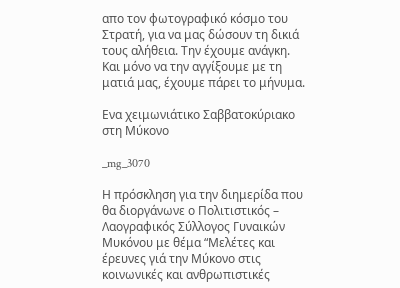απο τον φωτογραφικό κόσμο του Στρατή, για να μας δώσουν τη δικιά τους αλήθεια. Την έχουμε ανάγκη. Και μόνο να την αγγίξουμε με τη ματιά μας, έχουμε πάρει το μήνυμα.

Ενα χειμωνιάτικο Σαββατοκύριακο στη Μύκονο

_mg_3070

Η πρόσκληση για την διημερίδα που θα διοργάνωνε ο Πολιτιστικός – Λαογραφικός Σύλλογος Γυναικών Μυκόνου με θέμα “Μελέτες και έρευνες γιά την Μύκονο στις κοινωνικές και ανθρωπιστικές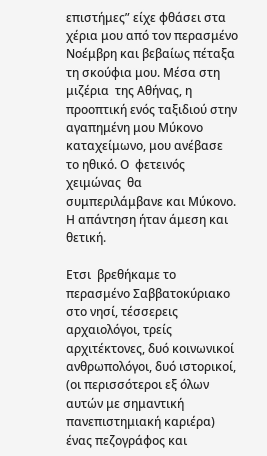επιστήμες” είχε φθάσει στα χέρια μου από τον περασμένο Νοέμβρη και βεβαίως πέταξα τη σκούφια μου. Μέσα στη μιζέρια  της Αθήνας, η προοπτική ενός ταξιδιού στην αγαπημένη μου Μύκονο καταχείμωνο, μου ανέβασε  το ηθικό. Ο  φετεινός χειμώνας  θα συμπεριλάμβανε και Μύκονο. Η απάντηση ήταν άμεση και θετική.

Ετσι  βρεθήκαμε το περασμένο Σαββατοκύριακο στο νησί, τέσσερεις αρχαιολόγοι, τρείς  αρχιτέκτονες, δυό κοινωνικοί ανθρωπολόγοι, δυό ιστορικοί, (οι περισσότεροι εξ όλων αυτών με σημαντική πανεπιστημιακή καριέρα) ένας πεζογράφος και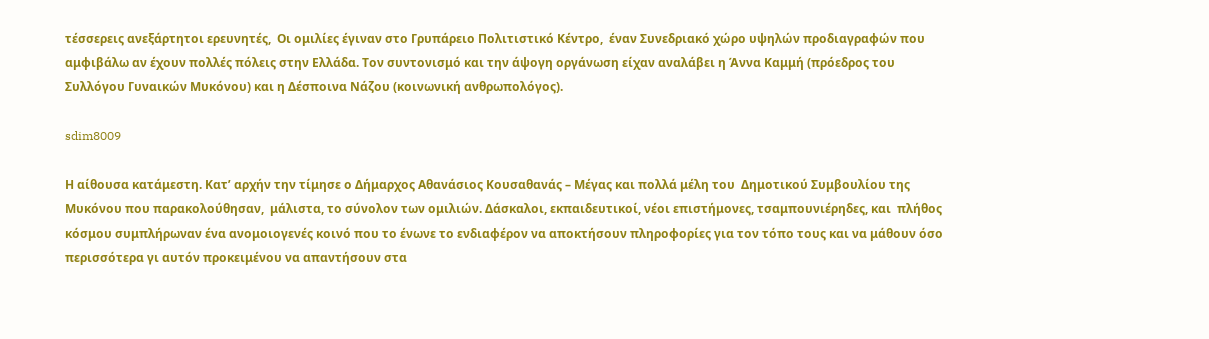τέσσερεις ανεξάρτητοι ερευνητές,  Οι ομιλίες έγιναν στο Γρυπάρειο Πολιτιστικό Κέντρο,  έναν Συνεδριακό χώρο υψηλών προδιαγραφών που αμφιβάλω αν έχουν πολλές πόλεις στην Ελλάδα. Τον συντονισμό και την άψογη οργάνωση είχαν αναλάβει η Άννα Καμμή (πρόεδρος του Συλλόγου Γυναικών Μυκόνου) και η Δέσποινα Νάζου (κοινωνική ανθρωπολόγος).

sdim8009

Η αίθουσα κατάμεστη. Κατ’ αρχήν την τίμησε ο Δήμαρχος Αθανάσιος Κουσαθανάς – Μέγας και πολλά μέλη του  Δημοτικού Συμβουλίου της Μυκόνου που παρακολούθησαν,  μάλιστα, το σύνολον των ομιλιών. Δάσκαλοι, εκπαιδευτικοί, νέοι επιστήμονες, τσαμπουνιέρηδες, και  πλήθος κόσμου συμπλήρωναν ένα ανομοιογενές κοινό που το ένωνε το ενδιαφέρον να αποκτήσουν πληροφορίες για τον τόπο τους και να μάθουν όσο περισσότερα γι αυτόν προκειμένου να απαντήσουν στα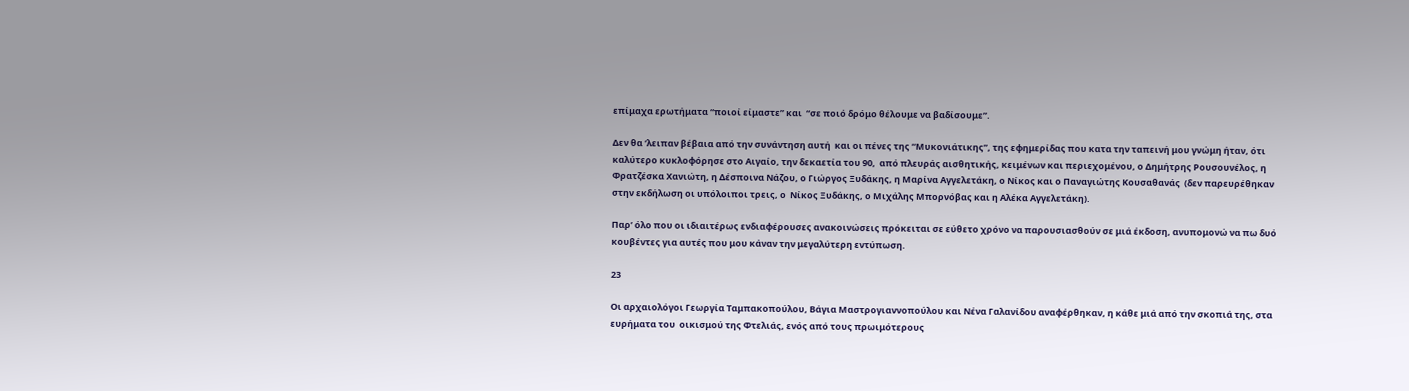επίμαχα ερωτήματα “ποιοί είμαστε” και  “σε ποιό δρόμο θέλουμε να βαδίσουμε”.

Δεν θα ‘λειπαν βέβαια από την συνάντηση αυτή  και οι πένες της “Μυκονιάτικης”, της εφημερίδας που κατα την ταπεινή μου γνώμη ήταν, ότι καλύτερο κυκλοφόρησε στο Αιγαίο, την δεκαετία του 90,  από πλευράς αισθητικής, κειμένων και περιεχομένου, ο Δημήτρης Ρουσουνέλος, η Φρατζέσκα Χανιώτη, η Δέσποινα Νάζου, ο Γιώργος Ξυδάκης, η Μαρίνα Αγγελετάκη, ο Νίκος και ο Παναγιώτης Κουσαθανάς  (δεν παρευρέθηκαν στην εκδήλωση οι υπόλοιποι τρεις, ο  Νίκος Ξυδάκης, ο Μιχάλης Μπορνόβας και η Αλέκα Αγγελετάκη).

Παρ’ όλο που οι ιδιαιτέρως ενδιαφέρουσες ανακοινώσεις πρόκειται σε εύθετο χρόνο να παρουσιασθούν σε μιά έκδοση, ανυπομονώ να πω δυό κουβέντες για αυτές που μου κάναν την μεγαλύτερη εντύπωση.

23

Οι αρχαιολόγοι Γεωργία Ταμπακοπούλου, Βάγια Μαστρογιαννοπούλου και Νένα Γαλανίδου αναφέρθηκαν, η κάθε μιά από την σκοπιά της, στα ευρήματα του  οικισμού της Φτελιάς, ενός από τους πρωιμότερους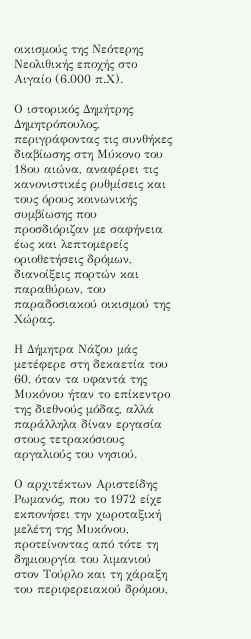οικισμούς της Νεότερης Νεολιθικής εποχής στο Αιγαίο (6.000 π.Χ).

Ο ιστορικός Δημήτρης Δημητρόπουλος, περιγράφοντας τις συνθήκες διαβίωσης στη Μύκονο του 18ου αιώνα, αναφέρει τις κανονιστικές ρυθμίσεις και τους όρους κοινωνικής συμβίωσης που προσδιόριζαν με σαφήνεια έως και λεπτομερείς οριοθετήσεις δρόμων,  διανοίξεις πορτών και παραθύρων, του  παραδοσιακού οικισμού της Χώρας.

Η Δήμητρα Νάζου μάς μετέφερε στη δεκαετία του 60, όταν τα υφαντά της Μυκόνου ήταν το επίκεντρο της διεθνούς μόδας, αλλά  παράλληλα δίναν εργασία στους τετρακόσιους αργαλιούς του νησιού.

Ο αρχιτέκτων Αριστείδης Ρωμανός, που το 1972 είχε εκπονήσει την χωροταξική  μελέτη της Μυκόνου, προτείνοντας από τότε τη δημιουργία του λιμανιού στον Τούρλο και τη χάραξη του περιφερειακού δρόμου,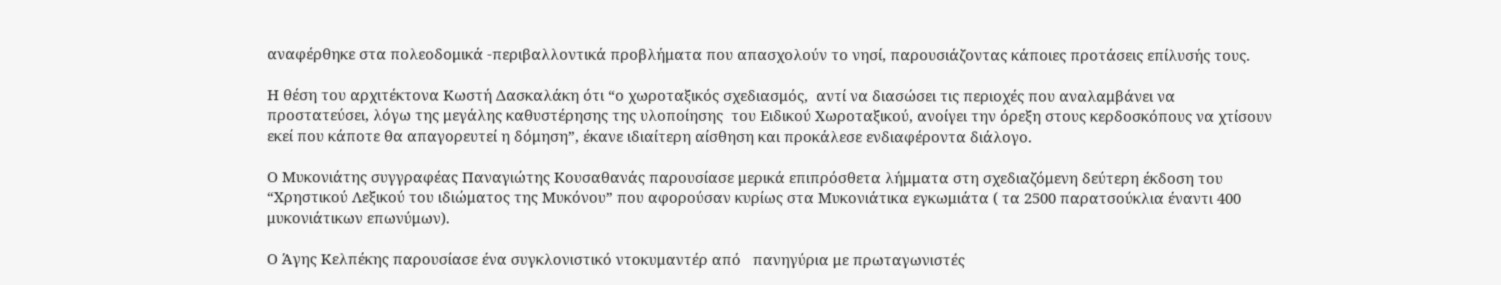αναφέρθηκε στα πολεοδομικά -περιβαλλοντικά προβλήματα που απασχολούν το νησί, παρουσιάζοντας κάποιες προτάσεις επίλυσής τους.

Η θέση του αρχιτέκτονα Κωστή Δασκαλάκη ότι “ο χωροταξικός σχεδιασμός,  αντί να διασώσει τις περιοχές που αναλαμβάνει να προστατεύσει, λόγω της μεγάλης καθυστέρησης της υλοποίησης  του Ειδικού Χωροταξικού, ανοίγει την όρεξη στους κερδοσκόπους να χτίσουν εκεί που κάποτε θα απαγορευτεί η δόμηση”, έκανε ιδιαίτερη αίσθηση και προκάλεσε ενδιαφέροντα διάλογο.

Ο Μυκονιάτης συγγραφέας Παναγιώτης Κουσαθανάς παρουσίασε μερικά επιπρόσθετα λήμματα στη σχεδιαζόμενη δεύτερη έκδοση του “Χρηστικού Λεξικού του ιδιώματος της Μυκόνου” που αφορούσαν κυρίως στα Μυκονιάτικα εγκωμιάτα ( τα 2500 παρατσούκλια έναντι 400 μυκονιάτικων επωνύμων).

Ο Άγης Κελπέκης παρουσίασε ένα συγκλονιστικό ντοκυμαντέρ από   πανηγύρια με πρωταγωνιστές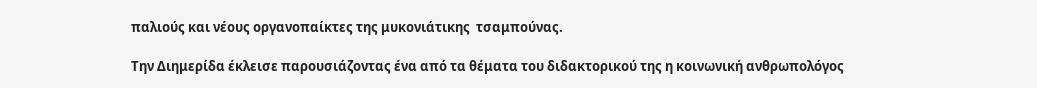παλιούς και νέους οργανοπαίκτες της μυκονιάτικης  τσαμπούνας.

Την Διημερίδα έκλεισε παρουσιάζοντας ένα από τα θέματα του διδακτορικού της η κοινωνική ανθρωπολόγος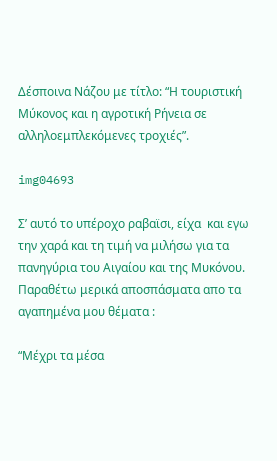Δέσποινα Νάζου με τίτλο: “Η τουριστική Μύκονος και η αγροτική Ρήνεια σε αλληλοεμπλεκόμενες τροχιές”.

img04693

Σ’ αυτό το υπέροχο ραβαϊσι, είχα  και εγω την χαρά και τη τιμή να μιλήσω για τα πανηγύρια του Αιγαίου και της Μυκόνου.  Παραθέτω μερικά αποσπάσματα απο τα αγαπημένα μου θέματα :

“Μέχρι τα μέσα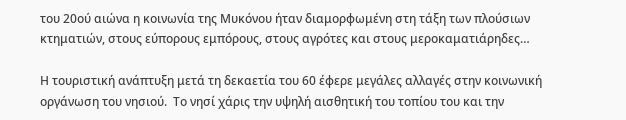του 20ού αιώνα η κοινωνία της Μυκόνου ήταν διαμορφωμένη στη τάξη των πλούσιων κτηματιών, στους εύπορους εμπόρους, στους αγρότες και στους μεροκαματιάρηδες…

Η τουριστική ανάπτυξη μετά τη δεκαετία του 60 έφερε μεγάλες αλλαγές στην κοινωνική οργάνωση του νησιού.  Το νησί χάρις την υψηλή αισθητική του τοπίου του και την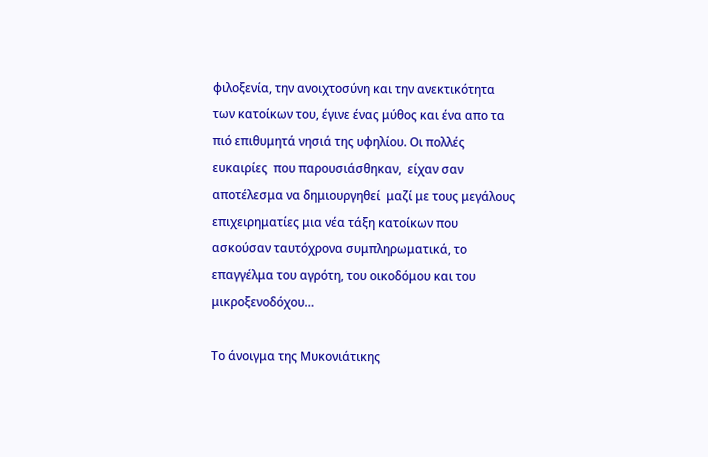φιλοξενία, την ανοιχτοσύνη και την ανεκτικότητα των κατοίκων του, έγινε ένας μύθος και ένα απο τα πιό επιθυμητά νησιά της υφηλίου. Οι πολλές  ευκαιρίες  που παρουσιάσθηκαν,  είχαν σαν αποτέλεσμα να δημιουργηθεί  μαζί με τους μεγάλους επιχειρηματίες μια νέα τάξη κατοίκων που ασκούσαν ταυτόχρονα συμπληρωματικά, το επαγγέλμα του αγρότη, του οικοδόμου και του μικροξενοδόχου…

Το άνοιγμα της Μυκονιάτικης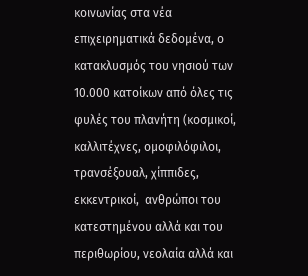κοινωνίας στα νέα επιχειρηματικά δεδομένα, ο κατακλυσμός του νησιού των 10.000 κατοίκων από όλες τις φυλές του πλανήτη (κοσμικοί, καλλιτέχνες, ομοφιλόφιλοι, τρανσέξουαλ, χίππιδες, εκκεντρικοί,  ανθρώποι του κατεστημένου αλλά και του περιθωρίου, νεολαία αλλά και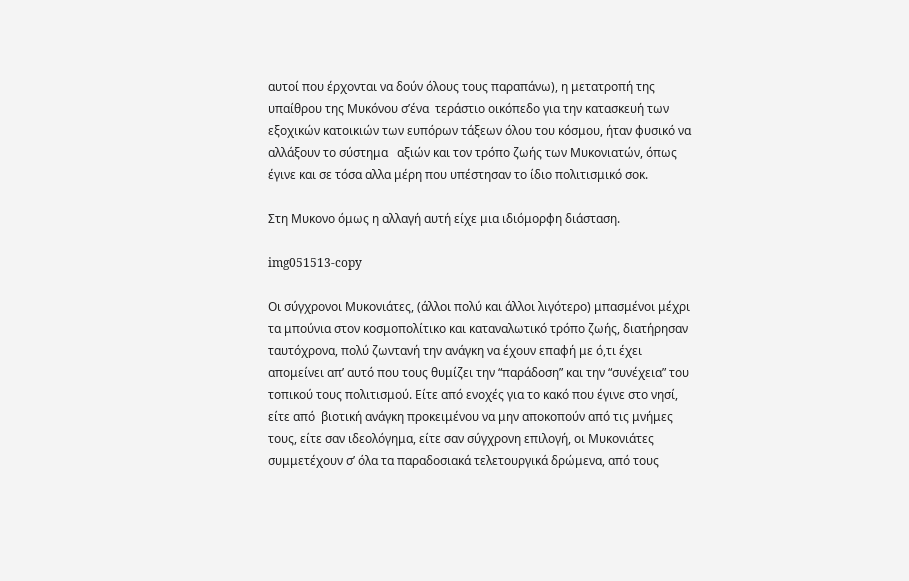αυτοί που έρχονται να δούν όλους τους παραπάνω), η μετατροπή της υπαίθρου της Μυκόνου σ’ένα  τεράστιο οικόπεδο για την κατασκευή των εξοχικών κατοικιών των ευπόρων τάξεων όλου του κόσμου, ήταν φυσικό να αλλάξουν το σύστημα   αξιών και τον τρόπο ζωής των Μυκονιατών, όπως έγινε και σε τόσα αλλα μέρη που υπέστησαν το ίδιο πολιτισμικό σοκ.

Στη Μυκονο όμως η αλλαγή αυτή είχε μια ιδιόμορφη διάσταση.

img051513-copy

Οι σύγχρονοι Μυκονιάτες, (άλλοι πολύ και άλλοι λιγότερο) μπασμένοι μέχρι τα μπούνια στον κοσμοπολίτικο και καταναλωτικό τρόπο ζωής, διατήρησαν ταυτόχρονα, πολύ ζωντανή την ανάγκη να έχουν επαφή με ό,τι έχει απομείνει απ’ αυτό που τους θυμίζει την “παράδοση” και την “συνέχεια” του τοπικού τους πολιτισμού. Είτε από ενοχές για το κακό που έγινε στο νησί, είτε από  βιοτική ανάγκη προκειμένου να μην αποκοπούν από τις μνήμες τους, είτε σαν ιδεολόγημα, είτε σαν σύγχρονη επιλογή, οι Μυκονιάτες συμμετέχουν σ’ όλα τα παραδοσιακά τελετουργικά δρώμενα, από τους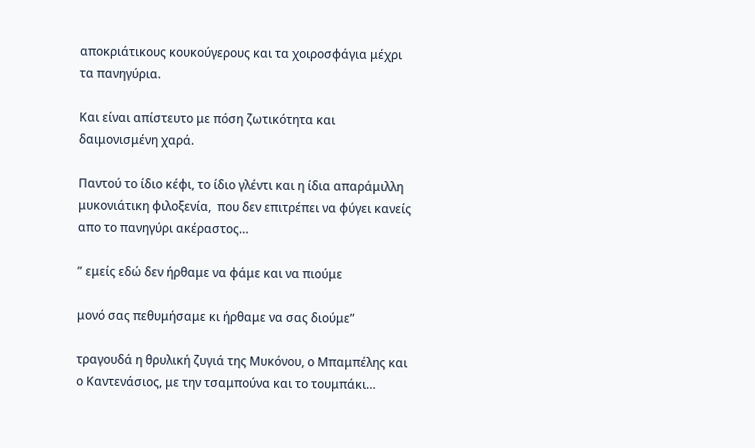αποκριάτικους κουκούγερους και τα χοιροσφάγια μέχρι τα πανηγύρια.

Και είναι απίστευτο με πόση ζωτικότητα και δαιμονισμένη χαρά.

Παντού το ίδιο κέφι, το ίδιο γλέντι και η ίδια απαράμιλλη μυκονιάτικη φιλοξενία,  που δεν επιτρέπει να φύγει κανείς απο το πανηγύρι ακέραστος…

” εμείς εδώ δεν ήρθαμε να φάμε και να πιούμε

μονό σας πεθυμήσαμε κι ήρθαμε να σας διούμε”

τραγουδά η θρυλική ζυγιά της Μυκόνου, ο Μπαμπέλης και ο Καντενάσιος, με την τσαμπούνα και το τουμπάκι…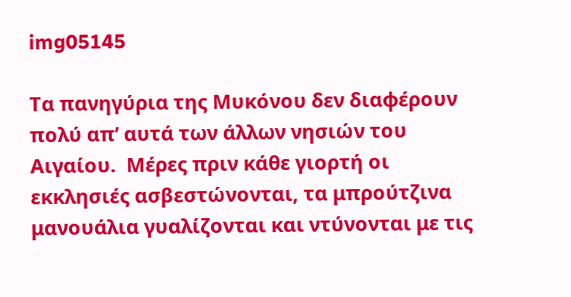img05145

Τα πανηγύρια της Μυκόνου δεν διαφέρουν πολύ απ’ αυτά των άλλων νησιών του Αιγαίου.  Μέρες πριν κάθε γιορτή οι εκκλησιές ασβεστώνονται, τα μπρούτζινα μανουάλια γυαλίζονται και ντύνονται με τις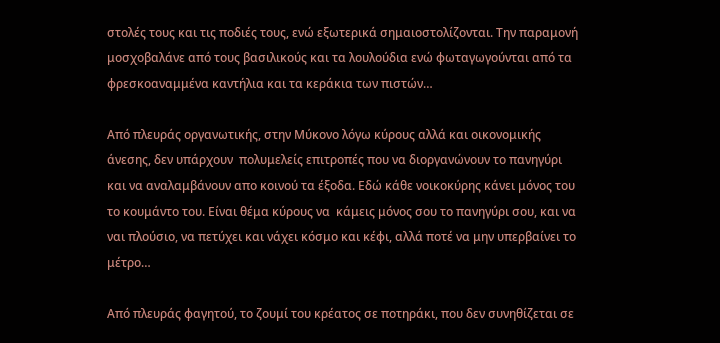στολές τους και τις ποδιές τους, ενώ εξωτερικά σημαιοστολίζονται. Την παραμονή μοσχοβαλάνε από τους βασιλικούς και τα λουλούδια ενώ φωταγωγούνται από τα φρεσκοαναμμένα καντήλια και τα κεράκια των πιστών…

Από πλευράς οργανωτικής, στην Μύκονο λόγω κύρους αλλά και οικονομικής άνεσης, δεν υπάρχουν  πολυμελείς επιτροπές που να διοργανώνουν το πανηγύρι και να αναλαμβάνουν απο κοινού τα έξοδα. Εδώ κάθε νοικοκύρης κάνει μόνος του το κουμάντο του. Είναι θέμα κύρους να  κάμεις μόνος σου το πανηγύρι σου, και να ναι πλούσιο, να πετύχει και νάχει κόσμο και κέφι, αλλά ποτέ να μην υπερβαίνει το μέτρο…

Από πλευράς φαγητού, το ζουμί του κρέατος σε ποτηράκι, που δεν συνηθίζεται σε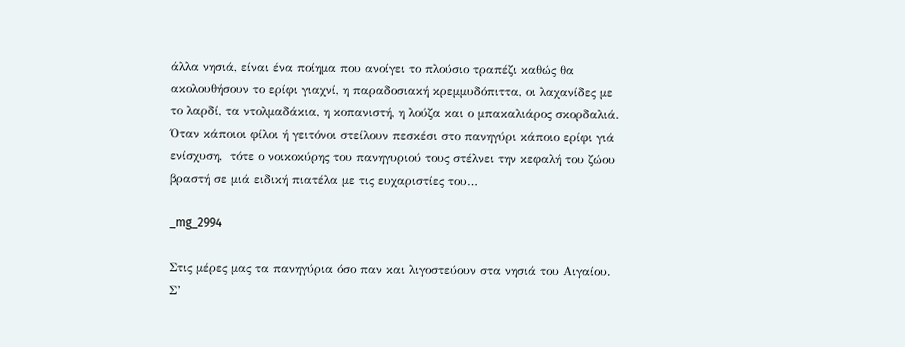άλλα νησιά, είναι ένα ποίημα που ανοίγει το πλούσιο τραπέζι καθώς θα ακολουθήσουν το ερίφι γιαχνί, η παραδοσιακή κρεμμυδόπιττα, οι λαχανίδες με το λαρδί, τα ντολμαδάκια, η κοπανιστή, η λούζα και ο μπακαλιάρος σκορδαλιά. Όταν κάποιοι φίλοι ή γειτόνοι στείλουν πεσκέσι στο πανηγύρι κάποιο ερίφι γιά ενίσχυση,  τότε ο νοικοκύρης του πανηγυριού τους στέλνει την κεφαλή του ζώου βραστή σε μιά ειδική πιατέλα με τις ευχαριστίες του…

_mg_2994

Στις μέρες μας τα πανηγύρια όσο παν και λιγοστεύουν στα νησιά του Αιγαίου. Σ’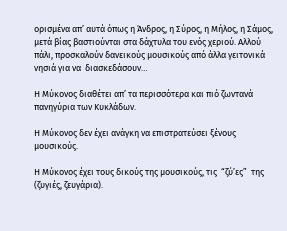ορισμένα απ’ αυτά όπως η Άνδρος, η Σύρος, η Μήλος, η Σάμος, μετά βίας βαστιούνται στα δάχτυλα του ενός χεριού. Αλλού πάλι, προσκαλούν δανεικούς μουσικούς από άλλα γειτονικά νησιά για να  διασκεδάσουν…

Η Μύκονος διαθέτει απ’ τα περισσότερα και πιό ζωντανά πανηγύρια των Κυκλάδων.

Η Μύκονος δεν έχει ανάγκη να επιστρατεύσει ξένους μουσικούς.

Η Μύκονος έχει τους δικούς της μουσικούς, τις  “ζύ’ες”  της (ζυγιές, ζευγάρια).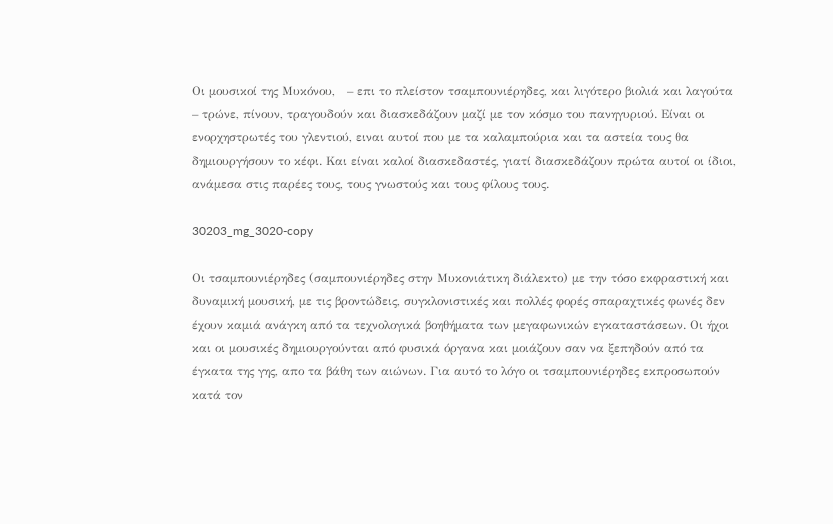Οι μουσικοί της Μυκόνου,   – επι το πλείστον τσαμπουνιέρηδες, και λιγότερο βιολιά και λαγούτα – τρώνε, πίνουν, τραγουδούν και διασκεδάζουν μαζί με τον κόσμο του πανηγυριού. Είναι οι ενορχηστρωτές του γλεντιού, ειναι αυτοί που με τα καλαμπούρια και τα αστεία τους θα δημιουργήσουν το κέφι. Και είναι καλοί διασκεδαστές, γιατί διασκεδάζουν πρώτα αυτοί οι ίδιοι, ανάμεσα στις παρέες τους, τους γνωστούς και τους φίλους τους.

30203_mg_3020-copy

Οι τσαμπουνιέρηδες (σαμπουνιέρηδες στην Μυκονιάτικη διάλεκτο) με την τόσο εκφραστική και δυναμική μουσική, με τις βροντώδεις, συγκλονιστικές και πολλές φορές σπαραχτικές φωνές δεν έχουν καμιά ανάγκη από τα τεχνολογικά βοηθήματα των μεγαφωνικών εγκαταστάσεων. Οι ήχοι και οι μουσικές δημιουργούνται από φυσικά όργανα και μοιάζουν σαν να ξεπηδούν από τα έγκατα της γης, απο τα βάθη των αιώνων. Για αυτό το λόγο οι τσαμπουνιέρηδες εκπροσωπούν κατά τον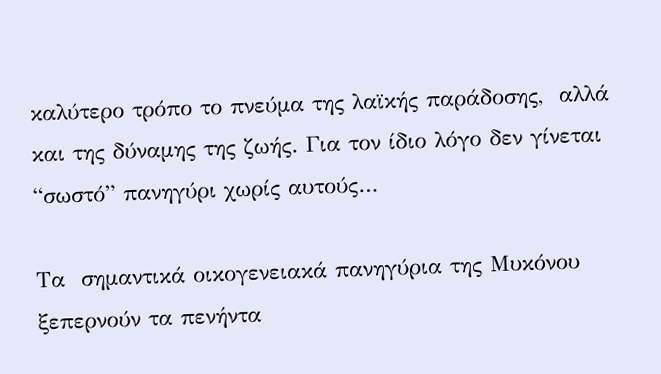καλύτερο τρόπο το πνεύμα της λαϊκής παράδοσης,  αλλά και της δύναμης της ζωής. Για τον ίδιο λόγο δεν γίνεται “σωστό” πανηγύρι χωρίς αυτούς…

Τα  σημαντικά οικογενειακά πανηγύρια της Μυκόνου ξεπερνούν τα πενήντα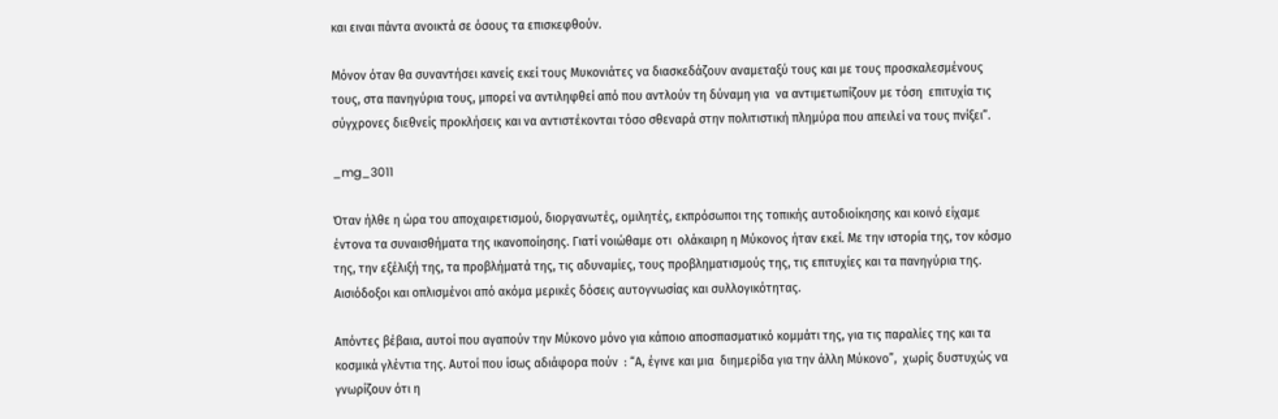και ειναι πάντα ανοικτά σε όσους τα επισκεφθούν.

Μόνον όταν θα συναντήσει κανείς εκεί τους Μυκονιάτες να διασκεδάζουν αναμεταξύ τους και με τους προσκαλεσμένους τους, στα πανηγύρια τους, μπορεί να αντιληφθεί από που αντλούν τη δύναμη για  να αντιμετωπίζουν με τόση  επιτυχία τις σύγχρονες διεθνείς προκλήσεις και να αντιστέκονται τόσο σθεναρά στην πολιτιστική πλημύρα που απειλεί να τους πνίξει”.

_mg_3011

Όταν ήλθε η ώρα του αποχαιρετισμού, διοργανωτές, ομιλητές, εκπρόσωποι της τοπικής αυτοδιοίκησης και κοινό είχαμε έντονα τα συναισθήματα της ικανοποίησης. Γιατί νοιώθαμε οτι  ολάκαιρη η Μύκονος ήταν εκεί. Με την ιστορία της, τον κόσμο της, την εξέλιξή της, τα προβλήματά της, τις αδυναμίες, τους προβληματισμούς της, τις επιτυχίες και τα πανηγύρια της. Αισιόδοξοι και οπλισμένοι από ακόμα μερικές δόσεις αυτογνωσίας και συλλογικότητας.

Απόντες βέβαια, αυτοί που αγαπούν την Μύκονο μόνο για κάποιο αποσπασματικό κομμάτι της, για τις παραλίες της και τα κοσμικά γλέντια της. Αυτοί που ίσως αδιάφορα πούν  : “Α, έγινε και μια  διημερίδα για την άλλη Μύκονο”,  χωρίς δυστυχώς να γνωρίζουν ότι η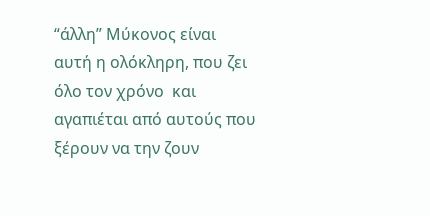“άλλη” Μύκονος είναι αυτή η ολόκληρη, που ζει όλο τον χρόνο  και αγαπιέται από αυτούς που ξέρουν να την ζουν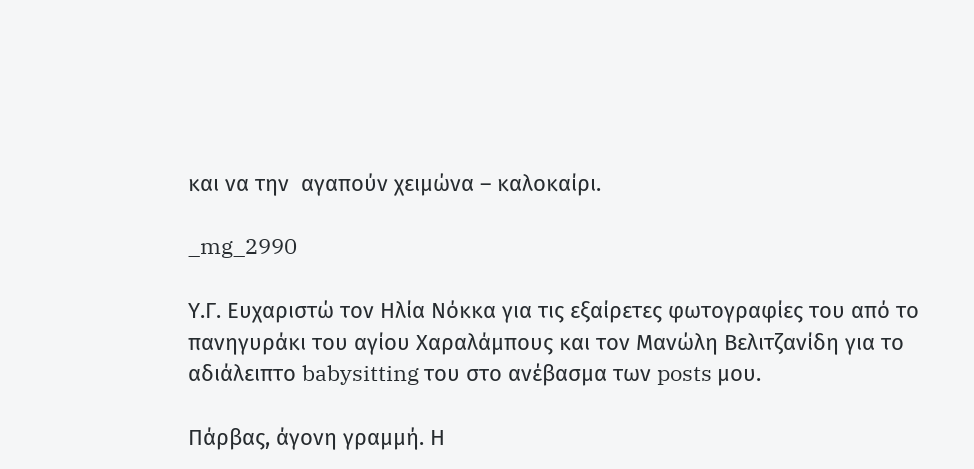και να την  αγαπούν χειμώνα – καλοκαίρι.

_mg_2990

Υ.Γ. Ευχαριστώ τον Ηλία Νόκκα για τις εξαίρετες φωτογραφίες του από το πανηγυράκι του αγίου Χαραλάμπους και τον Μανώλη Βελιτζανίδη για το αδιάλειπτο babysitting του στο ανέβασμα των posts μου.

Πάρβας, άγονη γραμμή. Η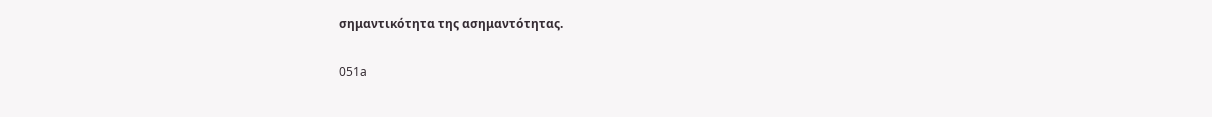σημαντικότητα της ασημαντότητας.

051a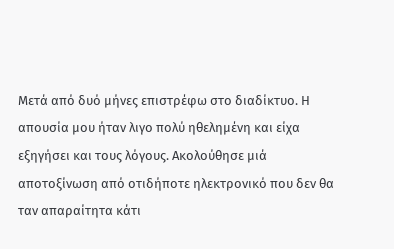Μετά από δυό μήνες επιστρέφω στο διαδίκτυο. Η απουσία μου ήταν λιγο πολύ ηθελημένη και είχα εξηγήσει και τους λόγους. Ακολούθησε μιά αποτοξίνωση από οτιδήποτε ηλεκτρονικό που δεν θα ταν απαραίτητα κάτι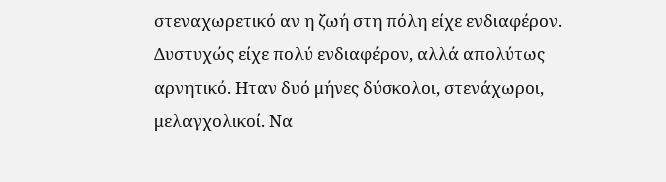στεναχωρετικό αν η ζωή στη πόλη είχε ενδιαφέρον. Δυστυχώς είχε πολύ ενδιαφέρον, αλλά απολύτως αρνητικό. Ηταν δυό μήνες δύσκολοι, στενάχωροι, μελαγχολικοί. Να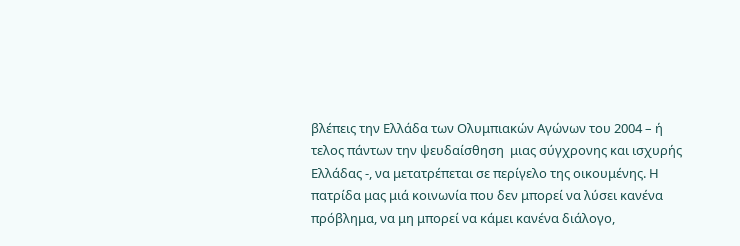βλέπεις την Ελλάδα των Ολυμπιακών Αγώνων του 2004 – ή τελος πάντων την ψευδαίσθηση  μιας σύγχρονης και ισχυρής Ελλάδας -, να μετατρέπεται σε περίγελο της οικουμένης. Η πατρίδα μας μιά κοινωνία που δεν μπορεί να λύσει κανένα πρόβλημα, να μη μπορεί να κάμει κανένα διάλογο,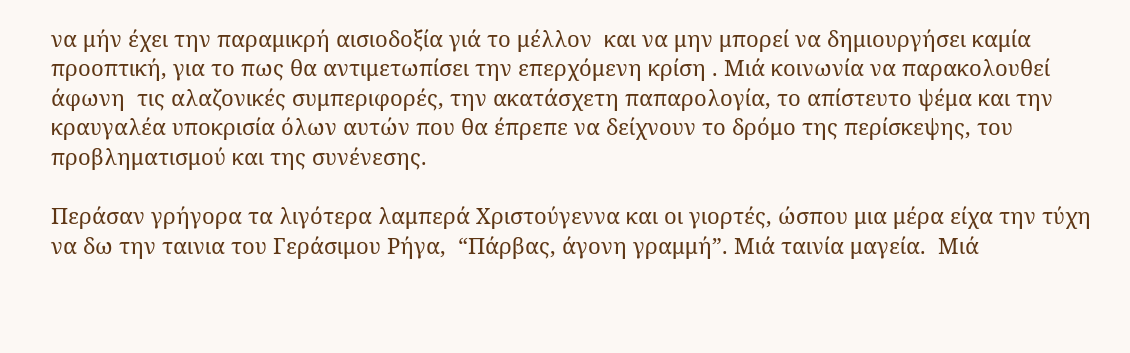να μήν έχει την παραμικρή αισιοδοξία γιά το μέλλον  και να μην μπορεί να δημιουργήσει καμία προοπτική, για το πως θα αντιμετωπίσει την επερχόμενη κρίση . Μιά κοινωνία να παρακολουθεί άφωνη  τις αλαζονικές συμπεριφορές, την ακατάσχετη παπαρολογία, το απίστευτο ψέμα και την κραυγαλέα υποκρισία όλων αυτών που θα έπρεπε να δείχνουν το δρόμο της περίσκεψης, του προβληματισμού και της συνένεσης.

Περάσαν γρήγορα τα λιγότερα λαμπερά Χριστούγεννα και οι γιορτές, ώσπου μια μέρα είχα την τύχη να δω την ταινια του Γεράσιμου Ρήγα,  “Πάρβας, άγονη γραμμή”. Μιά ταινία μαγεία.  Μιά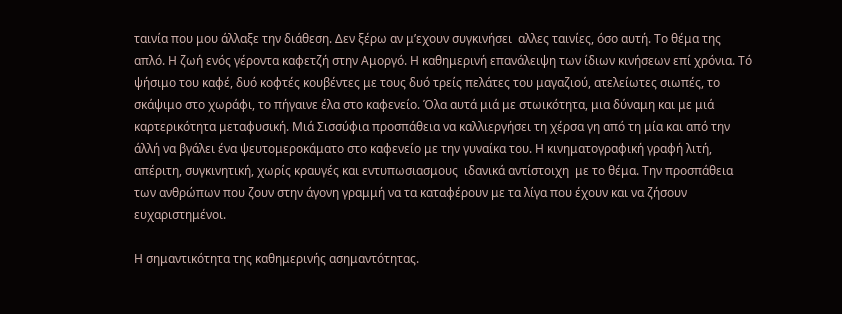ταινία που μου άλλαξε την διάθεση. Δεν ξέρω αν μ’εχουν συγκινήσει  αλλες ταινίες, όσο αυτή. Το θέμα της  απλό. Η ζωή ενός γέροντα καφετζή στην Αμοργό. Η καθημερινή επανάλειψη των ίδιων κινήσεων επί χρόνια. Τό ψήσιμο του καφέ, δυό κοφτές κουβέντες με τους δυό τρείς πελάτες του μαγαζιού, ατελείωτες σιωπές, το σκάψιμο στο χωράφι, το πήγαινε έλα στο καφενείο. Όλα αυτά μιά με στωικότητα, μια δύναμη και με μιά καρτερικότητα μεταφυσική. Μιά Σισσύφια προσπάθεια να καλλιεργήσει τη χέρσα γη από τη μία και από την άλλή να βγάλει ένα ψευτομεροκάματο στο καφενείο με την γυναίκα του. Η κινηματογραφική γραφή λιτή, απέριτη, συγκινητική, χωρίς κραυγές και εντυπωσιασμους  ιδανικά αντίστοιχη  με το θέμα. Την προσπάθεια των ανθρώπων που ζουν στην άγονη γραμμή να τα καταφέρουν με τα λίγα που έχουν και να ζήσουν ευχαριστημένοι.

Η σημαντικότητα της καθημερινής ασημαντότητας.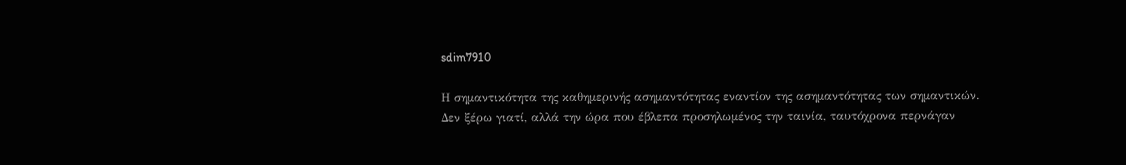sdim7910

Η σημαντικότητα της καθημερινής ασημαντότητας εναντίον της ασημαντότητας των σημαντικών. Δεν ξέρω γιατί, αλλά την ώρα που έβλεπα προσηλωμένος την ταινία, ταυτόχρονα περνάγαν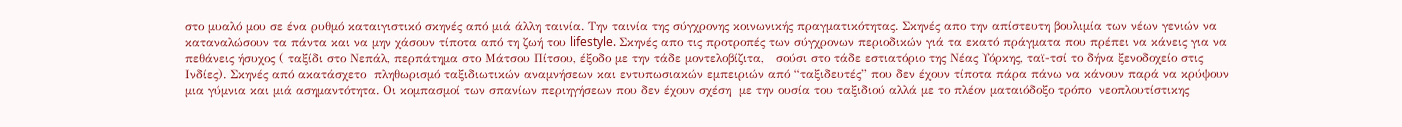στο μυαλό μου σε ένα ρυθμό καταιγιστικό σκηνές από μιά άλλη ταινία. Την ταινία της σύγχρονης κοινωνικής πραγματικότητας. Σκηνές απο την απίστευτη βουλιμία των νέων γενιών να καταναλώσουν τα πάντα και να μην χάσουν τίποτα από τη ζωή του lifestyle. Σκηνές απο τις προτροπές των σύγχρονων περιοδικών γιά τα εκατό πράγματα που πρέπει να κάνεις για να πεθάνεις ήσυχος ( ταξίδι στο Νεπάλ, περπάτημα στο Μάτσου Πίτσου, έξοδο με την τάδε μοντελοβίζιτα,   σούσι στο τάδε εστιατόριο της Νέας Υόρκης, ταϊ-τσί το δήνα ξενοδοχείο στις Ινδίες). Σκηνές από ακατάσχετο  πληθωρισμό ταξιδιωτικών αναμνήσεων και εντυπωσιακών εμπειριών από “ταξιδευτές” που δεν έχουν τίποτα πάρα πάνω να κάνουν παρά να κρύψουν μια γύμνια και μιά ασημαντότητα. Οι κομπασμοί των σπανίων περιηγήσεων που δεν έχουν σχέση  με την ουσία του ταξιδιού αλλά με το πλέον ματαιόδοξο τρόπο  νεοπλουτίστικης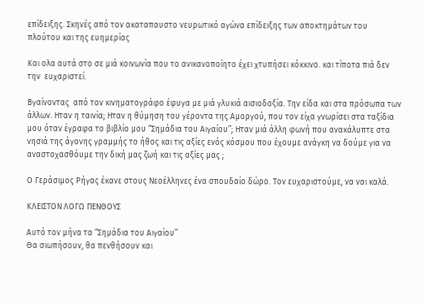επίδειξης. Σκηνές από τον ακαταπαυστο νευρωτικό αγώνα επίδειξης των αποκτημάτων του πλούτου και της ευημερίας

Και ολα αυτά στο σε μιά κοινωνία που το ανικανοποίητο έχει χτυπήσει κόκκινο. και τίποτα πιά δεν την  ευχαριστεί.

Βγαίνοντας  από τον κινηματογράφο έφυγα με μιά γλυκιά αισιοδοξία. Την είδα και στα πρόσωπα των  άλλων. Ηταν η ταινία; Ηταν η θύμηση του γέροντα της Αμοργού, που τον είχα γνωρίσει στα ταξίδια μου όταν έγραφα το βιβλίο μου “Σημάδια του Αιγαίου”; Ηταν μιά άλλη φωνή που ανακάλυπτε στα νησιά της άγονης γραμμής το ήθος και τις αξίες ενός κόσμου που έχουμε ανάγκη να δούμε για να αναστοχασθόυμε την δική μας ζωή και τις αξίες μας ;

Ο Γεράσιμος Ρήγας έκανε στους Νεοέλληνες ένα σπουδαίο δώρο. Τον ευχαριστούμε, να ναι καλά.

ΚΛΕΙΣΤΟΝ ΛΟΓΩ ΠΕΝΘΟΥΣ

Αυτό τον μήνα τα “Σημάδια του Αιγαίου”
Θα σιωπήσουν, θα πενθήσουν και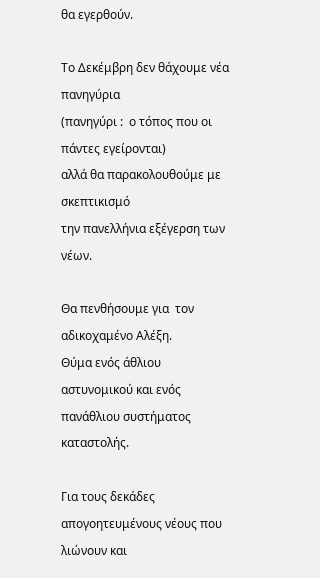θα εγερθούν.

Το Δεκέμβρη δεν θάχουμε νέα πανηγύρια
(πανηγύρι :  ο τόπος που οι πάντες εγείρονται)
αλλά θα παρακολουθούμε με σκεπτικισμό
την πανελλήνια εξέγερση των νέων.

Θα πενθήσουμε για  τον αδικοχαμένο Αλέξη.
Θύμα ενός άθλιου αστυνομικού και ενός πανάθλιου συστήματος καταστολής.

Για τους δεκάδες απογοητευμένους νέους που λιώνουν και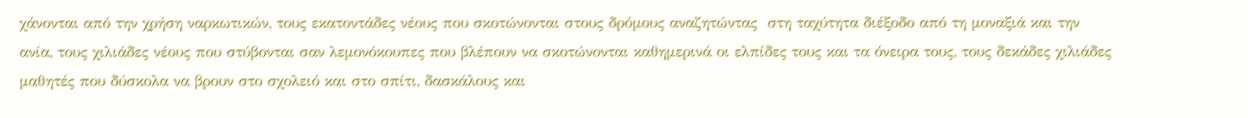χάνονται από την χρήση ναρκωτικών, τους εκατοντάδες νέους που σκοτώνονται στους δρόμους αναζητώντας  στη ταχύτητα διέξοδο από τη μοναξιά και την ανία, τους χιλιάδες νέους που στύβονται σαν λεμονόκουπες που βλέπουν να σκοτώνονται καθημερινά οι ελπίδες τους και τα όνειρα τους, τους δεκάδες χιλιάδες μαθητές που δύσκολα να βρουν στο σχολειό και στο σπίτι, δασκάλους και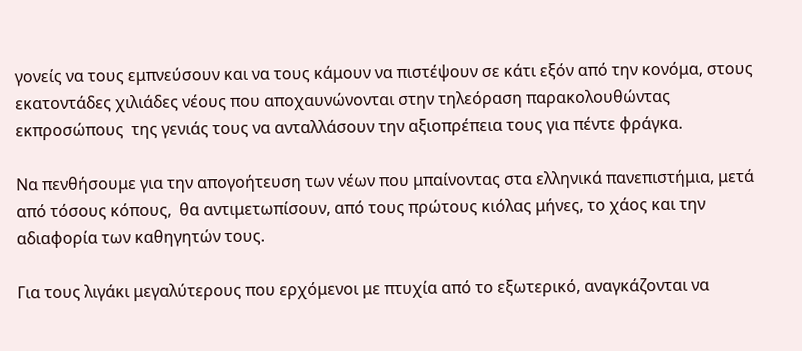γονείς να τους εμπνεύσουν και να τους κάμουν να πιστέψουν σε κάτι εξόν από την κονόμα, στους εκατοντάδες χιλιάδες νέους που αποχαυνώνονται στην τηλεόραση παρακολουθώντας εκπροσώπους  της γενιάς τους να ανταλλάσουν την αξιοπρέπεια τους για πέντε φράγκα.

Να πενθήσουμε για την απογοήτευση των νέων που μπαίνοντας στα ελληνικά πανεπιστήμια, μετά από τόσους κόπους,  θα αντιμετωπίσουν, από τους πρώτους κιόλας μήνες, το χάος και την αδιαφορία των καθηγητών τους.

Για τους λιγάκι μεγαλύτερους που ερχόμενοι με πτυχία από το εξωτερικό, αναγκάζονται να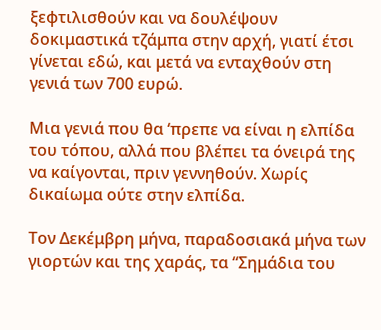ξεφτιλισθούν και να δουλέψουν δοκιμαστικά τζάμπα στην αρχή, γιατί έτσι γίνεται εδώ, και μετά να ενταχθούν στη γενιά των 700 ευρώ.

Μια γενιά που θα ‘πρεπε να είναι η ελπίδα του τόπου, αλλά που βλέπει τα όνειρά της να καίγονται, πριν γεννηθούν. Χωρίς δικαίωμα ούτε στην ελπίδα.

Τον Δεκέμβρη μήνα, παραδοσιακά μήνα των γιορτών και της χαράς, τα “Σημάδια του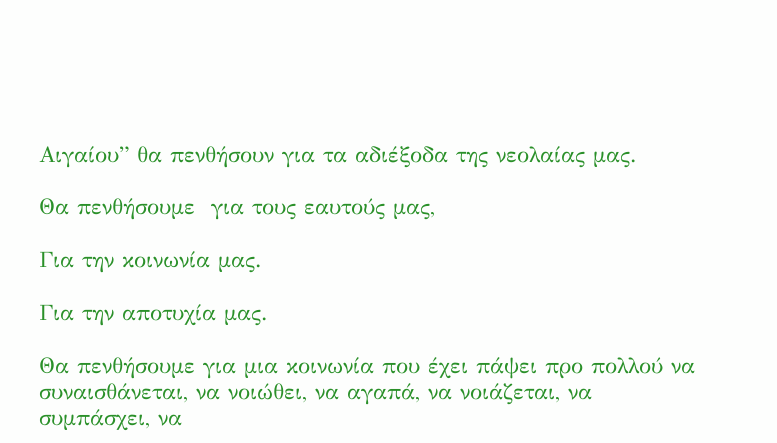Αιγαίου” θα πενθήσουν για τα αδιέξοδα της νεολαίας μας.

Θα πενθήσουμε  για τους εαυτούς μας,

Για την κοινωνία μας.

Για την αποτυχία μας.

Θα πενθήσουμε για μια κοινωνία που έχει πάψει προ πολλού να συναισθάνεται, να νοιώθει, να αγαπά, να νοιάζεται, να συμπάσχει, να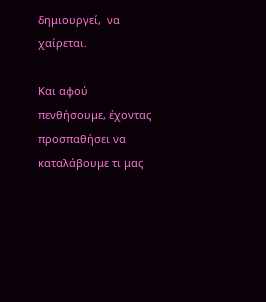δημιουργεί,  να χαίρεται.

Και αφού πενθήσουμε, έχοντας προσπαθήσει να καταλάβουμε τι μας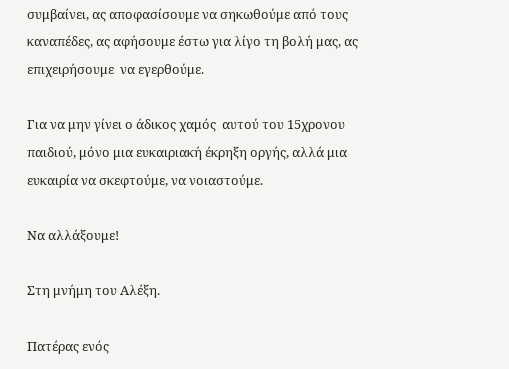συμβαίνει, ας αποφασίσουμε να σηκωθούμε από τους καναπέδες, ας αφήσουμε έστω για λίγο τη βολή μας, ας επιχειρήσουμε  να εγερθούμε.

Για να μην γίνει ο άδικος χαμός  αυτού του 15χρονου παιδιού, μόνο μια ευκαιριακή έκρηξη οργής, αλλά μια ευκαιρία να σκεφτούμε, να νοιαστούμε.

Να αλλάξουμε!

Στη μνήμη του Αλέξη.

Πατέρας ενός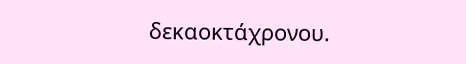δεκαοκτάχρονου.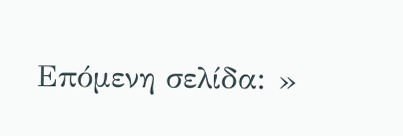Επόμενη σελίδα: »